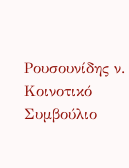Ρουσουνίδης ν. Κοινοτικό Συμβούλιο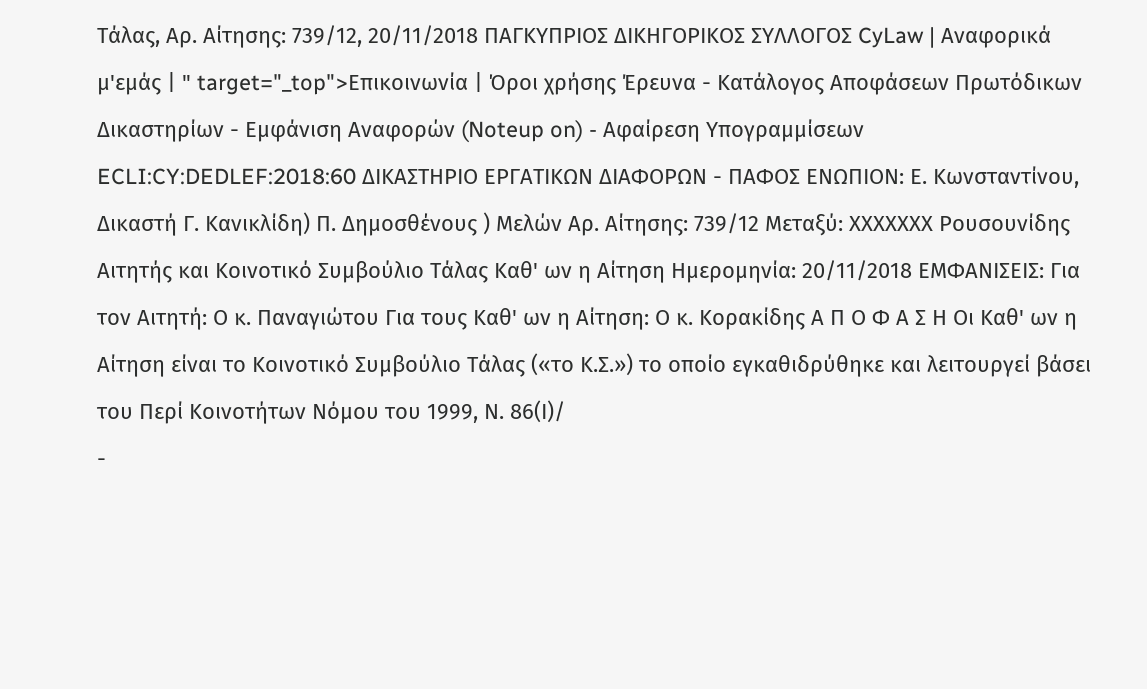Τάλας, Αρ. Αίτησης: 739/12, 20/11/2018 ΠΑΓΚΥΠΡΙΟΣ ΔΙΚΗΓΟΡΙΚΟΣ ΣΥΛΛΟΓΟΣ CyLaw | Αναφορικά μ'εμάς | " target="_top">Επικοινωνία | Όροι χρήσης Έρευνα - Κατάλογος Αποφάσεων Πρωτόδικων Δικαστηρίων - Εμφάνιση Αναφορών (Noteup on) - Αφαίρεση Υπογραμμίσεων ECLI:CY:DEDLEF:2018:60 ΔΙΚΑΣΤΗΡΙΟ ΕΡΓΑΤΙΚΩΝ ΔΙΑΦΟΡΩΝ - ΠΑΦΟΣ ΕΝΩΠΙΟΝ: Ε. Κωνσταντίνου, Δικαστή Γ. Κανικλίδη) Π. Δημοσθένους ) Μελών Αρ. Αίτησης: 739/12 Μεταξύ: ΧΧΧΧΧΧΧ Ρουσουνίδης Αιτητής και Κοινοτικό Συμβούλιο Τάλας Καθ' ων η Αίτηση Ημερομηνία: 20/11/2018 ΕΜΦΑΝΙΣΕΙΣ: Για τον Αιτητή: Ο κ. Παναγιώτου Για τους Καθ' ων η Αίτηση: Ο κ. Κορακίδης Α Π Ο Φ Α Σ Η Οι Καθ' ων η Αίτηση είναι το Κοινοτικό Συμβούλιο Τάλας («το Κ.Σ.») το οποίο εγκαθιδρύθηκε και λειτουργεί βάσει του Περί Κοινοτήτων Νόμου του 1999, Ν. 86(Ι)/
-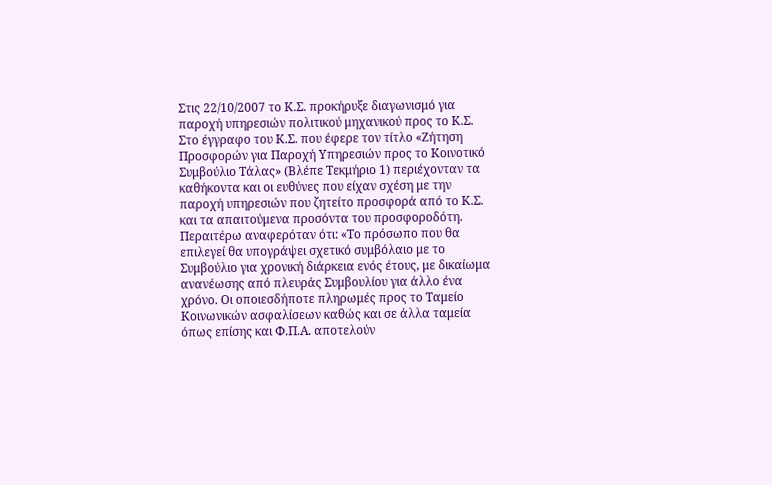Στις 22/10/2007 το Κ.Σ. προκήρυξε διαγωνισμό για παροχή υπηρεσιών πολιτικού μηχανικού προς το Κ.Σ. Στο έγγραφο του Κ.Σ. που έφερε τον τίτλο «Ζήτηση Προσφορών για Παροχή Υπηρεσιών προς το Κοινοτικό Συμβούλιο Τάλας» (Βλέπε Τεκμήριο 1) περιέχονταν τα καθήκοντα και οι ευθύνες που είχαν σχέση με την παροχή υπηρεσιών που ζητείτο προσφορά από το Κ.Σ. και τα απαιτούμενα προσόντα του προσφοροδότη. Περαιτέρω αναφερόταν ότι: «Το πρόσωπο που θα επιλεγεί θα υπογράψει σχετικό συμβόλαιο με το Συμβούλιο για χρονική διάρκεια ενός έτους, με δικαίωμα ανανέωσης από πλευράς Συμβουλίου για άλλο ένα χρόνο. Οι οποιεσδήποτε πληρωμές προς το Ταμείο Κοινωνικών ασφαλίσεων καθώς και σε άλλα ταμεία όπως επίσης και Φ.Π.Α. αποτελούν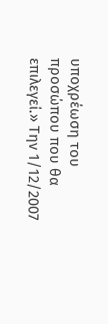υποχρέωση του προσώπου που θα επιλεγεί.» Την 1/12/2007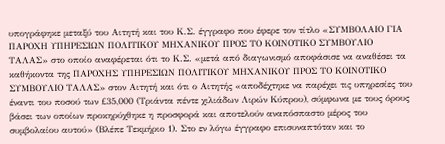υπογράφηκε μεταξύ του Αιτητή και του Κ.Σ. έγγραφο που έφερε τον τίτλο «ΣΥΜΒΟΛΑΙΟ ΓΙΑ ΠΑΡΟΧΗ ΥΠΗΡΕΣΙΩΝ ΠΟΛΙΤΙΚΟΥ ΜΗΧΑΝΙΚΟΥ ΠΡΟΣ ΤΟ ΚΟΙΝΟΤΙΚΟ ΣΥΜΒΟΥΛΙΟ ΤΑΛΑΣ» στο οποίο αναφέρεται ότι το Κ.Σ. «μετά από διαγωνισμό αποφάσισε να αναθέσει τα καθήκοντα της ΠΑΡΟΧΗΣ ΥΠΗΡΕΣΙΩΝ ΠΟΛΙΤΙΚΟΥ ΜΗΧΑΝΙΚΟΥ ΠΡΟΣ ΤΟ ΚΟΙΝΟΤΙΚΟ ΣΥΜΒΟΥΛΙΟ ΤΑΛΑΣ» στον Αιτητή και ότι ο Αιτητής «αποδέχτηκε να παρέχει τις υπηρεσίες του έναντι του ποσού των £35,000 (Τριάντα πέντε χιλιάδων Λιρών Κύπρου), σύμφωνα με τους όρους βάσει των οποίων προκηρύχθηκε η προσφορά και αποτελούν αναπόσπαστο μέρος του συμβολαίου αυτού» (Βλέπε Τεκμήριο 1). Στο εν λόγω έγγραφο επισυναπτόταν και το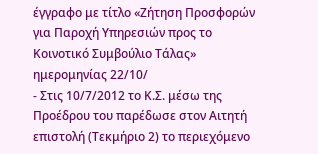έγγραφο με τίτλο «Ζήτηση Προσφορών για Παροχή Υπηρεσιών προς το Κοινοτικό Συμβούλιο Τάλας» ημερομηνίας 22/10/
- Στις 10/7/2012 το Κ.Σ. μέσω της Προέδρου του παρέδωσε στον Αιτητή επιστολή (Τεκμήριο 2) το περιεχόμενο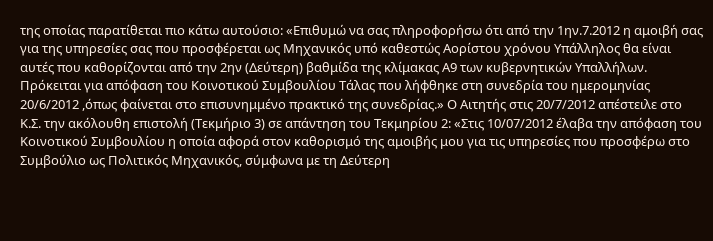της οποίας παρατίθεται πιο κάτω αυτούσιο: «Επιθυμώ να σας πληροφορήσω ότι από την 1ην.7.2012 η αμοιβή σας για της υπηρεσίες σας που προσφέρεται ως Μηχανικός υπό καθεστώς Αορίστου χρόνου Υπάλληλος θα είναι αυτές που καθορίζονται από την 2ην (Δεύτερη) βαθμίδα της κλίμακας Α9 των κυβερνητικών Υπαλλήλων. Πρόκειται για απόφαση του Κοινοτικού Συμβουλίου Τάλας που λήφθηκε στη συνεδρία του ημερομηνίας 20/6/2012 ,όπως φαίνεται στο επισυνημμένο πρακτικό της συνεδρίας.» Ο Αιτητής στις 20/7/2012 απέστειλε στο Κ.Σ. την ακόλουθη επιστολή (Τεκμήριο 3) σε απάντηση του Τεκμηρίου 2: «Στις 10/07/2012 έλαβα την απόφαση του Κοινοτικού Συμβουλίου η οποία αφορά στον καθορισμό της αμοιβής μου για τις υπηρεσίες που προσφέρω στο Συμβούλιο ως Πολιτικός Μηχανικός, σύμφωνα με τη Δεύτερη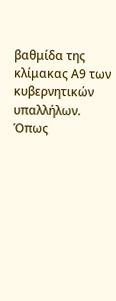βαθμίδα της κλίμακας Α9 των κυβερνητικών υπαλλήλων. Όπως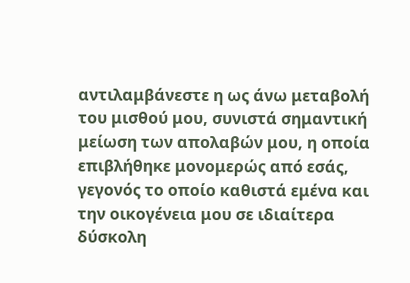αντιλαμβάνεστε η ως άνω μεταβολή του μισθού μου, συνιστά σημαντική μείωση των απολαβών μου, η οποία επιβλήθηκε μονομερώς από εσάς, γεγονός το οποίο καθιστά εμένα και την οικογένεια μου σε ιδιαίτερα δύσκολη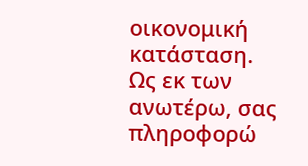οικονομική κατάσταση. Ως εκ των ανωτέρω, σας πληροφορώ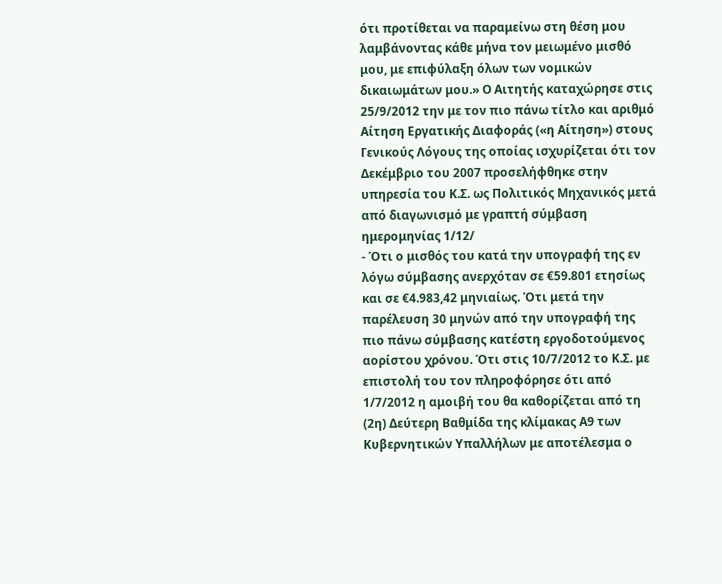ότι προτίθεται να παραμείνω στη θέση μου λαμβάνοντας κάθε μήνα τον μειωμένο μισθό μου, με επιφύλαξη όλων των νομικών δικαιωμάτων μου.» Ο Αιτητής καταχώρησε στις 25/9/2012 την με τον πιο πάνω τίτλο και αριθμό Αίτηση Εργατικής Διαφοράς («η Αίτηση») στους Γενικούς Λόγους της οποίας ισχυρίζεται ότι τον Δεκέμβριο του 2007 προσελήφθηκε στην υπηρεσία του Κ.Σ. ως Πολιτικός Μηχανικός μετά από διαγωνισμό με γραπτή σύμβαση ημερομηνίας 1/12/
- Ότι ο μισθός του κατά την υπογραφή της εν λόγω σύμβασης ανερχόταν σε €59.801 ετησίως και σε €4.983,42 μηνιαίως. Ότι μετά την παρέλευση 30 μηνών από την υπογραφή της πιο πάνω σύμβασης κατέστη εργοδοτούμενος αορίστου χρόνου. Ότι στις 10/7/2012 το Κ.Σ. με επιστολή του τον πληροφόρησε ότι από 1/7/2012 η αμοιβή του θα καθορίζεται από τη (2η) Δεύτερη Βαθμίδα της κλίμακας Α9 των Κυβερνητικών Υπαλλήλων με αποτέλεσμα ο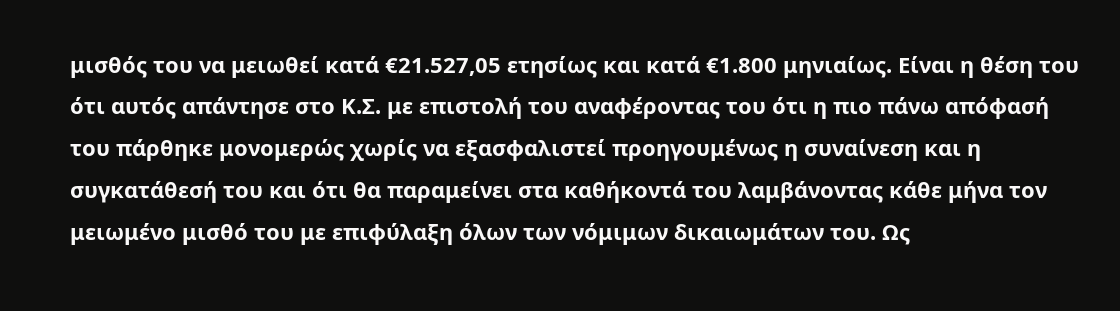μισθός του να μειωθεί κατά €21.527,05 ετησίως και κατά €1.800 μηνιαίως. Είναι η θέση του ότι αυτός απάντησε στο Κ.Σ. με επιστολή του αναφέροντας του ότι η πιο πάνω απόφασή του πάρθηκε μονομερώς χωρίς να εξασφαλιστεί προηγουμένως η συναίνεση και η συγκατάθεσή του και ότι θα παραμείνει στα καθήκοντά του λαμβάνοντας κάθε μήνα τον μειωμένο μισθό του με επιφύλαξη όλων των νόμιμων δικαιωμάτων του. Ως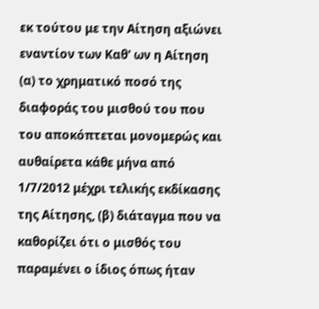εκ τούτου με την Αίτηση αξιώνει εναντίον των Καθ' ων η Αίτηση (α) το χρηματικό ποσό της διαφοράς του μισθού του που του αποκόπτεται μονομερώς και αυθαίρετα κάθε μήνα από 1/7/2012 μέχρι τελικής εκδίκασης της Αίτησης, (β) διάταγμα που να καθορίζει ότι ο μισθός του παραμένει ο ίδιος όπως ήταν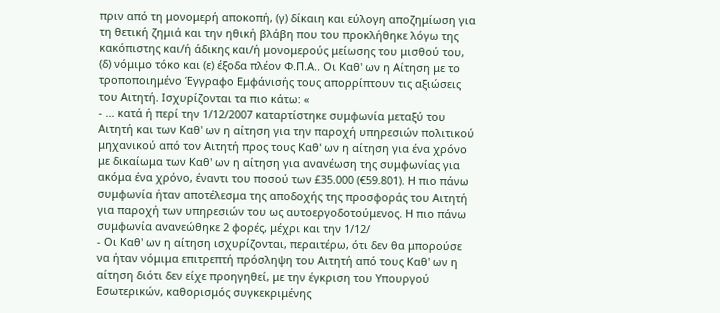πριν από τη μονομερή αποκοπή, (γ) δίκαιη και εύλογη αποζημίωση για τη θετική ζημιά και την ηθική βλάβη που του προκλήθηκε λόγω της κακόπιστης και/ή άδικης και/ή μονομερούς μείωσης του μισθού του, (δ) νόμιμο τόκο και (ε) έξοδα πλέον Φ.Π.Α.. Οι Καθ' ων η Αίτηση με το τροποποιημένο Έγγραφο Εμφάνισής τους απορρίπτουν τις αξιώσεις του Αιτητή. Ισχυρίζονται τα πιο κάτω: «
- ... κατά ή περί την 1/12/2007 καταρτίστηκε συμφωνία μεταξύ του Αιτητή και των Καθ' ων η αίτηση για την παροχή υπηρεσιών πολιτικού μηχανικού από τον Αιτητή προς τους Καθ' ων η αίτηση για ένα χρόνο με δικαίωμα των Καθ' ων η αίτηση για ανανέωση της συμφωνίας για ακόμα ένα χρόνο, έναντι του ποσού των £35.000 (€59.801). Η πιο πάνω συμφωνία ήταν αποτέλεσμα της αποδοχής της προσφοράς του Αιτητή για παροχή των υπηρεσιών του ως αυτοεργοδοτούμενος. Η πιο πάνω συμφωνία ανανεώθηκε 2 φορές, μέχρι και την 1/12/
- Οι Καθ' ων η αίτηση ισχυρίζονται, περαιτέρω, ότι δεν θα μπορούσε να ήταν νόμιμα επιτρεπτή πρόσληψη του Αιτητή από τους Καθ' ων η αίτηση διότι δεν είχε προηγηθεί, με την έγκριση του Υπουργού Εσωτερικών, καθορισμός συγκεκριμένης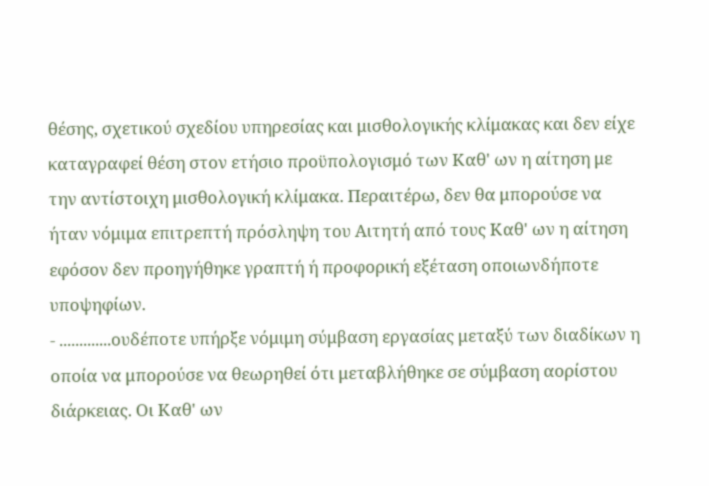θέσης, σχετικού σχεδίου υπηρεσίας και μισθολογικής κλίμακας και δεν είχε καταγραφεί θέση στον ετήσιο προϋπολογισμό των Καθ' ων η αίτηση με την αντίστοιχη μισθολογική κλίμακα. Περαιτέρω, δεν θα μπορούσε να ήταν νόμιμα επιτρεπτή πρόσληψη του Αιτητή από τους Καθ' ων η αίτηση εφόσον δεν προηγήθηκε γραπτή ή προφορική εξέταση οποιωνδήποτε υποψηφίων.
- .............ουδέποτε υπήρξε νόμιμη σύμβαση εργασίας μεταξύ των διαδίκων η οποία να μπορούσε να θεωρηθεί ότι μεταβλήθηκε σε σύμβαση αορίστου διάρκειας. Οι Καθ' ων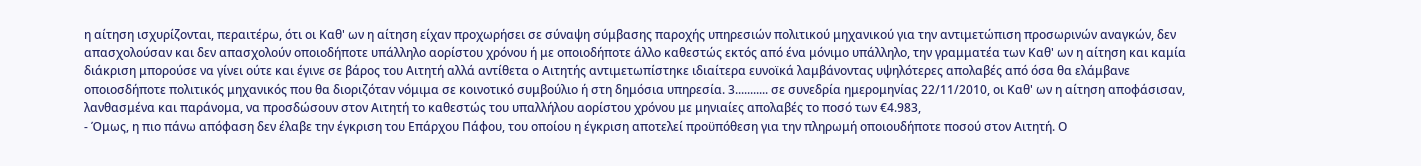η αίτηση ισχυρίζονται, περαιτέρω, ότι οι Καθ' ων η αίτηση είχαν προχωρήσει σε σύναψη σύμβασης παροχής υπηρεσιών πολιτικού μηχανικού για την αντιμετώπιση προσωρινών αναγκών, δεν απασχολούσαν και δεν απασχολούν οποιοδήποτε υπάλληλο αορίστου χρόνου ή με οποιοδήποτε άλλο καθεστώς εκτός από ένα μόνιμο υπάλληλο, την γραμματέα των Καθ' ων η αίτηση και καμία διάκριση μπορούσε να γίνει ούτε και έγινε σε βάρος του Αιτητή αλλά αντίθετα ο Αιτητής αντιμετωπίστηκε ιδιαίτερα ευνοϊκά λαμβάνοντας υψηλότερες απολαβές από όσα θα ελάμβανε οποιοσδήποτε πολιτικός μηχανικός που θα διοριζόταν νόμιμα σε κοινοτικό συμβούλιο ή στη δημόσια υπηρεσία. 3........... σε συνεδρία ημερομηνίας 22/11/2010, οι Καθ' ων η αίτηση αποφάσισαν, λανθασμένα και παράνομα, να προσδώσουν στον Αιτητή το καθεστώς του υπαλλήλου αορίστου χρόνου με μηνιαίες απολαβές το ποσό των €4.983,
- Όμως, η πιο πάνω απόφαση δεν έλαβε την έγκριση του Επάρχου Πάφου, του οποίου η έγκριση αποτελεί προϋπόθεση για την πληρωμή οποιουδήποτε ποσού στον Αιτητή. Ο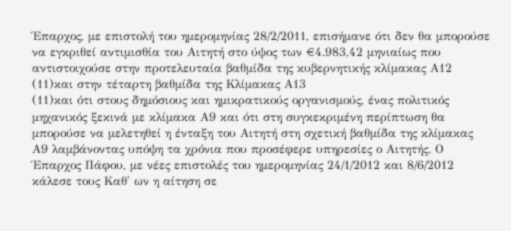Έπαρχος, με επιστολή του ημερομηνίας 28/2/2011, επισήμανε ότι δεν θα μπορούσε να εγκριθεί αντιμισθία του Αιτητή στο ύψος των €4.983,42 μηνιαίως που αντιστοιχούσε στην προτελευταία βαθμίδα της κυβερνητικής κλίμακας Α12
(11)και στην τέταρτη βαθμίδα της Κλίμακας Α13
(11)και ότι στους δημόσιους και ημικρατικούς οργανισμούς, ένας πολιτικός μηχανικός ξεκινά με κλίμακα Α9 και ότι στη συγκεκριμένη περίπτωση θα μπορούσε να μελετηθεί η ένταξη του Αιτητή στη σχετική βαθμίδα της κλίμακας Α9 λαμβάνοντας υπόψη τα χρόνια που προσέφερε υπηρεσίες ο Αιτητής. Ο Έπαρχος Πάφου, με νέες επιστολές του ημερομηνίας 24/1/2012 και 8/6/2012 κάλεσε τους Καθ' ων η αίτηση σε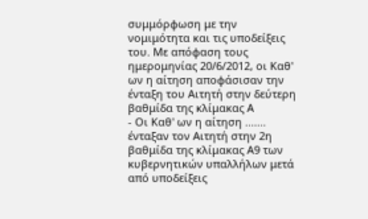συμμόρφωση με την νομιμότητα και τις υποδείξεις του. Με απόφαση τους ημερομηνίας 20/6/2012, οι Καθ' ων η αίτηση αποφάσισαν την ένταξη του Αιτητή στην δεύτερη βαθμίδα της κλίμακας Α
- Οι Καθ' ων η αίτηση ....... ένταξαν τον Αιτητή στην 2η βαθμίδα της κλίμακας Α9 των κυβερνητικών υπαλλήλων μετά από υποδείξεις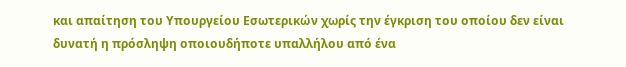και απαίτηση του Υπουργείου Εσωτερικών χωρίς την έγκριση του οποίου δεν είναι δυνατή η πρόσληψη οποιουδήποτε υπαλλήλου από ένα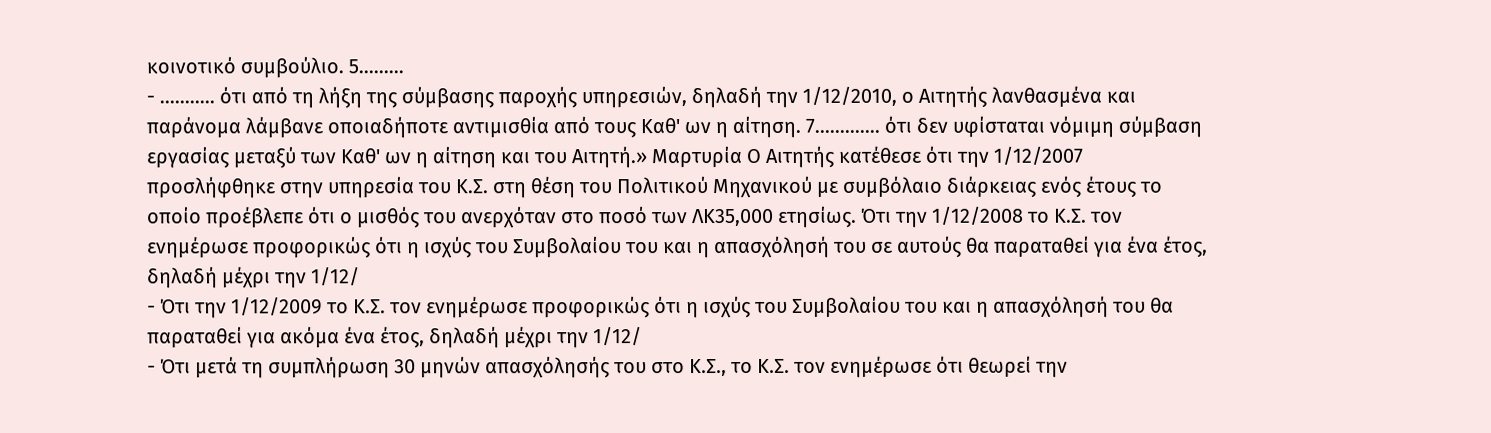κοινοτικό συμβούλιο. 5.........
- ........... ότι από τη λήξη της σύμβασης παροχής υπηρεσιών, δηλαδή την 1/12/2010, ο Αιτητής λανθασμένα και παράνομα λάμβανε οποιαδήποτε αντιμισθία από τους Καθ' ων η αίτηση. 7............. ότι δεν υφίσταται νόμιμη σύμβαση εργασίας μεταξύ των Καθ' ων η αίτηση και του Αιτητή.» Μαρτυρία Ο Αιτητής κατέθεσε ότι την 1/12/2007 προσλήφθηκε στην υπηρεσία του Κ.Σ. στη θέση του Πολιτικού Μηχανικού με συμβόλαιο διάρκειας ενός έτους το οποίο προέβλεπε ότι ο μισθός του ανερχόταν στο ποσό των ΛΚ35,000 ετησίως. Ότι την 1/12/2008 το Κ.Σ. τον ενημέρωσε προφορικώς ότι η ισχύς του Συμβολαίου του και η απασχόλησή του σε αυτούς θα παραταθεί για ένα έτος, δηλαδή μέχρι την 1/12/
- Ότι την 1/12/2009 το Κ.Σ. τον ενημέρωσε προφορικώς ότι η ισχύς του Συμβολαίου του και η απασχόλησή του θα παραταθεί για ακόμα ένα έτος, δηλαδή μέχρι την 1/12/
- Ότι μετά τη συμπλήρωση 30 μηνών απασχόλησής του στο Κ.Σ., το Κ.Σ. τον ενημέρωσε ότι θεωρεί την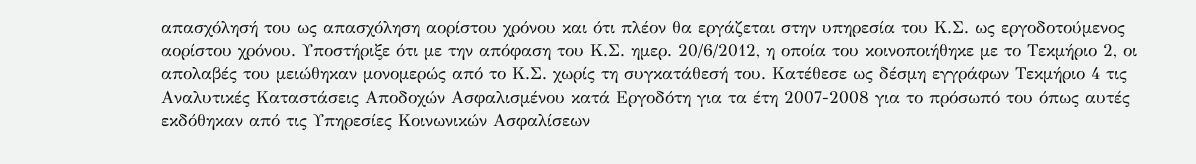απασχόλησή του ως απασχόληση αορίστου χρόνου και ότι πλέον θα εργάζεται στην υπηρεσία του Κ.Σ. ως εργοδοτούμενος αορίστου χρόνου. Υποστήριξε ότι με την απόφαση του Κ.Σ. ημερ. 20/6/2012, η οποία του κοινοποιήθηκε με το Τεκμήριο 2, οι απολαβές του μειώθηκαν μονομερώς από το Κ.Σ. χωρίς τη συγκατάθεσή του. Κατέθεσε ως δέσμη εγγράφων Τεκμήριο 4 τις Αναλυτικές Καταστάσεις Αποδοχών Ασφαλισμένου κατά Εργοδότη για τα έτη 2007-2008 για το πρόσωπό του όπως αυτές εκδόθηκαν από τις Υπηρεσίες Κοινωνικών Ασφαλίσεων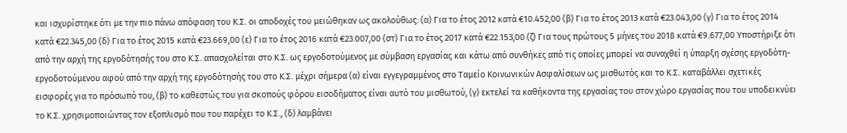και ισχυρίστηκε ότι με την πιο πάνω απόφαση του Κ.Σ. οι αποδοχές του μειώθηκαν ως ακολούθως: (α) Για το έτος 2012 κατά €10.452,00 (β) Για το έτος 2013 κατά €23.043,00 (γ) Για το έτος 2014 κατά €22.345,00 (δ) Για το έτος 2015 κατά €23.669,00 (ε) Για το έτος 2016 κατά €23.007,00 (στ) Για το έτος 2017 κατά €22.153,00 (ζ) Για τους πρώτους 5 μήνες του 2018 κατά €9.677,00 Υποστήριξε ότι από την αρχή της εργοδότησής του στο Κ.Σ. απασχολείται στο Κ.Σ. ως εργοδοτούμενος με σύμβαση εργασίας και κάτω από συνθήκες από τις οποίες μπορεί να συναχθεί η ύπαρξη σχέσης εργοδότη-εργοδοτούμενου αφού από την αρχή της εργοδότησής του στο Κ.Σ. μέχρι σήμερα (α) είναι εγγεγραμμένος στο Ταμείο Κοινωνικών Ασφαλίσεων ως μισθωτός και το Κ.Σ. καταβάλλει σχετικές εισφορές για το πρόσωπό του, (β) το καθεστώς του για σκοπούς φόρου εισοδήματος είναι αυτό του μισθωτού, (γ) εκτελεί τα καθήκοντα της εργασίας του στον χώρο εργασίας που του υποδεικνύει το Κ.Σ. χρησιμοποιώντας τον εξοπλισμό που του παρέχει το Κ.Σ., (δ) λαμβάνει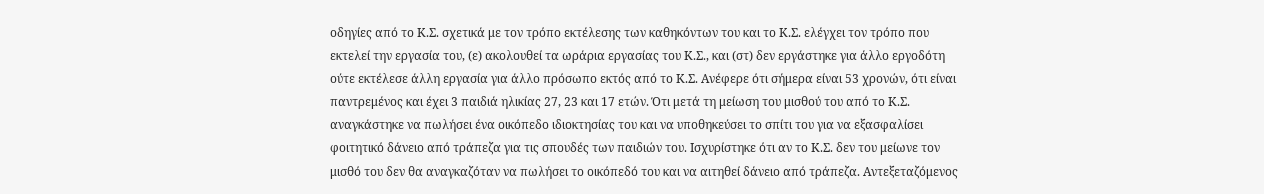οδηγίες από το Κ.Σ. σχετικά με τον τρόπο εκτέλεσης των καθηκόντων του και το Κ.Σ. ελέγχει τον τρόπο που εκτελεί την εργασία του, (ε) ακολουθεί τα ωράρια εργασίας του Κ.Σ., και (στ) δεν εργάστηκε για άλλο εργοδότη ούτε εκτέλεσε άλλη εργασία για άλλο πρόσωπο εκτός από το Κ.Σ. Ανέφερε ότι σήμερα είναι 53 χρονών, ότι είναι παντρεμένος και έχει 3 παιδιά ηλικίας 27, 23 και 17 ετών. Ότι μετά τη μείωση του μισθού του από το Κ.Σ. αναγκάστηκε να πωλήσει ένα οικόπεδο ιδιοκτησίας του και να υποθηκεύσει το σπίτι του για να εξασφαλίσει φοιτητικό δάνειο από τράπεζα για τις σπουδές των παιδιών του. Ισχυρίστηκε ότι αν το Κ.Σ. δεν του μείωνε τον μισθό του δεν θα αναγκαζόταν να πωλήσει το οικόπεδό του και να αιτηθεί δάνειο από τράπεζα. Αντεξεταζόμενος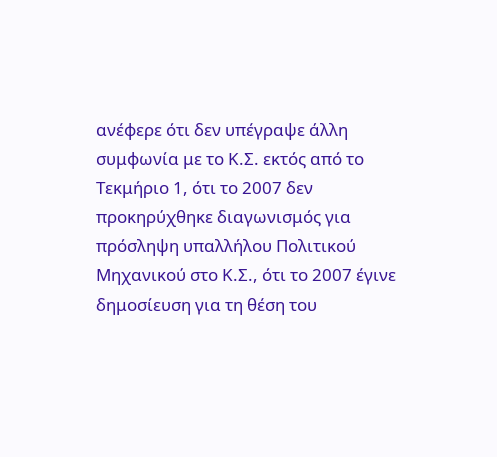ανέφερε ότι δεν υπέγραψε άλλη συμφωνία με το Κ.Σ. εκτός από το Τεκμήριο 1, ότι το 2007 δεν προκηρύχθηκε διαγωνισμός για πρόσληψη υπαλλήλου Πολιτικού Μηχανικού στο Κ.Σ., ότι το 2007 έγινε δημοσίευση για τη θέση του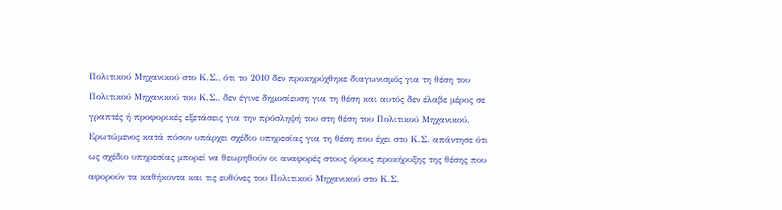Πολιτικού Μηχανικού στο Κ.Σ., ότι το 2010 δεν προκηρύχθηκε διαγωνισμός για τη θέση του Πολιτικού Μηχανικού του Κ.Σ., δεν έγινε δημοσίευση για τη θέση και αυτός δεν έλαβε μέρος σε γραπτές ή προφορικές εξετάσεις για την πρόσληψή του στη θέση του Πολιτικού Μηχανικού. Ερωτώμενος κατά πόσον υπάρχει σχέδιο υπηρεσίας για τη θέση που έχει στο Κ.Σ. απάντησε ότι ως σχέδιο υπηρεσίας μπορεί να θεωρηθούν οι αναφορές στους όρους προκήρυξης της θέσης που αφορούν τα καθήκοντα και τις ευθύνες του Πολιτικού Μηχανικού στο Κ.Σ.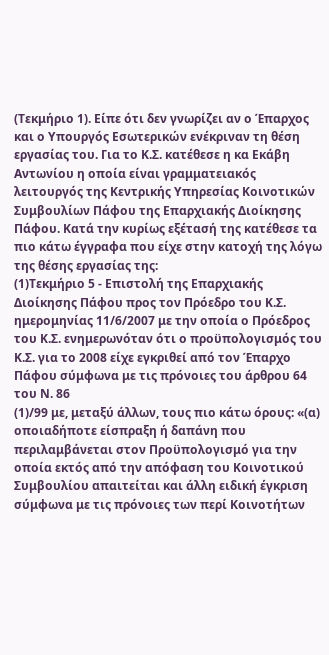(Τεκμήριο 1). Είπε ότι δεν γνωρίζει αν ο Έπαρχος και ο Υπουργός Εσωτερικών ενέκριναν τη θέση εργασίας του. Για το Κ.Σ. κατέθεσε η κα Εκάβη Αντωνίου η οποία είναι γραμματειακός λειτουργός της Κεντρικής Υπηρεσίας Κοινοτικών Συμβουλίων Πάφου της Επαρχιακής Διοίκησης Πάφου. Κατά την κυρίως εξέτασή της κατέθεσε τα πιο κάτω έγγραφα που είχε στην κατοχή της λόγω της θέσης εργασίας της:
(1)Τεκμήριο 5 - Επιστολή της Επαρχιακής Διοίκησης Πάφου προς τον Πρόεδρο του Κ.Σ. ημερομηνίας 11/6/2007 με την οποία ο Πρόεδρος του Κ.Σ. ενημερωνόταν ότι ο προϋπολογισμός του Κ.Σ. για το 2008 είχε εγκριθεί από τον Έπαρχο Πάφου σύμφωνα με τις πρόνοιες του άρθρου 64 του Ν. 86
(1)/99 με, μεταξύ άλλων, τους πιο κάτω όρους: «(α) οποιαδήποτε είσπραξη ή δαπάνη που περιλαμβάνεται στον Προϋπολογισμό για την οποία εκτός από την απόφαση του Κοινοτικού Συμβουλίου απαιτείται και άλλη ειδική έγκριση σύμφωνα με τις πρόνοιες των περί Κοινοτήτων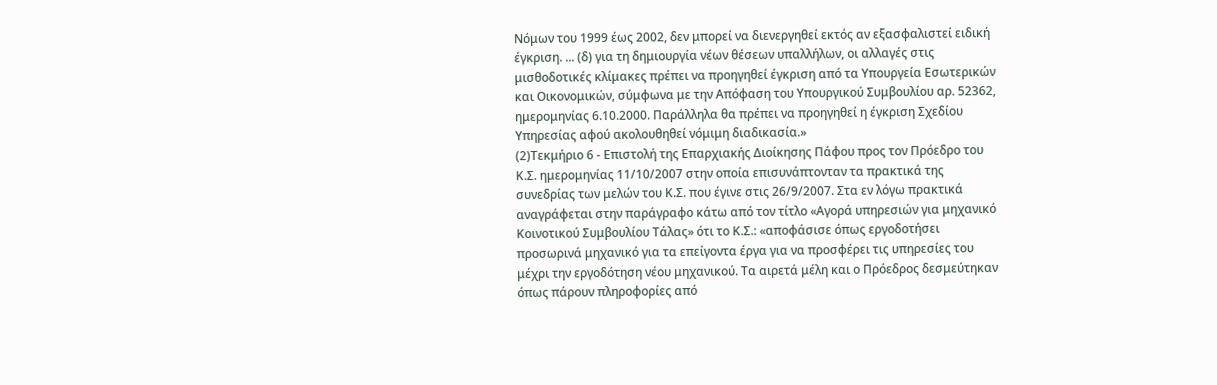Νόμων του 1999 έως 2002, δεν μπορεί να διενεργηθεί εκτός αν εξασφαλιστεί ειδική έγκριση. ... (δ) για τη δημιουργία νέων θέσεων υπαλλήλων, οι αλλαγές στις μισθοδοτικές κλίμακες πρέπει να προηγηθεί έγκριση από τα Υπουργεία Εσωτερικών και Οικονομικών, σύμφωνα με την Απόφαση του Υπουργικού Συμβουλίου αρ. 52362, ημερομηνίας 6.10.2000. Παράλληλα θα πρέπει να προηγηθεί η έγκριση Σχεδίου Υπηρεσίας αφού ακολουθηθεί νόμιμη διαδικασία.»
(2)Τεκμήριο 6 - Επιστολή της Επαρχιακής Διοίκησης Πάφου προς τον Πρόεδρο του Κ.Σ. ημερομηνίας 11/10/2007 στην οποία επισυνάπτονταν τα πρακτικά της συνεδρίας των μελών του Κ.Σ. που έγινε στις 26/9/2007. Στα εν λόγω πρακτικά αναγράφεται στην παράγραφο κάτω από τον τίτλο «Αγορά υπηρεσιών για μηχανικό Κοινοτικού Συμβουλίου Τάλας» ότι το Κ.Σ.: «αποφάσισε όπως εργοδοτήσει προσωρινά μηχανικό για τα επείγοντα έργα για να προσφέρει τις υπηρεσίες του μέχρι την εργοδότηση νέου μηχανικού. Τα αιρετά μέλη και ο Πρόεδρος δεσμεύτηκαν όπως πάρουν πληροφορίες από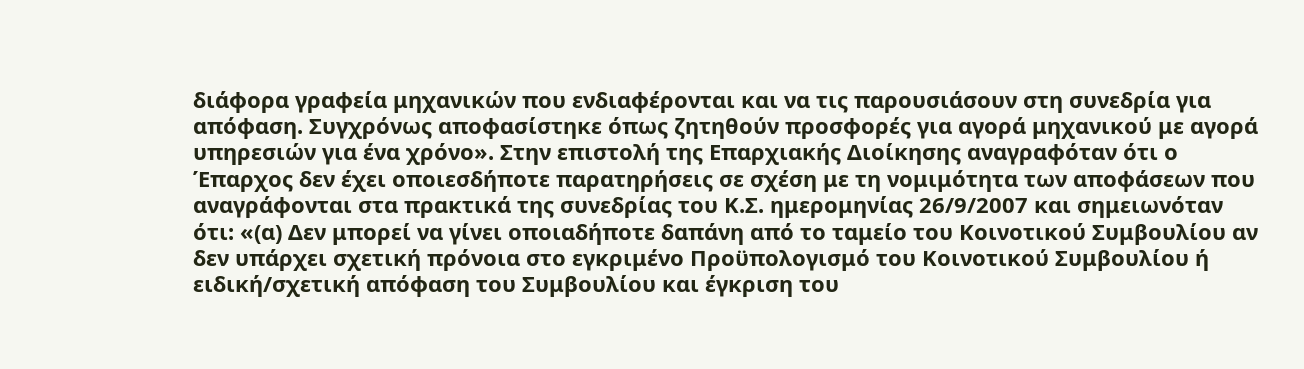διάφορα γραφεία μηχανικών που ενδιαφέρονται και να τις παρουσιάσουν στη συνεδρία για απόφαση. Συγχρόνως αποφασίστηκε όπως ζητηθούν προσφορές για αγορά μηχανικού με αγορά υπηρεσιών για ένα χρόνο». Στην επιστολή της Επαρχιακής Διοίκησης αναγραφόταν ότι ο Έπαρχος δεν έχει οποιεσδήποτε παρατηρήσεις σε σχέση με τη νομιμότητα των αποφάσεων που αναγράφονται στα πρακτικά της συνεδρίας του Κ.Σ. ημερομηνίας 26/9/2007 και σημειωνόταν ότι: «(α) Δεν μπορεί να γίνει οποιαδήποτε δαπάνη από το ταμείο του Κοινοτικού Συμβουλίου αν δεν υπάρχει σχετική πρόνοια στο εγκριμένο Προϋπολογισμό του Κοινοτικού Συμβουλίου ή ειδική/σχετική απόφαση του Συμβουλίου και έγκριση του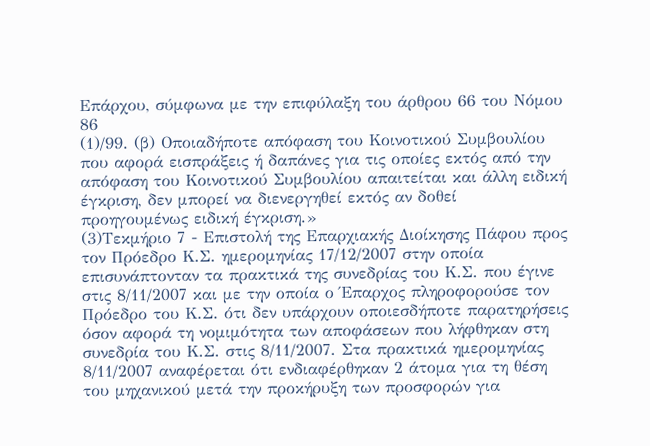Επάρχου, σύμφωνα με την επιφύλαξη του άρθρου 66 του Νόμου 86
(1)/99. (β) Οποιαδήποτε απόφαση του Κοινοτικού Συμβουλίου που αφορά εισπράξεις ή δαπάνες για τις οποίες εκτός από την απόφαση του Κοινοτικού Συμβουλίου απαιτείται και άλλη ειδική έγκριση, δεν μπορεί να διενεργηθεί εκτός αν δοθεί προηγουμένως ειδική έγκριση.»
(3)Τεκμήριο 7 - Επιστολή της Επαρχιακής Διοίκησης Πάφου προς τον Πρόεδρο Κ.Σ. ημερομηνίας 17/12/2007 στην οποία επισυνάπτονταν τα πρακτικά της συνεδρίας του Κ.Σ. που έγινε στις 8/11/2007 και με την οποία ο Έπαρχος πληροφορούσε τον Πρόεδρο του Κ.Σ. ότι δεν υπάρχουν οποιεσδήποτε παρατηρήσεις όσον αφορά τη νομιμότητα των αποφάσεων που λήφθηκαν στη συνεδρία του Κ.Σ. στις 8/11/2007. Στα πρακτικά ημερομηνίας 8/11/2007 αναφέρεται ότι ενδιαφέρθηκαν 2 άτομα για τη θέση του μηχανικού μετά την προκήρυξη των προσφορών για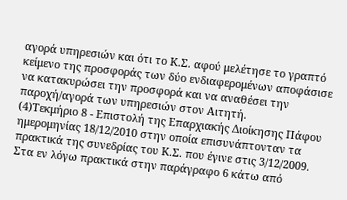αγορά υπηρεσιών και ότι το Κ.Σ. αφού μελέτησε το γραπτό κείμενο της προσφοράς των δύο ενδιαφερομένων αποφάσισε να κατακυρώσει την προσφορά και να αναθέσει την παροχή/αγορά των υπηρεσιών στον Αιτητή.
(4)Τεκμήριο 8 - Επιστολή της Επαρχιακής Διοίκησης Πάφου ημερομηνίας 18/12/2010 στην οποία επισυνάπτονταν τα πρακτικά της συνεδρίας του Κ.Σ. που έγινε στις 3/12/2009. Στα εν λόγω πρακτικά στην παράγραφο 6 κάτω από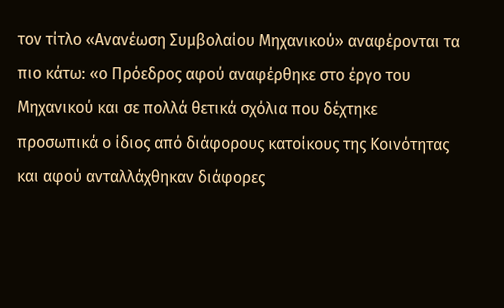τον τίτλο «Ανανέωση Συμβολαίου Μηχανικού» αναφέρονται τα πιο κάτω: «ο Πρόεδρος αφού αναφέρθηκε στο έργο του Μηχανικού και σε πολλά θετικά σχόλια που δέχτηκε προσωπικά ο ίδιος από διάφορους κατοίκους της Κοινότητας και αφού ανταλλάχθηκαν διάφορες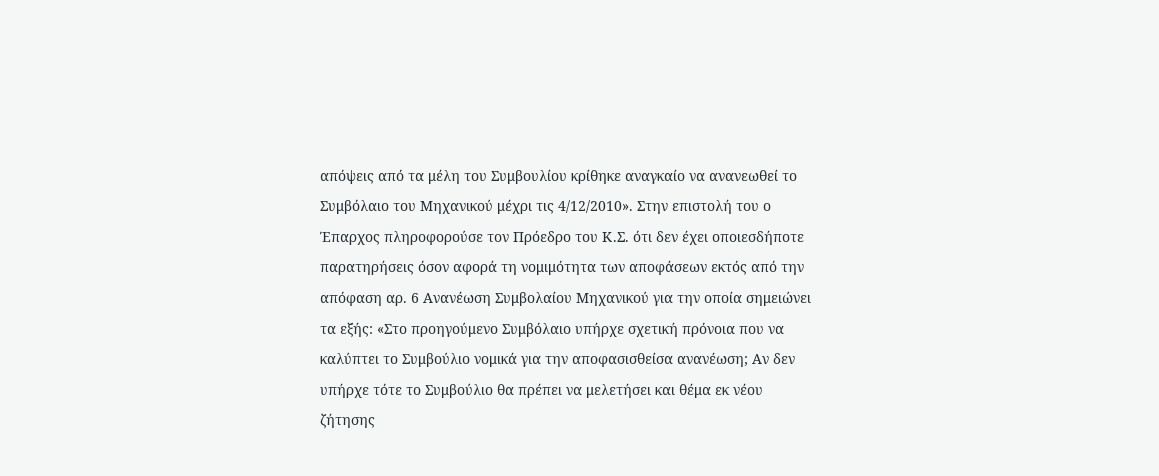απόψεις από τα μέλη του Συμβουλίου κρίθηκε αναγκαίο να ανανεωθεί το Συμβόλαιο του Μηχανικού μέχρι τις 4/12/2010». Στην επιστολή του ο Έπαρχος πληροφορούσε τον Πρόεδρο του Κ.Σ. ότι δεν έχει οποιεσδήποτε παρατηρήσεις όσον αφορά τη νομιμότητα των αποφάσεων εκτός από την απόφαση αρ. 6 Ανανέωση Συμβολαίου Μηχανικού για την οποία σημειώνει τα εξής: «Στο προηγούμενο Συμβόλαιο υπήρχε σχετική πρόνοια που να καλύπτει το Συμβούλιο νομικά για την αποφασισθείσα ανανέωση; Αν δεν υπήρχε τότε το Συμβούλιο θα πρέπει να μελετήσει και θέμα εκ νέου ζήτησης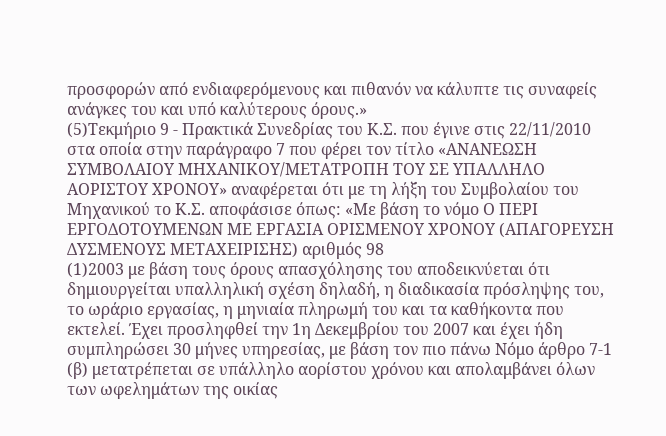προσφορών από ενδιαφερόμενους και πιθανόν να κάλυπτε τις συναφείς ανάγκες του και υπό καλύτερους όρους.»
(5)Τεκμήριο 9 - Πρακτικά Συνεδρίας του Κ.Σ. που έγινε στις 22/11/2010 στα οποία στην παράγραφο 7 που φέρει τον τίτλο «ΑΝΑΝΕΩΣΗ ΣΥΜΒΟΛΑΙΟΥ ΜΗΧΑΝΙΚΟΥ/ΜΕΤΑΤΡΟΠΗ ΤΟΥ ΣΕ ΥΠΑΛΛΗΛΟ ΑΟΡΙΣΤΟΥ ΧΡΟΝΟΥ» αναφέρεται ότι με τη λήξη του Συμβολαίου του Μηχανικού το Κ.Σ. αποφάσισε όπως: «Με βάση το νόμο Ο ΠΕΡΙ ΕΡΓΟΔΟΤΟΥΜΕΝΩΝ ΜΕ ΕΡΓΑΣΙΑ ΟΡΙΣΜΕΝΟΥ ΧΡΟΝΟΥ (ΑΠΑΓΟΡΕΥΣΗ ΔΥΣΜΕΝΟΥΣ ΜΕΤΑΧΕΙΡΙΣΗΣ) αριθμός 98
(1)2003 με βάση τους όρους απασχόλησης του αποδεικνύεται ότι δημιουργείται υπαλληλική σχέση δηλαδή, η διαδικασία πρόσληψης του, το ωράριο εργασίας, η μηνιαία πληρωμή του και τα καθήκοντα που εκτελεί. Έχει προσληφθεί την 1η Δεκεμβρίου του 2007 και έχει ήδη συμπληρώσει 30 μήνες υπηρεσίας, με βάση τον πιο πάνω Νόμο άρθρο 7-1 (β) μετατρέπεται σε υπάλληλο αορίστου χρόνου και απολαμβάνει όλων των ωφελημάτων της οικίας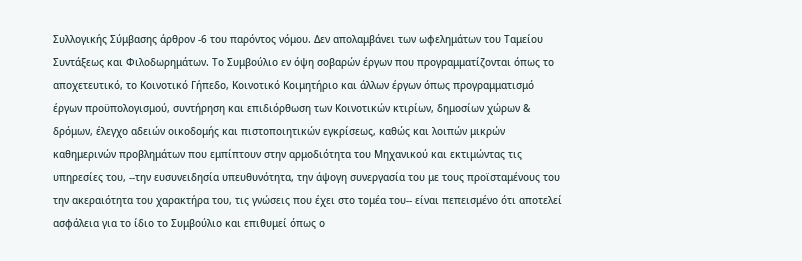Συλλογικής Σύμβασης άρθρον -6 του παρόντος νόμου. Δεν απολαμβάνει των ωφελημάτων του Ταμείου Συντάξεως και Φιλοδωρημάτων. Το Συμβούλιο εν όψη σοβαρών έργων που προγραμματίζονται όπως το αποχετευτικό, το Κοινοτικό Γήπεδο, Κοινοτικό Κοιμητήριο και άλλων έργων όπως προγραμματισμό έργων προϋπολογισμού, συντήρηση και επιδιόρθωση των Κοινοτικών κτιρίων, δημοσίων χώρων & δρόμων, έλεγχο αδειών οικοδομής και πιστοποιητικών εγκρίσεως, καθώς και λοιπών μικρών καθημερινών προβλημάτων που εμπίπτουν στην αρμοδιότητα του Μηχανικού και εκτιμώντας τις υπηρεσίες του, --την ευσυνειδησία υπευθυνότητα, την άψογη συνεργασία του με τους προϊσταμένους του την ακεραιότητα του χαρακτήρα του, τις γνώσεις που έχει στο τομέα του-- είναι πεπεισμένο ότι αποτελεί ασφάλεια για το ίδιο το Συμβούλιο και επιθυμεί όπως ο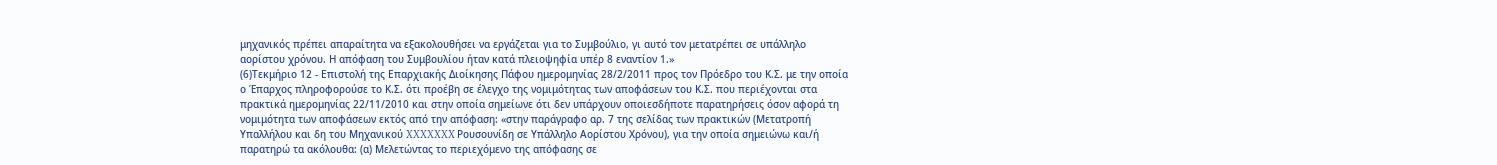μηχανικός πρέπει απαραίτητα να εξακολουθήσει να εργάζεται για το Συμβούλιο, γι αυτό τον μετατρέπει σε υπάλληλο αορίστου χρόνου. Η απόφαση του Συμβουλίου ήταν κατά πλειοψηφία υπέρ 8 εναντίον 1.»
(6)Τεκμήριο 12 - Επιστολή της Επαρχιακής Διοίκησης Πάφου ημερομηνίας 28/2/2011 προς τον Πρόεδρο του Κ.Σ. με την οποία ο Έπαρχος πληροφορούσε το Κ.Σ. ότι προέβη σε έλεγχο της νομιμότητας των αποφάσεων του Κ.Σ. που περιέχονται στα πρακτικά ημερομηνίας 22/11/2010 και στην οποία σημείωνε ότι δεν υπάρχουν οποιεσδήποτε παρατηρήσεις όσον αφορά τη νομιμότητα των αποφάσεων εκτός από την απόφαση: «στην παράγραφο αρ. 7 της σελίδας των πρακτικών (Μετατροπή Υπαλλήλου και δη του Μηχανικού XXXXXXX Ρουσουνίδη σε Υπάλληλο Αορίστου Χρόνου), για την οποία σημειώνω και/ή παρατηρώ τα ακόλουθα: (α) Μελετώντας το περιεχόμενο της απόφασης σε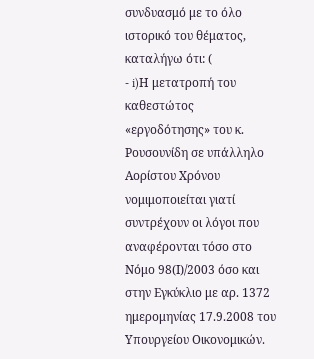συνδυασμό με το όλο ιστορικό του θέματος, καταλήγω ότι: (
- i)Η μετατροπή του καθεστώτος «εργοδότησης» του κ. Ρουσουνίδη σε υπάλληλο Αορίστου Χρόνου νομιμοποιείται γιατί συντρέχουν οι λόγοι που αναφέρονται τόσο στο Νόμο 98(Ι)/2003 όσο και στην Εγκύκλιο με αρ. 1372 ημερομηνίας 17.9.2008 του Υπουργείου Οικονομικών.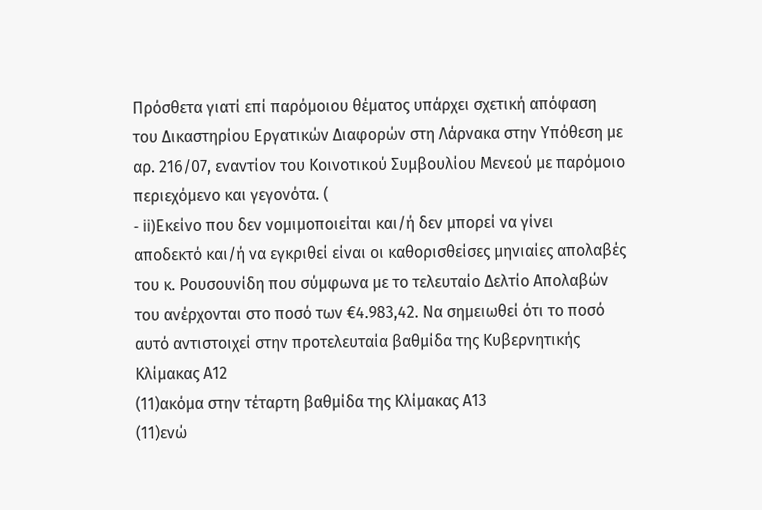Πρόσθετα γιατί επί παρόμοιου θέματος υπάρχει σχετική απόφαση του Δικαστηρίου Εργατικών Διαφορών στη Λάρνακα στην Υπόθεση με αρ. 216/07, εναντίον του Κοινοτικού Συμβουλίου Μενεού με παρόμοιο περιεχόμενο και γεγονότα. (
- ii)Εκείνο που δεν νομιμοποιείται και/ή δεν μπορεί να γίνει αποδεκτό και/ή να εγκριθεί είναι οι καθορισθείσες μηνιαίες απολαβές του κ. Ρουσουνίδη που σύμφωνα με το τελευταίο Δελτίο Απολαβών του ανέρχονται στο ποσό των €4.983,42. Να σημειωθεί ότι το ποσό αυτό αντιστοιχεί στην προτελευταία βαθμίδα της Κυβερνητικής Κλίμακας Α12
(11)ακόμα στην τέταρτη βαθμίδα της Κλίμακας Α13
(11)ενώ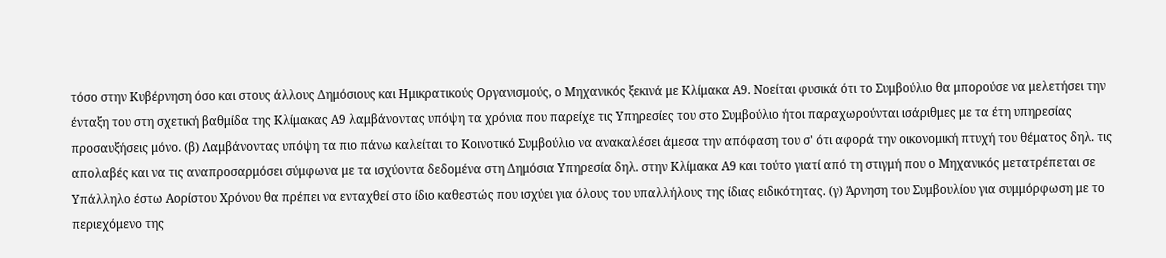τόσο στην Κυβέρνηση όσο και στους άλλους Δημόσιους και Ημικρατικούς Οργανισμούς, ο Μηχανικός ξεκινά με Κλίμακα Α9. Νοείται φυσικά ότι το Συμβούλιο θα μπορούσε να μελετήσει την ένταξη του στη σχετική βαθμίδα της Κλίμακας Α9 λαμβάνοντας υπόψη τα χρόνια που παρείχε τις Υπηρεσίες του στο Συμβούλιο ήτοι παραχωρούνται ισάριθμες με τα έτη υπηρεσίας προσαυξήσεις μόνο. (β) Λαμβάνοντας υπόψη τα πιο πάνω καλείται το Κοινοτικό Συμβούλιο να ανακαλέσει άμεσα την απόφαση του σ' ότι αφορά την οικονομική πτυχή του θέματος δηλ. τις απολαβές και να τις αναπροσαρμόσει σύμφωνα με τα ισχύοντα δεδομένα στη Δημόσια Υπηρεσία δηλ. στην Κλίμακα Α9 και τούτο γιατί από τη στιγμή που ο Μηχανικός μετατρέπεται σε Υπάλληλο έστω Αορίστου Χρόνου θα πρέπει να ενταχθεί στο ίδιο καθεστώς που ισχύει για όλους του υπαλλήλους της ίδιας ειδικότητας. (γ) Άρνηση του Συμβουλίου για συμμόρφωση με το περιεχόμενο της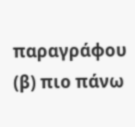παραγράφου (β) πιο πάνω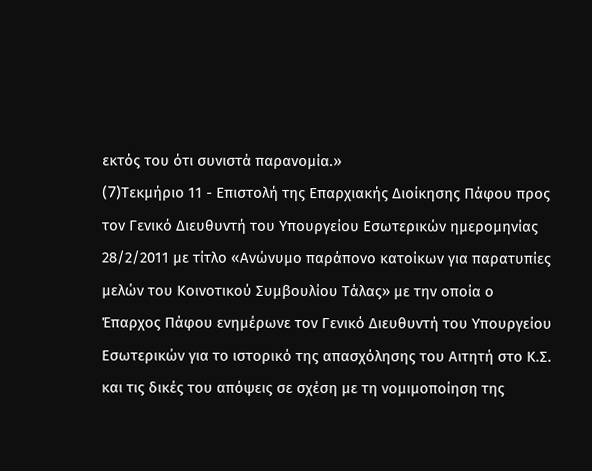εκτός του ότι συνιστά παρανομία.»
(7)Tεκμήριο 11 - Επιστολή της Επαρχιακής Διοίκησης Πάφου προς τον Γενικό Διευθυντή του Υπουργείου Εσωτερικών ημερομηνίας 28/2/2011 με τίτλο «Ανώνυμο παράπονο κατοίκων για παρατυπίες μελών του Κοινοτικού Συμβουλίου Τάλας» με την οποία ο Έπαρχος Πάφου ενημέρωνε τον Γενικό Διευθυντή του Υπουργείου Εσωτερικών για το ιστορικό της απασχόλησης του Αιτητή στο Κ.Σ. και τις δικές του απόψεις σε σχέση με τη νομιμοποίηση της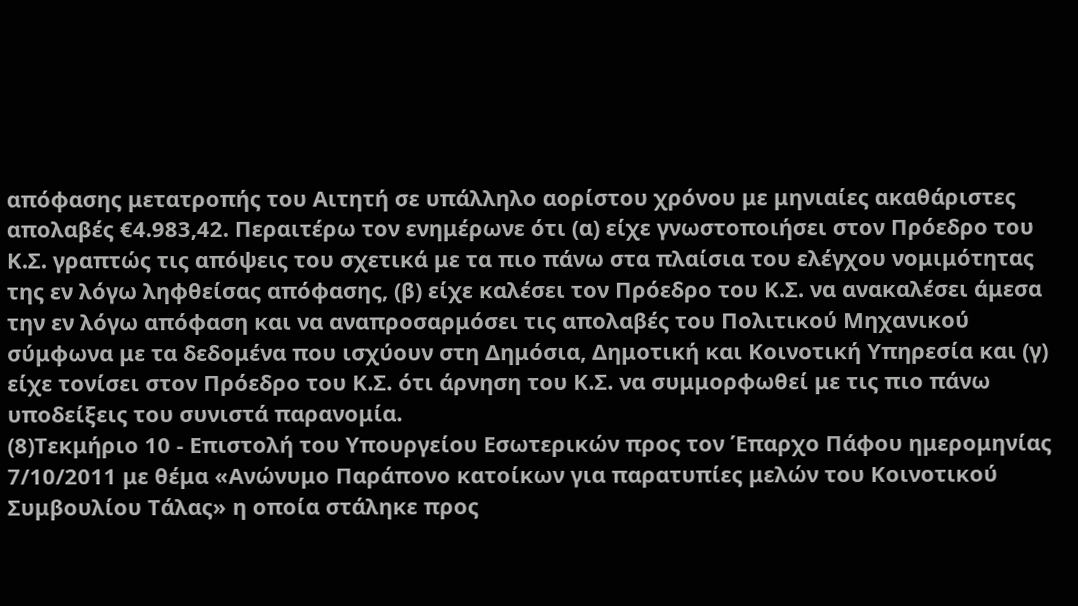απόφασης μετατροπής του Αιτητή σε υπάλληλο αορίστου χρόνου με μηνιαίες ακαθάριστες απολαβές €4.983,42. Περαιτέρω τον ενημέρωνε ότι (α) είχε γνωστοποιήσει στον Πρόεδρο του Κ.Σ. γραπτώς τις απόψεις του σχετικά με τα πιο πάνω στα πλαίσια του ελέγχου νομιμότητας της εν λόγω ληφθείσας απόφασης, (β) είχε καλέσει τον Πρόεδρο του Κ.Σ. να ανακαλέσει άμεσα την εν λόγω απόφαση και να αναπροσαρμόσει τις απολαβές του Πολιτικού Μηχανικού σύμφωνα με τα δεδομένα που ισχύουν στη Δημόσια, Δημοτική και Κοινοτική Υπηρεσία και (γ) είχε τονίσει στον Πρόεδρο του Κ.Σ. ότι άρνηση του Κ.Σ. να συμμορφωθεί με τις πιο πάνω υποδείξεις του συνιστά παρανομία.
(8)Τεκμήριο 10 - Επιστολή του Υπουργείου Εσωτερικών προς τον Έπαρχο Πάφου ημερομηνίας 7/10/2011 με θέμα «Ανώνυμο Παράπονο κατοίκων για παρατυπίες μελών του Κοινοτικού Συμβουλίου Τάλας» η οποία στάληκε προς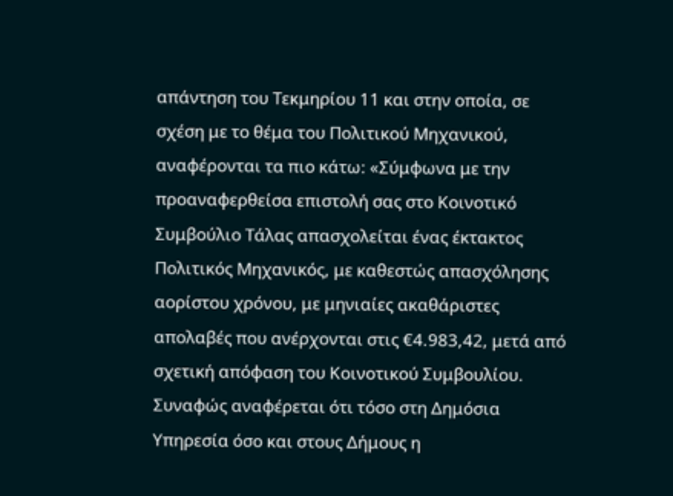απάντηση του Τεκμηρίου 11 και στην οποία, σε σχέση με το θέμα του Πολιτικού Μηχανικού, αναφέρονται τα πιο κάτω: «Σύμφωνα με την προαναφερθείσα επιστολή σας στο Κοινοτικό Συμβούλιο Τάλας απασχολείται ένας έκτακτος Πολιτικός Μηχανικός, με καθεστώς απασχόλησης αορίστου χρόνου, με μηνιαίες ακαθάριστες απολαβές που ανέρχονται στις €4.983,42, μετά από σχετική απόφαση του Κοινοτικού Συμβουλίου. Συναφώς αναφέρεται ότι τόσο στη Δημόσια Υπηρεσία όσο και στους Δήμους η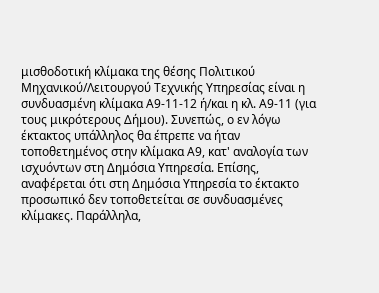μισθοδοτική κλίμακα της θέσης Πολιτικού Μηχανικού/Λειτουργού Τεχνικής Υπηρεσίας είναι η συνδυασμένη κλίμακα Α9-11-12 ή/και η κλ. Α9-11 (για τους μικρότερους Δήμου). Συνεπώς, ο εν λόγω έκτακτος υπάλληλος θα έπρεπε να ήταν τοποθετημένος στην κλίμακα Α9, κατ' αναλογία των ισχυόντων στη Δημόσια Υπηρεσία. Επίσης, αναφέρεται ότι στη Δημόσια Υπηρεσία το έκτακτο προσωπικό δεν τοποθετείται σε συνδυασμένες κλίμακες. Παράλληλα,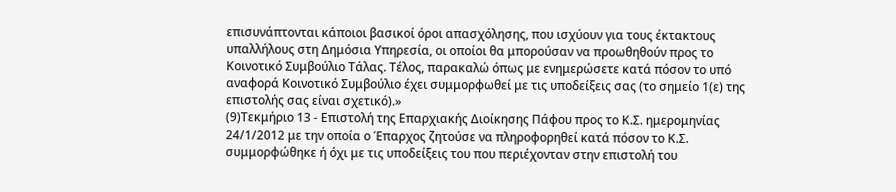επισυνάπτονται κάποιοι βασικοί όροι απασχόλησης, που ισχύουν για τους έκτακτους υπαλλήλους στη Δημόσια Υπηρεσία, οι οποίοι θα μπορούσαν να προωθηθούν προς το Κοινοτικό Συμβούλιο Τάλας. Τέλος, παρακαλώ όπως με ενημερώσετε κατά πόσον το υπό αναφορά Κοινοτικό Συμβούλιο έχει συμμορφωθεί με τις υποδείξεις σας (το σημείο 1(ε) της επιστολής σας είναι σχετικό).»
(9)Τεκμήριο 13 - Επιστολή της Επαρχιακής Διοίκησης Πάφου προς το Κ.Σ. ημερομηνίας 24/1/2012 με την οποία ο Έπαρχος ζητούσε να πληροφορηθεί κατά πόσον το Κ.Σ. συμμορφώθηκε ή όχι με τις υποδείξεις του που περιέχονταν στην επιστολή του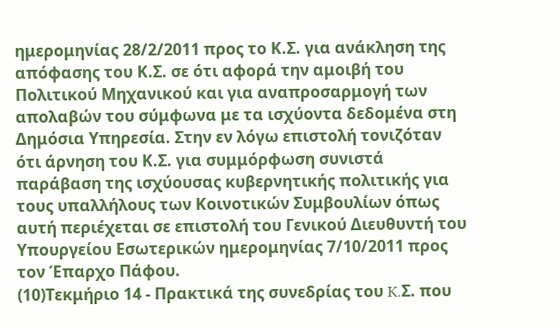ημερομηνίας 28/2/2011 προς το Κ.Σ. για ανάκληση της απόφασης του Κ.Σ. σε ότι αφορά την αμοιβή του Πολιτικού Μηχανικού και για αναπροσαρμογή των απολαβών του σύμφωνα με τα ισχύοντα δεδομένα στη Δημόσια Υπηρεσία. Στην εν λόγω επιστολή τονιζόταν ότι άρνηση του Κ.Σ. για συμμόρφωση συνιστά παράβαση της ισχύουσας κυβερνητικής πολιτικής για τους υπαλλήλους των Κοινοτικών Συμβουλίων όπως αυτή περιέχεται σε επιστολή του Γενικού Διευθυντή του Υπουργείου Εσωτερικών ημερομηνίας 7/10/2011 προς τον Έπαρχο Πάφου.
(10)Τεκμήριο 14 - Πρακτικά της συνεδρίας του K.Σ. που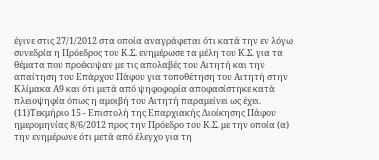έγινε στις 27/1/2012 στα οποία αναγράφεται ότι κατά την εν λόγω συνεδρία η Πρόεδρος του Κ.Σ. ενημέρωσε τα μέλη του Κ.Σ. για τα θέματα που προέκυψαν με τις απολαβές του Αιτητή και την απαίτηση του Επάρχου Πάφου για τοποθέτηση του Αιτητή στην Κλίμακα Α9 και ότι μετά από ψηφοφορία αποφασίστηκε κατά πλειοψηφία όπως η αμοιβή του Αιτητή παραμείνει ως έχει.
(11)Τεκμήριο 15 - Επιστολή της Επαρχιακής Διοίκησης Πάφου ημερομηνίας 8/6/2012 προς την Πρόεδρο του Κ.Σ. με την οποία (α) την ενημέρωνε ότι μετά από έλεγχο για τη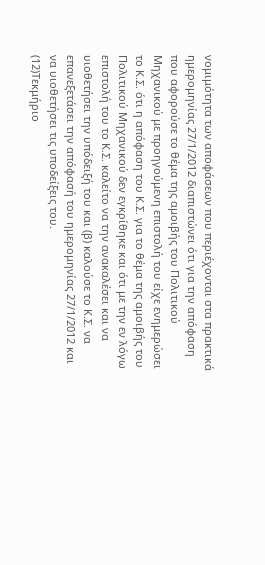νομιμότητα των αποφάσεων που περιέχονται στα πρακτικά ημερομηνίας 27/1/2012 διαπιστώνει ότι για την απόφαση που αφορούσε το θέμα της αμοιβής του Πολιτικού Μηχανικού με προηγούμενη επιστολή του είχε ενημερώσει το Κ.Σ. ότι η απόφαση του Κ.Σ. για το θέμα της αμοιβής του Πολιτικού Μηχανικού δεν εγκρίθηκε και ότι με την εν λόγω επιστολή του το Κ.Σ. καλείτο να την ανακαλέσει και να υιοθετήσει την υπόδειξή του και (β) καλούσε το Κ.Σ. να επανεξετάσει την απόφασή του ημερομηνίας 27/1/2012 και να υιοθετήσει τις υποδείξεις του.
(12)Τεκμήριο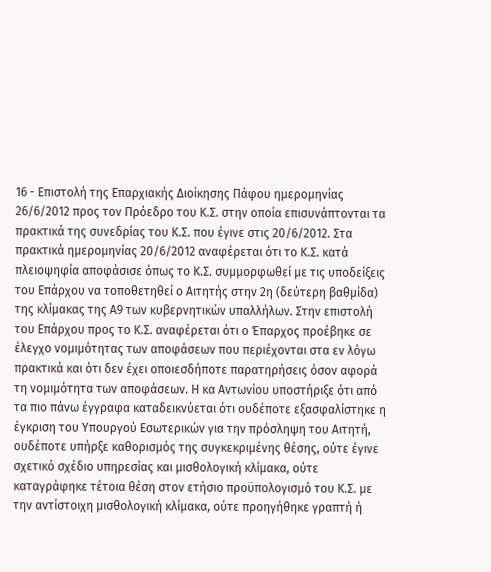16 - Επιστολή της Επαρχιακής Διοίκησης Πάφου ημερομηνίας 26/6/2012 προς τον Πρόεδρο του Κ.Σ. στην οποία επισυνάπτονται τα πρακτικά της συνεδρίας του Κ.Σ. που έγινε στις 20/6/2012. Στα πρακτικά ημερομηνίας 20/6/2012 αναφέρεται ότι το Κ.Σ. κατά πλειοψηφία αποφάσισε όπως το Κ.Σ. συμμορφωθεί με τις υποδείξεις του Επάρχου να τοποθετηθεί ο Αιτητής στην 2η (δεύτερη βαθμίδα) της κλίμακας της Α9 των κυβερνητικών υπαλλήλων. Στην επιστολή του Επάρχου προς το Κ.Σ. αναφέρεται ότι ο Έπαρχος προέβηκε σε έλεγχο νομιμότητας των αποφάσεων που περιέχονται στα εν λόγω πρακτικά και ότι δεν έχει οποιεσδήποτε παρατηρήσεις όσον αφορά τη νομιμότητα των αποφάσεων. Η κα Αντωνίου υποστήριξε ότι από τα πιο πάνω έγγραφα καταδεικνύεται ότι ουδέποτε εξασφαλίστηκε η έγκριση του Υπουργού Εσωτερικών για την πρόσληψη του Αιτητή, ουδέποτε υπήρξε καθορισμός της συγκεκριμένης θέσης, ούτε έγινε σχετικό σχέδιο υπηρεσίας και μισθολογική κλίμακα, ούτε καταγράφηκε τέτοια θέση στον ετήσιο προϋπολογισμό του Κ.Σ. με την αντίστοιχη μισθολογική κλίμακα, ούτε προηγήθηκε γραπτή ή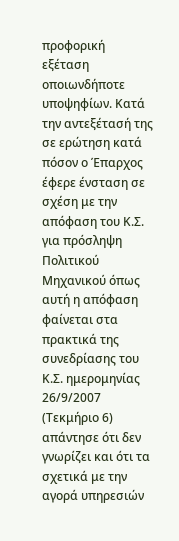προφορική εξέταση οποιωνδήποτε υποψηφίων. Κατά την αντεξέτασή της σε ερώτηση κατά πόσον ο Έπαρχος έφερε ένσταση σε σχέση με την απόφαση του Κ.Σ. για πρόσληψη Πολιτικού Μηχανικού όπως αυτή η απόφαση φαίνεται στα πρακτικά της συνεδρίασης του Κ.Σ. ημερομηνίας 26/9/2007 (Τεκμήριο 6) απάντησε ότι δεν γνωρίζει και ότι τα σχετικά με την αγορά υπηρεσιών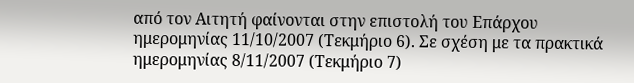από τον Αιτητή φαίνονται στην επιστολή του Επάρχου ημερομηνίας 11/10/2007 (Τεκμήριο 6). Σε σχέση με τα πρακτικά ημερομηνίας 8/11/2007 (Τεκμήριο 7)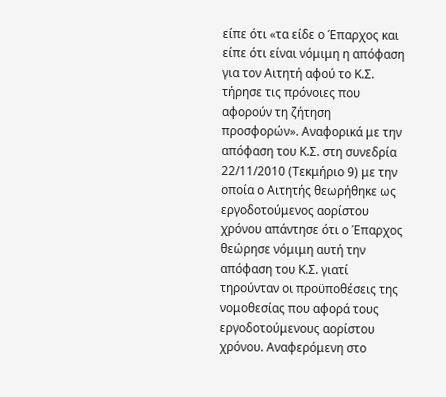είπε ότι «τα είδε ο Έπαρχος και είπε ότι είναι νόμιμη η απόφαση για τον Αιτητή αφού το Κ.Σ. τήρησε τις πρόνοιες που αφορούν τη ζήτηση προσφορών». Αναφορικά με την απόφαση του Κ.Σ. στη συνεδρία 22/11/2010 (Τεκμήριο 9) με την οποία ο Αιτητής θεωρήθηκε ως εργοδοτούμενος αορίστου χρόνου απάντησε ότι ο Έπαρχος θεώρησε νόμιμη αυτή την απόφαση του Κ.Σ. γιατί τηρούνταν οι προϋποθέσεις της νομοθεσίας που αφορά τους εργοδοτούμενους αορίστου χρόνου. Αναφερόμενη στο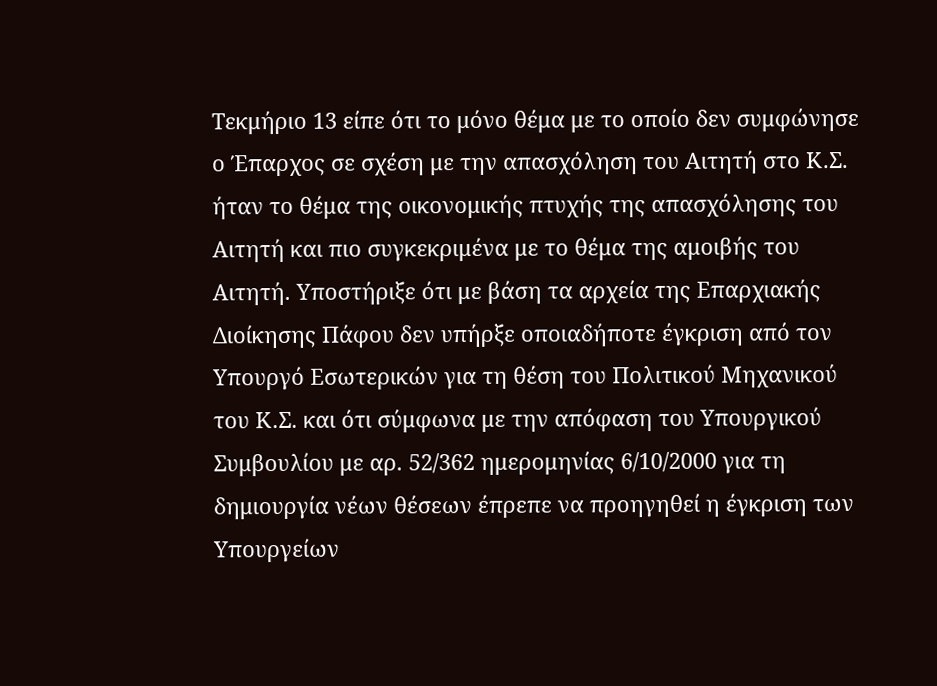Τεκμήριο 13 είπε ότι το μόνο θέμα με το οποίο δεν συμφώνησε ο Έπαρχος σε σχέση με την απασχόληση του Αιτητή στο Κ.Σ. ήταν το θέμα της οικονομικής πτυχής της απασχόλησης του Αιτητή και πιο συγκεκριμένα με το θέμα της αμοιβής του Αιτητή. Υποστήριξε ότι με βάση τα αρχεία της Επαρχιακής Διοίκησης Πάφου δεν υπήρξε οποιαδήποτε έγκριση από τον Υπουργό Εσωτερικών για τη θέση του Πολιτικού Μηχανικού του Κ.Σ. και ότι σύμφωνα με την απόφαση του Υπουργικού Συμβουλίου με αρ. 52/362 ημερομηνίας 6/10/2000 για τη δημιουργία νέων θέσεων έπρεπε να προηγηθεί η έγκριση των Υπουργείων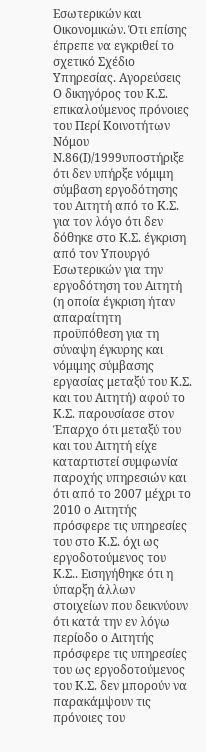Εσωτερικών και Οικονομικών. Ότι επίσης έπρεπε να εγκριθεί το σχετικό Σχέδιο Υπηρεσίας. Αγορεύσεις Ο δικηγόρος του Κ.Σ. επικαλούμενος πρόνοιες του Περί Κοινοτήτων Νόμου Ν.86(Ι)/1999υποστήριξε ότι δεν υπήρξε νόμιμη σύμβαση εργοδότησης του Αιτητή από το Κ.Σ. για τον λόγο ότι δεν δόθηκε στο Κ.Σ. έγκριση από τον Υπουργό Εσωτερικών για την εργοδότηση του Αιτητή (η οποία έγκριση ήταν απαραίτητη προϋπόθεση για τη σύναψη έγκυρης και νόμιμης σύμβασης εργασίας μεταξύ του Κ.Σ. και του Αιτητή) αφού το Κ.Σ. παρουσίασε στον Έπαρχο ότι μεταξύ του και του Αιτητή είχε καταρτιστεί συμφωνία παροχής υπηρεσιών και ότι από το 2007 μέχρι το 2010 ο Αιτητής πρόσφερε τις υπηρεσίες του στο Κ.Σ. όχι ως εργοδοτούμενος του Κ.Σ.. Εισηγήθηκε ότι η ύπαρξη άλλων στοιχείων που δεικνύουν ότι κατά την εν λόγω περίοδο ο Αιτητής πρόσφερε τις υπηρεσίες του ως εργοδοτούμενος του Κ.Σ. δεν μπορούν να παρακάμψουν τις πρόνοιες του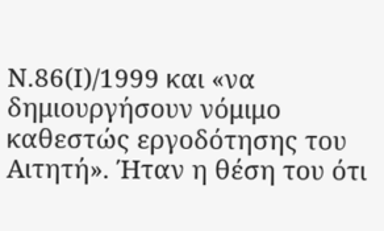Ν.86(Ι)/1999 και «να δημιουργήσουν νόμιμο καθεστώς εργοδότησης του Αιτητή». Ήταν η θέση του ότι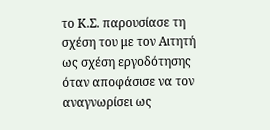το Κ.Σ. παρουσίασε τη σχέση του με τον Αιτητή ως σχέση εργοδότησης όταν αποφάσισε να τον αναγνωρίσει ως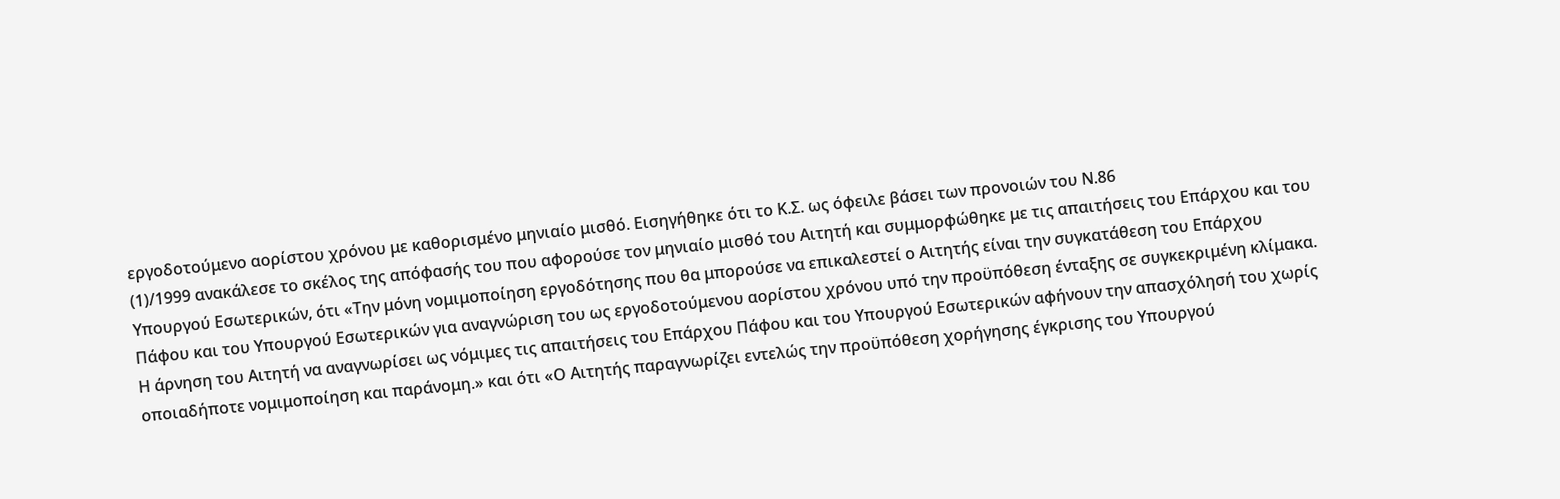εργοδοτούμενο αορίστου χρόνου με καθορισμένο μηνιαίο μισθό. Εισηγήθηκε ότι το Κ.Σ. ως όφειλε βάσει των προνοιών του Ν.86
(1)/1999 ανακάλεσε το σκέλος της απόφασής του που αφορούσε τον μηνιαίο μισθό του Αιτητή και συμμορφώθηκε με τις απαιτήσεις του Επάρχου και του Υπουργού Εσωτερικών, ότι «Την μόνη νομιμοποίηση εργοδότησης που θα μπορούσε να επικαλεστεί ο Αιτητής είναι την συγκατάθεση του Επάρχου Πάφου και του Υπουργού Εσωτερικών για αναγνώριση του ως εργοδοτούμενου αορίστου χρόνου υπό την προϋπόθεση ένταξης σε συγκεκριμένη κλίμακα. Η άρνηση του Αιτητή να αναγνωρίσει ως νόμιμες τις απαιτήσεις του Επάρχου Πάφου και του Υπουργού Εσωτερικών αφήνουν την απασχόλησή του χωρίς οποιαδήποτε νομιμοποίηση και παράνομη.» και ότι «Ο Αιτητής παραγνωρίζει εντελώς την προϋπόθεση χορήγησης έγκρισης του Υπουργού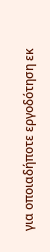για οποιαδήποτε εργοδότηση εκ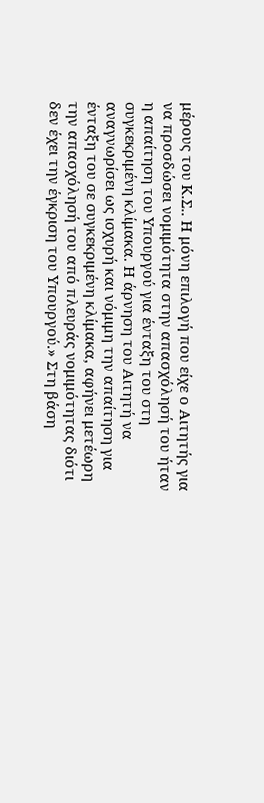μέρους του Κ.Σ.. Η μόνη επιλογή που είχε ο Αιτητής για να προσδώσει νομιμότητα στην απασχόλησή του ήταν η απαίτηση του Υπουργού για ένταξη του στη συγκεκριμένη κλίμακα. Η άρνηση του Αιτητή να αναγνωρίσει ως ισχυρή και νόμιμη την απαίτηση για ένταξη του σε συγκεκριμένη κλίμακα, αφήνει μετέωρη την απασχόλησή του από πλευράς νομιμότητας διότι δεν έχει την έγκριση του Υπουργού.» Στη βάση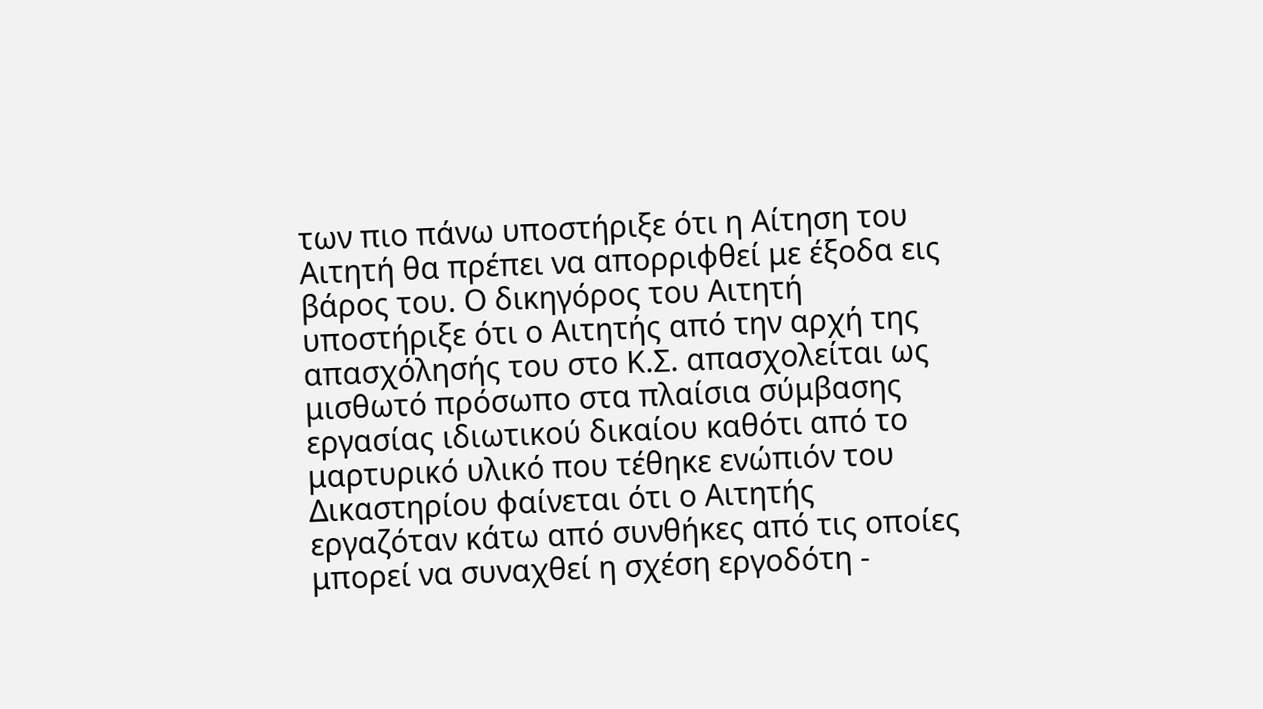των πιο πάνω υποστήριξε ότι η Αίτηση του Αιτητή θα πρέπει να απορριφθεί με έξοδα εις βάρος του. Ο δικηγόρος του Αιτητή υποστήριξε ότι ο Αιτητής από την αρχή της απασχόλησής του στο Κ.Σ. απασχολείται ως μισθωτό πρόσωπο στα πλαίσια σύμβασης εργασίας ιδιωτικού δικαίου καθότι από το μαρτυρικό υλικό που τέθηκε ενώπιόν του Δικαστηρίου φαίνεται ότι ο Αιτητής εργαζόταν κάτω από συνθήκες από τις οποίες μπορεί να συναχθεί η σχέση εργοδότη -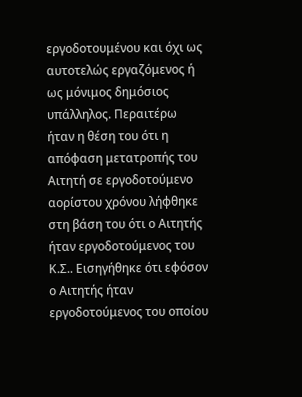εργοδοτουμένου και όχι ως αυτοτελώς εργαζόμενος ή ως μόνιμος δημόσιος υπάλληλος. Περαιτέρω ήταν η θέση του ότι η απόφαση μετατροπής του Αιτητή σε εργοδοτούμενο αορίστου χρόνου λήφθηκε στη βάση του ότι ο Αιτητής ήταν εργοδοτούμενος του Κ.Σ.. Εισηγήθηκε ότι εφόσον ο Αιτητής ήταν εργοδοτούμενος του οποίου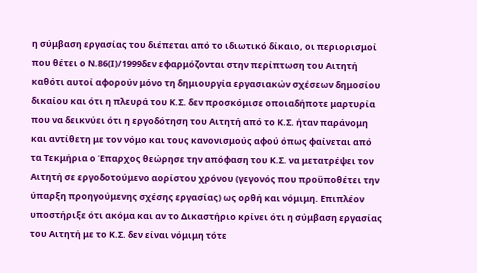η σύμβαση εργασίας του διέπεται από το ιδιωτικό δίκαιο, οι περιορισμοί που θέτει ο Ν.86(Ι)/1999δεν εφαρμόζονται στην περίπτωση του Αιτητή καθότι αυτοί αφορούν μόνο τη δημιουργία εργασιακών σχέσεων δημοσίου δικαίου και ότι η πλευρά του Κ.Σ. δεν προσκόμισε οποιαδήποτε μαρτυρία που να δεικνύει ότι η εργοδότηση του Αιτητή από το Κ.Σ. ήταν παράνομη και αντίθετη με τον νόμο και τους κανονισμούς αφού όπως φαίνεται από τα Τεκμήρια ο Έπαρχος θεώρησε την απόφαση του Κ.Σ. να μετατρέψει τον Αιτητή σε εργοδοτούμενο αορίστου χρόνου (γεγονός που προϋποθέτει την ύπαρξη προηγούμενης σχέσης εργασίας) ως ορθή και νόμιμη. Επιπλέον υποστήριξε ότι ακόμα και αν το Δικαστήριο κρίνει ότι η σύμβαση εργασίας του Αιτητή με το Κ.Σ. δεν είναι νόμιμη τότε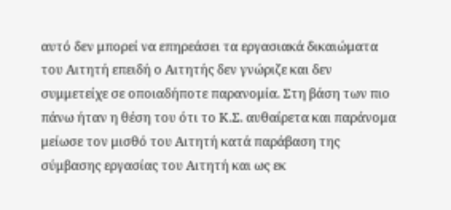αυτό δεν μπορεί να επηρεάσει τα εργασιακά δικαιώματα του Αιτητή επειδή ο Αιτητής δεν γνώριζε και δεν συμμετείχε σε οποιαδήποτε παρανομία. Στη βάση των πιο πάνω ήταν η θέση του ότι το Κ.Σ. αυθαίρετα και παράνομα μείωσε τον μισθό του Αιτητή κατά παράβαση της σύμβασης εργασίας του Αιτητή και ως εκ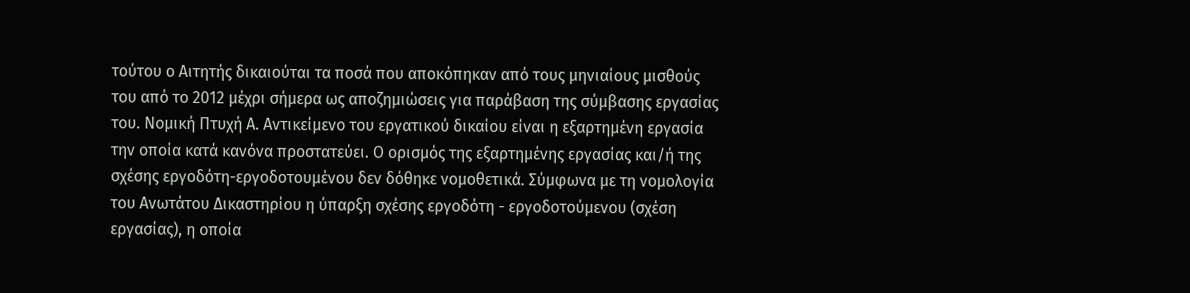τούτου ο Αιτητής δικαιούται τα ποσά που αποκόπηκαν από τους μηνιαίους μισθούς του από το 2012 μέχρι σήμερα ως αποζημιώσεις για παράβαση της σύμβασης εργασίας του. Νομική Πτυχή Α. Αντικείμενο του εργατικού δικαίου είναι η εξαρτημένη εργασία την οποία κατά κανόνα προστατεύει. Ο ορισμός της εξαρτημένης εργασίας και/ή της σχέσης εργοδότη-εργοδοτουμένου δεν δόθηκε νομοθετικά. Σύμφωνα με τη νομολογία του Ανωτάτου Δικαστηρίου η ύπαρξη σχέσης εργοδότη - εργοδοτούμενου (σχέση εργασίας), η οποία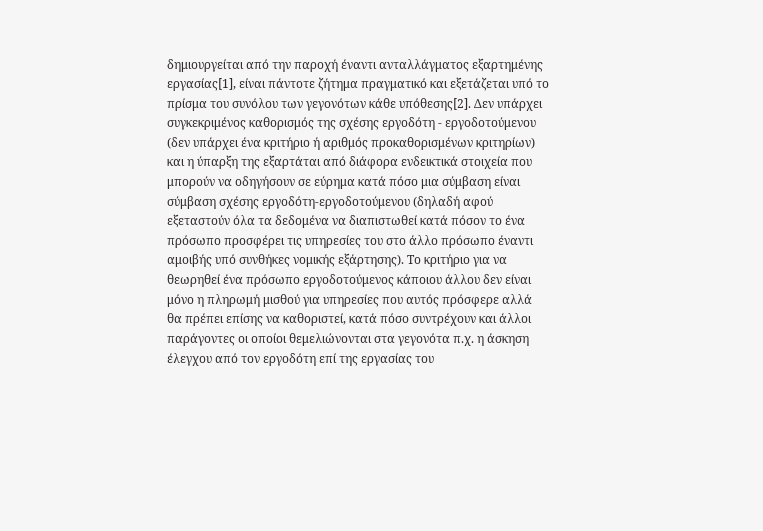δημιουργείται από την παροχή έναντι ανταλλάγματος εξαρτημένης εργασίας[1], είναι πάντοτε ζήτημα πραγματικό και εξετάζεται υπό το πρίσμα του συνόλου των γεγονότων κάθε υπόθεσης[2]. Δεν υπάρχει συγκεκριμένος καθορισμός της σχέσης εργοδότη - εργοδοτούμενου (δεν υπάρχει ένα κριτήριο ή αριθμός προκαθορισμένων κριτηρίων) και η ύπαρξη της εξαρτάται από διάφορα ενδεικτικά στοιχεία που μπορούν να οδηγήσουν σε εύρημα κατά πόσο μια σύμβαση είναι σύμβαση σχέσης εργοδότη-εργοδοτούμενου (δηλαδή αφού εξεταστούν όλα τα δεδομένα να διαπιστωθεί κατά πόσον το ένα πρόσωπο προσφέρει τις υπηρεσίες του στο άλλο πρόσωπο έναντι αμοιβής υπό συνθήκες νομικής εξάρτησης). Το κριτήριο για να θεωρηθεί ένα πρόσωπο εργοδοτούμενος κάποιου άλλου δεν είναι μόνο η πληρωμή μισθού για υπηρεσίες που αυτός πρόσφερε αλλά θα πρέπει επίσης να καθοριστεί, κατά πόσο συντρέχουν και άλλοι παράγοντες οι οποίοι θεμελιώνονται στα γεγονότα π.χ. η άσκηση έλεγχου από τον εργοδότη επί της εργασίας του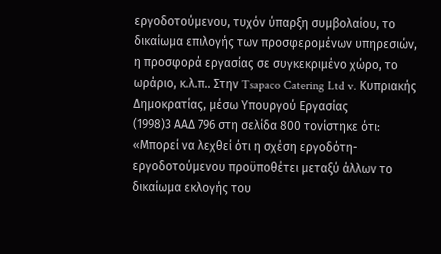εργοδοτούμενου, τυχόν ύπαρξη συμβολαίου, το δικαίωμα επιλογής των προσφερομένων υπηρεσιών, η προσφορά εργασίας σε συγκεκριμένο χώρο, το ωράριο, κ.λ.π.. Στην Tsapaco Catering Ltd v. Κυπριακής Δημοκρατίας, μέσω Υπουργού Εργασίας
(1998)3 ΑΑΔ 796 στη σελίδα 800 τονίστηκε ότι: «Μπορεί να λεχθεί ότι η σχέση εργοδότη-εργοδοτούμενου προϋποθέτει μεταξύ άλλων το δικαίωμα εκλογής του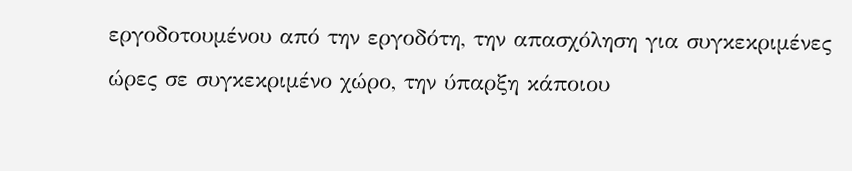εργοδοτουμένου από την εργοδότη, την απασχόληση για συγκεκριμένες ώρες σε συγκεκριμένο χώρο, την ύπαρξη κάποιου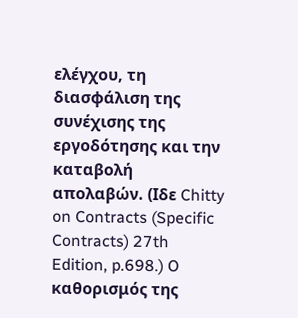ελέγχου, τη διασφάλιση της συνέχισης της εργοδότησης και την καταβολή απολαβών. (Ιδε Chitty on Contracts (Specific Contracts) 27th Edition, p.698.) O καθορισμός της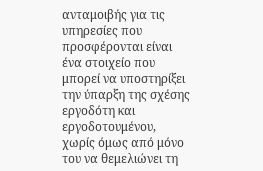ανταμοιβής για τις υπηρεσίες που προσφέρονται είναι ένα στοιχείο που μπορεί να υποστηρίξει την ύπαρξη της σχέσης εργοδότη και εργοδοτουμένου, χωρίς όμως από μόνο του να θεμελιώνει τη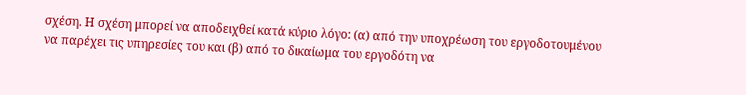σχέση. Η σχέση μπορεί να αποδειχθεί κατά κύριο λόγο: (α) από την υποχρέωση του εργοδοτουμένου να παρέχει τις υπηρεσίες του και (β) από το δικαίωμα του εργοδότη να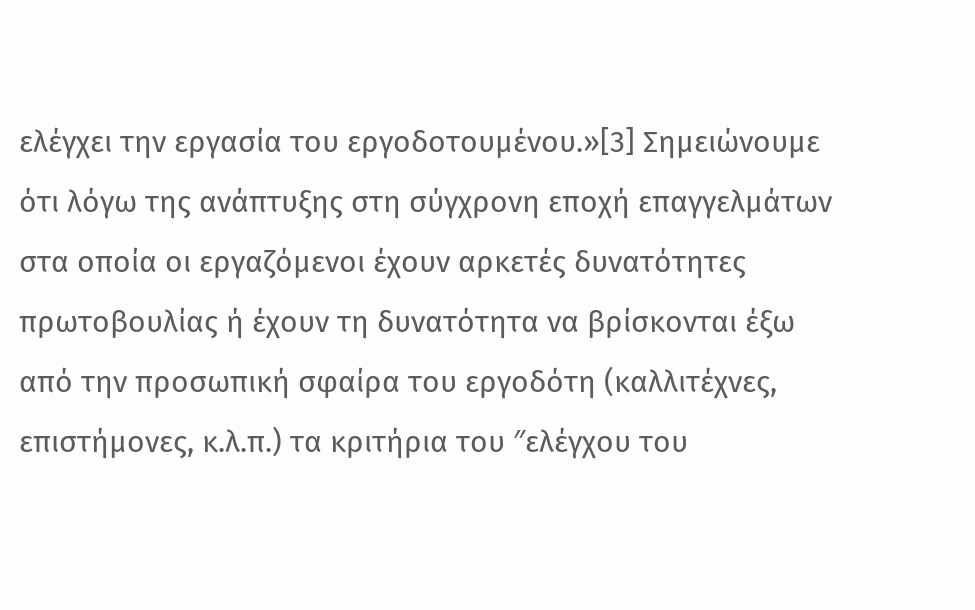ελέγχει την εργασία του εργοδοτουμένου.»[3] Σημειώνουμε ότι λόγω της ανάπτυξης στη σύγχρονη εποχή επαγγελμάτων στα οποία οι εργαζόμενοι έχουν αρκετές δυνατότητες πρωτοβουλίας ή έχουν τη δυνατότητα να βρίσκονται έξω από την προσωπική σφαίρα του εργοδότη (καλλιτέχνες, επιστήμονες, κ.λ.π.) τα κριτήρια του ″ελέγχου του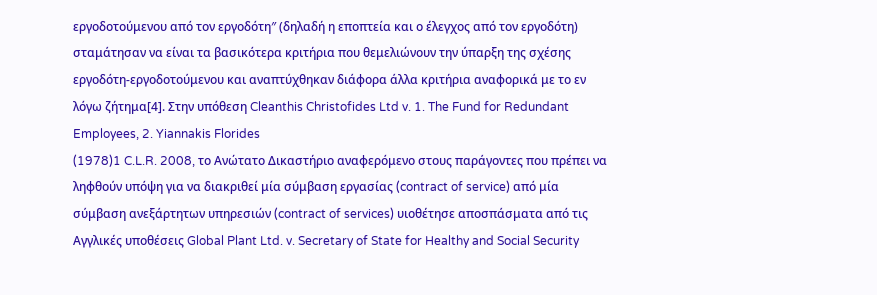εργοδοτούμενου από τον εργοδότη″ (δηλαδή η εποπτεία και ο έλεγχος από τον εργοδότη) σταμάτησαν να είναι τα βασικότερα κριτήρια που θεμελιώνουν την ύπαρξη της σχέσης εργοδότη-εργοδοτούμενου και αναπτύχθηκαν διάφορα άλλα κριτήρια αναφορικά με το εν λόγω ζήτημα[4]. Στην υπόθεση Cleanthis Christofides Ltd v. 1. The Fund for Redundant Employees, 2. Yiannakis Florides
(1978)1 C.L.R. 2008, το Ανώτατο Δικαστήριο αναφερόμενο στους παράγοντες που πρέπει να ληφθούν υπόψη για να διακριθεί μία σύμβαση εργασίας (contract of service) από μία σύμβαση ανεξάρτητων υπηρεσιών (contract of services) υιοθέτησε αποσπάσματα από τις Αγγλικές υποθέσεις Global Plant Ltd. v. Secretary of State for Healthy and Social Security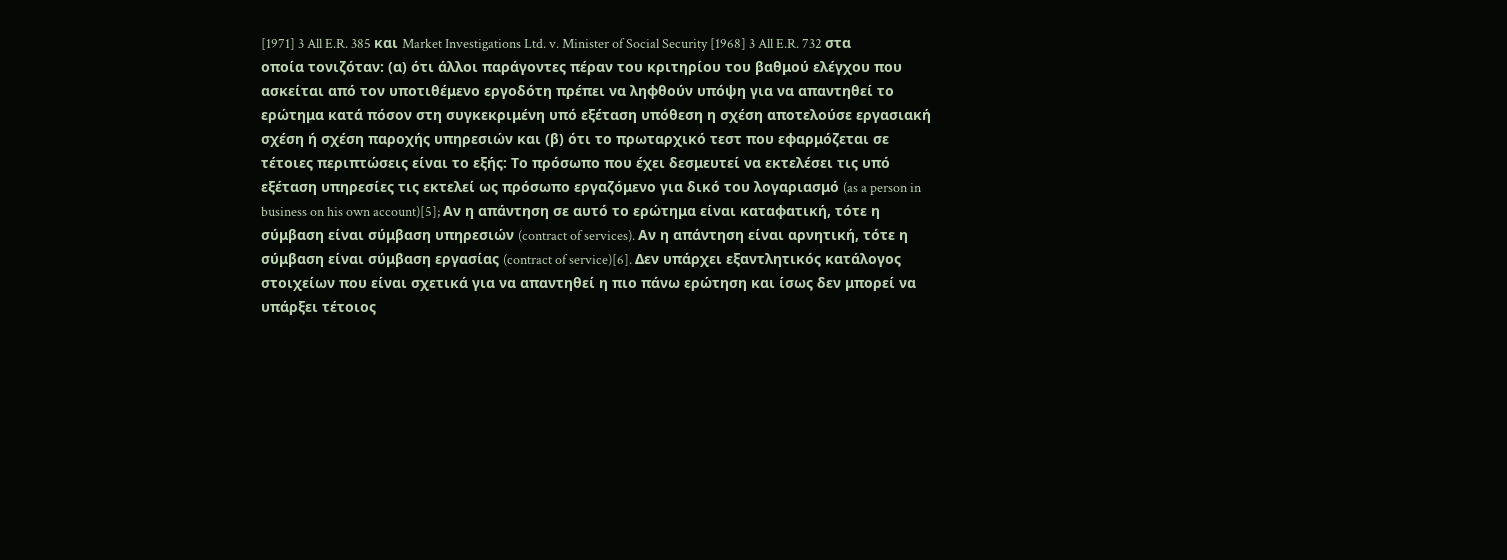[1971] 3 All E.R. 385 και Market Investigations Ltd. v. Minister of Social Security [1968] 3 All E.R. 732 στα οποία τονιζόταν: (α) ότι άλλοι παράγοντες πέραν του κριτηρίου του βαθμού ελέγχου που ασκείται από τον υποτιθέμενο εργοδότη πρέπει να ληφθούν υπόψη για να απαντηθεί το ερώτημα κατά πόσον στη συγκεκριμένη υπό εξέταση υπόθεση η σχέση αποτελούσε εργασιακή σχέση ή σχέση παροχής υπηρεσιών και (β) ότι το πρωταρχικό τεστ που εφαρμόζεται σε τέτοιες περιπτώσεις είναι το εξής: Το πρόσωπο που έχει δεσμευτεί να εκτελέσει τις υπό εξέταση υπηρεσίες τις εκτελεί ως πρόσωπο εργαζόμενο για δικό του λογαριασμό (as a person in business on his own account)[5]; Αν η απάντηση σε αυτό το ερώτημα είναι καταφατική, τότε η σύμβαση είναι σύμβαση υπηρεσιών (contract of services). Αν η απάντηση είναι αρνητική, τότε η σύμβαση είναι σύμβαση εργασίας (contract of service)[6]. Δεν υπάρχει εξαντλητικός κατάλογος στοιχείων που είναι σχετικά για να απαντηθεί η πιο πάνω ερώτηση και ίσως δεν μπορεί να υπάρξει τέτοιος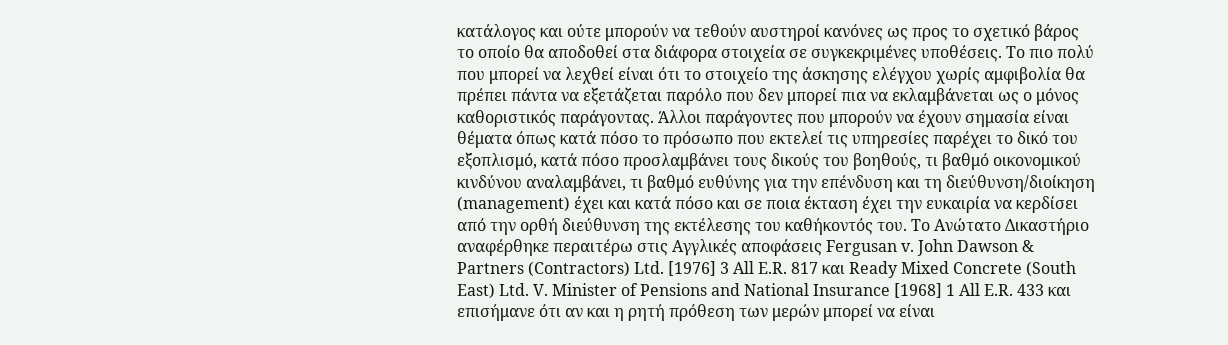κατάλογος και ούτε μπορούν να τεθούν αυστηροί κανόνες ως προς το σχετικό βάρος το οποίο θα αποδοθεί στα διάφορα στοιχεία σε συγκεκριμένες υποθέσεις. Το πιο πολύ που μπορεί να λεχθεί είναι ότι το στοιχείο της άσκησης ελέγχου χωρίς αμφιβολία θα πρέπει πάντα να εξετάζεται παρόλο που δεν μπορεί πια να εκλαμβάνεται ως ο μόνος καθοριστικός παράγοντας. Άλλοι παράγοντες που μπορούν να έχουν σημασία είναι θέματα όπως κατά πόσο το πρόσωπο που εκτελεί τις υπηρεσίες παρέχει το δικό του εξοπλισμό, κατά πόσο προσλαμβάνει τους δικούς του βοηθούς, τι βαθμό οικονομικού κινδύνου αναλαμβάνει, τι βαθμό ευθύνης για την επένδυση και τη διεύθυνση/διοίκηση (management) έχει και κατά πόσο και σε ποια έκταση έχει την ευκαιρία να κερδίσει από την ορθή διεύθυνση της εκτέλεσης του καθήκοντός του. Το Ανώτατο Δικαστήριο αναφέρθηκε περαιτέρω στις Αγγλικές αποφάσεις Fergusan v. John Dawson & Partners (Contractors) Ltd. [1976] 3 All E.R. 817 και Ready Mixed Concrete (South East) Ltd. V. Minister of Pensions and National Insurance [1968] 1 All E.R. 433 και επισήμανε ότι αν και η ρητή πρόθεση των μερών μπορεί να είναι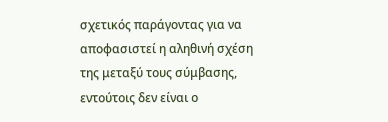σχετικός παράγοντας για να αποφασιστεί η αληθινή σχέση της μεταξύ τους σύμβασης, εντούτοις δεν είναι ο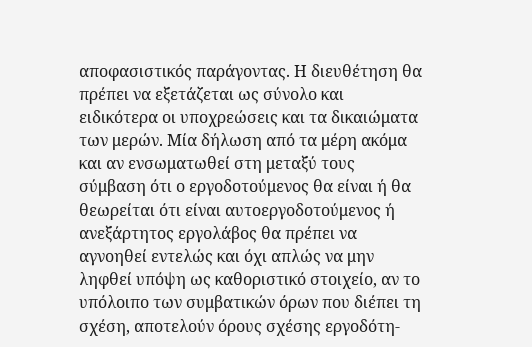αποφασιστικός παράγοντας. Η διευθέτηση θα πρέπει να εξετάζεται ως σύνολο και ειδικότερα οι υποχρεώσεις και τα δικαιώματα των μερών. Μία δήλωση από τα μέρη ακόμα και αν ενσωματωθεί στη μεταξύ τους σύμβαση ότι ο εργοδοτούμενος θα είναι ή θα θεωρείται ότι είναι αυτοεργοδοτούμενος ή ανεξάρτητος εργολάβος θα πρέπει να αγνοηθεί εντελώς και όχι απλώς να μην ληφθεί υπόψη ως καθοριστικό στοιχείο, αν το υπόλοιπο των συμβατικών όρων που διέπει τη σχέση, αποτελούν όρους σχέσης εργοδότη-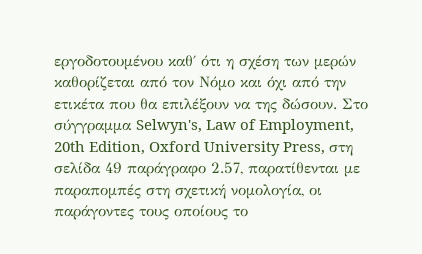εργοδοτουμένου καθ΄ ότι η σχέση των μερών καθορίζεται από τον Νόμο και όχι από την ετικέτα που θα επιλέξουν να της δώσουν. Στο σύγγραμμα Selwyn's, Law of Employment, 20th Edition, Oxford University Press, στη σελίδα 49 παράγραφο 2.57, παρατίθενται με παραπομπές στη σχετική νομολογία, οι παράγοντες τους οποίους το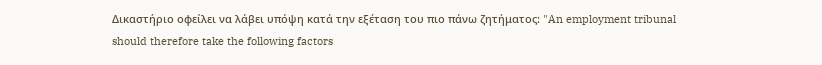Δικαστήριο οφείλει να λάβει υπόψη κατά την εξέταση του πιο πάνω ζητήματος: "An employment tribunal should therefore take the following factors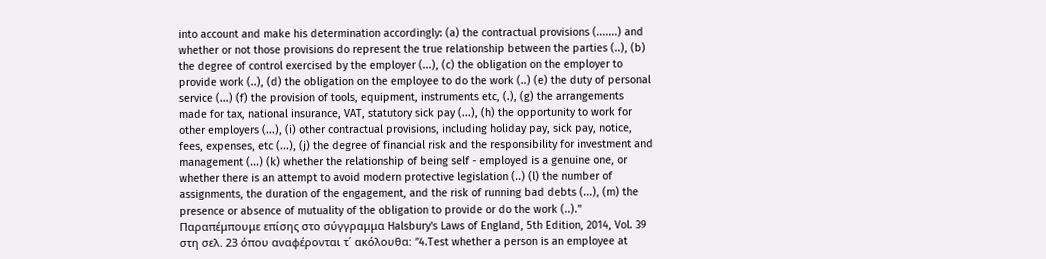into account and make his determination accordingly: (a) the contractual provisions (.......) and whether or not those provisions do represent the true relationship between the parties (..), (b) the degree of control exercised by the employer (...), (c) the obligation on the employer to provide work (..), (d) the obligation on the employee to do the work (..) (e) the duty of personal service (...) (f) the provision of tools, equipment, instruments etc, (.), (g) the arrangements made for tax, national insurance, VAT, statutory sick pay (...), (h) the opportunity to work for other employers (...), (i) other contractual provisions, including holiday pay, sick pay, notice, fees, expenses, etc (...), (j) the degree of financial risk and the responsibility for investment and management (...) (k) whether the relationship of being self - employed is a genuine one, or whether there is an attempt to avoid modern protective legislation (..) (l) the number of assignments, the duration of the engagement, and the risk of running bad debts (...), (m) the presence or absence of mutuality of the obligation to provide or do the work (..)." Παραπέμπουμε επίσης στο σύγγραμμα Halsbury's Laws of England, 5th Edition, 2014, Vol. 39 στη σελ. 23 όπου αναφέρονται τ΄ ακόλουθα: ″4.Test whether a person is an employee at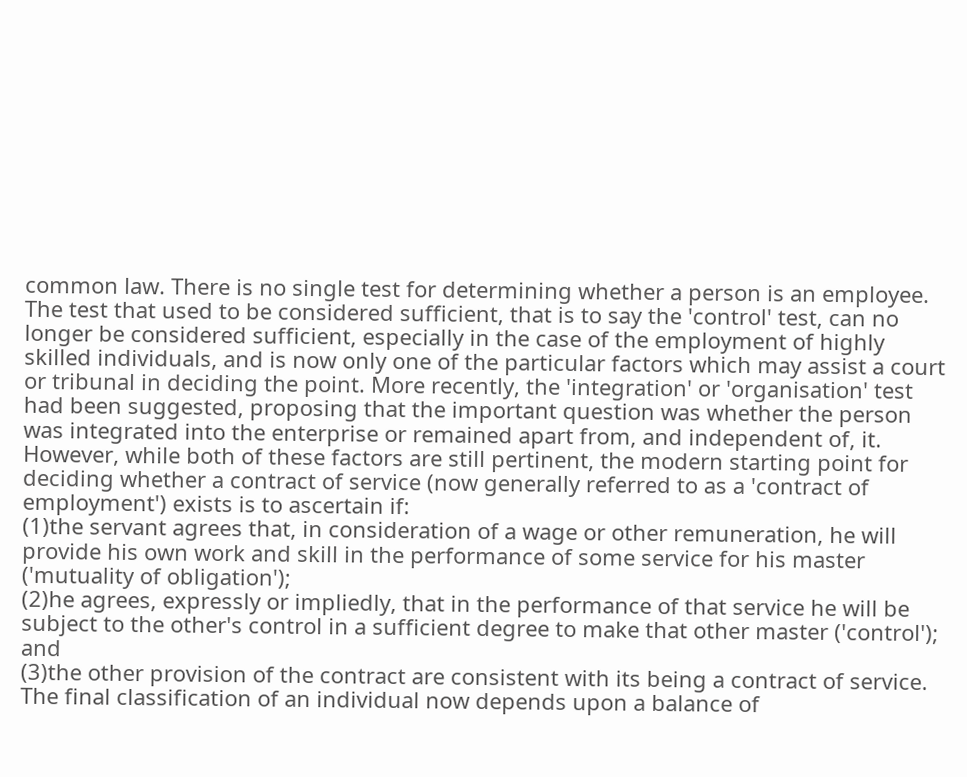common law. There is no single test for determining whether a person is an employee. The test that used to be considered sufficient, that is to say the 'control' test, can no longer be considered sufficient, especially in the case of the employment of highly skilled individuals, and is now only one of the particular factors which may assist a court or tribunal in deciding the point. More recently, the 'integration' or 'organisation' test had been suggested, proposing that the important question was whether the person was integrated into the enterprise or remained apart from, and independent of, it. However, while both of these factors are still pertinent, the modern starting point for deciding whether a contract of service (now generally referred to as a 'contract of employment') exists is to ascertain if:
(1)the servant agrees that, in consideration of a wage or other remuneration, he will provide his own work and skill in the performance of some service for his master ('mutuality of obligation');
(2)he agrees, expressly or impliedly, that in the performance of that service he will be subject to the other's control in a sufficient degree to make that other master ('control'); and
(3)the other provision of the contract are consistent with its being a contract of service. The final classification of an individual now depends upon a balance of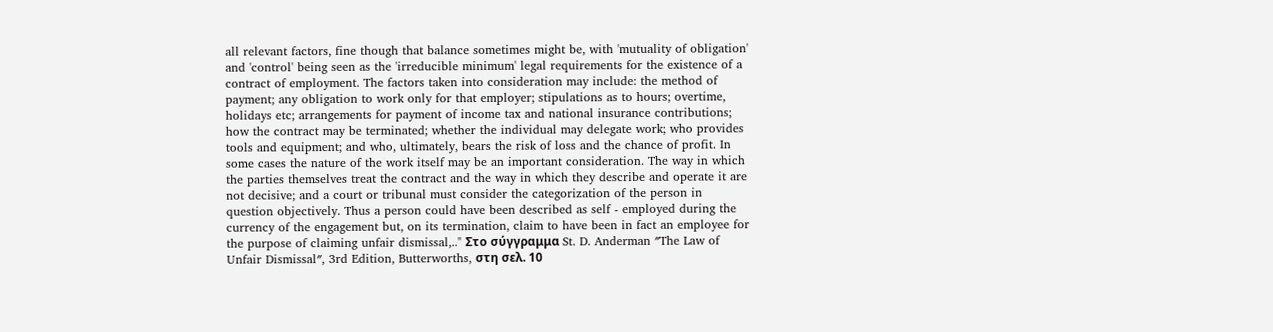all relevant factors, fine though that balance sometimes might be, with 'mutuality of obligation' and 'control' being seen as the 'irreducible minimum' legal requirements for the existence of a contract of employment. The factors taken into consideration may include: the method of payment; any obligation to work only for that employer; stipulations as to hours; overtime, holidays etc; arrangements for payment of income tax and national insurance contributions; how the contract may be terminated; whether the individual may delegate work; who provides tools and equipment; and who, ultimately, bears the risk of loss and the chance of profit. In some cases the nature of the work itself may be an important consideration. The way in which the parties themselves treat the contract and the way in which they describe and operate it are not decisive; and a court or tribunal must consider the categorization of the person in question objectively. Thus a person could have been described as self - employed during the currency of the engagement but, on its termination, claim to have been in fact an employee for the purpose of claiming unfair dismissal,.." Στο σύγγραμμα St. D. Anderman ″The Law of Unfair Dismissal″, 3rd Edition, Butterworths, στη σελ. 10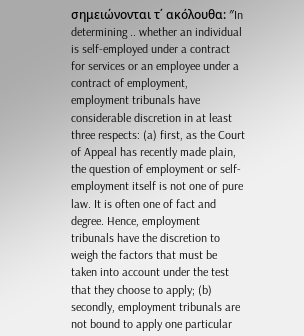σημειώνονται τ΄ ακόλουθα: ″In determining .. whether an individual is self-employed under a contract for services or an employee under a contract of employment, employment tribunals have considerable discretion in at least three respects: (a) first, as the Court of Appeal has recently made plain, the question of employment or self-employment itself is not one of pure law. It is often one of fact and degree. Hence, employment tribunals have the discretion to weigh the factors that must be taken into account under the test that they choose to apply; (b) secondly, employment tribunals are not bound to apply one particular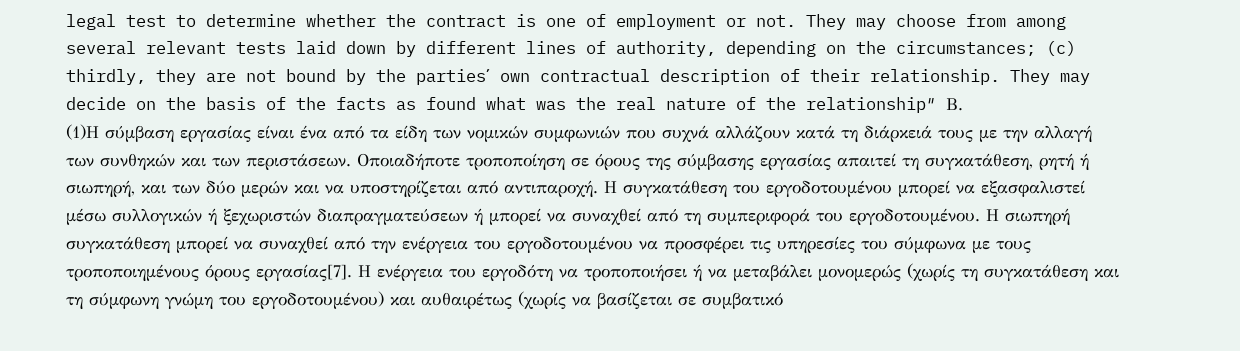legal test to determine whether the contract is one of employment or not. They may choose from among several relevant tests laid down by different lines of authority, depending on the circumstances; (c) thirdly, they are not bound by the parties΄ own contractual description of their relationship. They may decide on the basis of the facts as found what was the real nature of the relationship″ Β.
(1)Η σύμβαση εργασίας είναι ένα από τα είδη των νομικών συμφωνιών που συχνά αλλάζουν κατά τη διάρκειά τους με την αλλαγή των συνθηκών και των περιστάσεων. Οποιαδήποτε τροποποίηση σε όρους της σύμβασης εργασίας απαιτεί τη συγκατάθεση, ρητή ή σιωπηρή, και των δύο μερών και να υποστηρίζεται από αντιπαροχή. Η συγκατάθεση του εργοδοτουμένου μπορεί να εξασφαλιστεί μέσω συλλογικών ή ξεχωριστών διαπραγματεύσεων ή μπορεί να συναχθεί από τη συμπεριφορά του εργοδοτουμένου. Η σιωπηρή συγκατάθεση μπορεί να συναχθεί από την ενέργεια του εργοδοτουμένου να προσφέρει τις υπηρεσίες του σύμφωνα με τους τροποποιημένους όρους εργασίας[7]. Η ενέργεια του εργοδότη να τροποποιήσει ή να μεταβάλει μονομερώς (χωρίς τη συγκατάθεση και τη σύμφωνη γνώμη του εργοδοτουμένου) και αυθαιρέτως (χωρίς να βασίζεται σε συμβατικό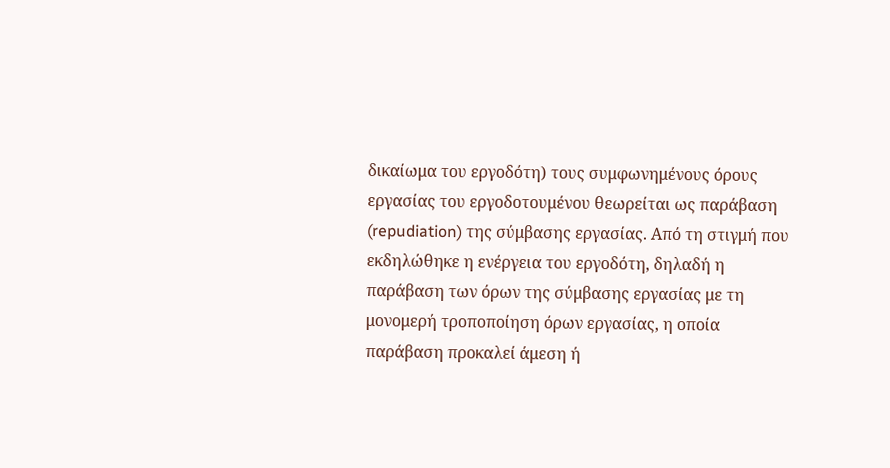δικαίωμα του εργοδότη) τους συμφωνημένους όρους εργασίας του εργοδοτουμένου θεωρείται ως παράβαση (repudiation) της σύμβασης εργασίας. Από τη στιγμή που εκδηλώθηκε η ενέργεια του εργοδότη, δηλαδή η παράβαση των όρων της σύμβασης εργασίας με τη μονομερή τροποποίηση όρων εργασίας, η οποία παράβαση προκαλεί άμεση ή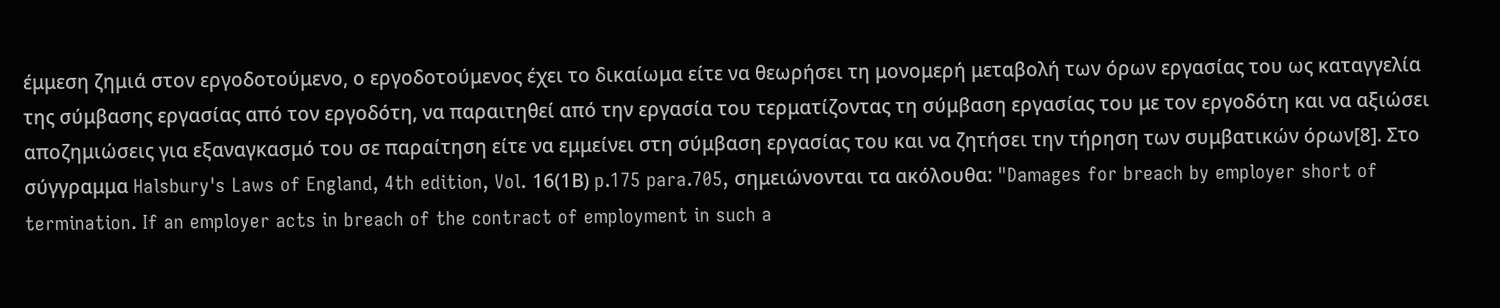έμμεση ζημιά στον εργοδοτούμενο, ο εργοδοτούμενος έχει το δικαίωμα είτε να θεωρήσει τη μονομερή μεταβολή των όρων εργασίας του ως καταγγελία της σύμβασης εργασίας από τον εργοδότη, να παραιτηθεί από την εργασία του τερματίζοντας τη σύμβαση εργασίας του με τον εργοδότη και να αξιώσει αποζημιώσεις για εξαναγκασμό του σε παραίτηση είτε να εμμείνει στη σύμβαση εργασίας του και να ζητήσει την τήρηση των συμβατικών όρων[8]. Στο σύγγραμμα Halsbury's Laws of England, 4th edition, Vol. 16(1Β) p.175 para.705, σημειώνονται τα ακόλουθα: "Damages for breach by employer short of termination. If an employer acts in breach of the contract of employment in such a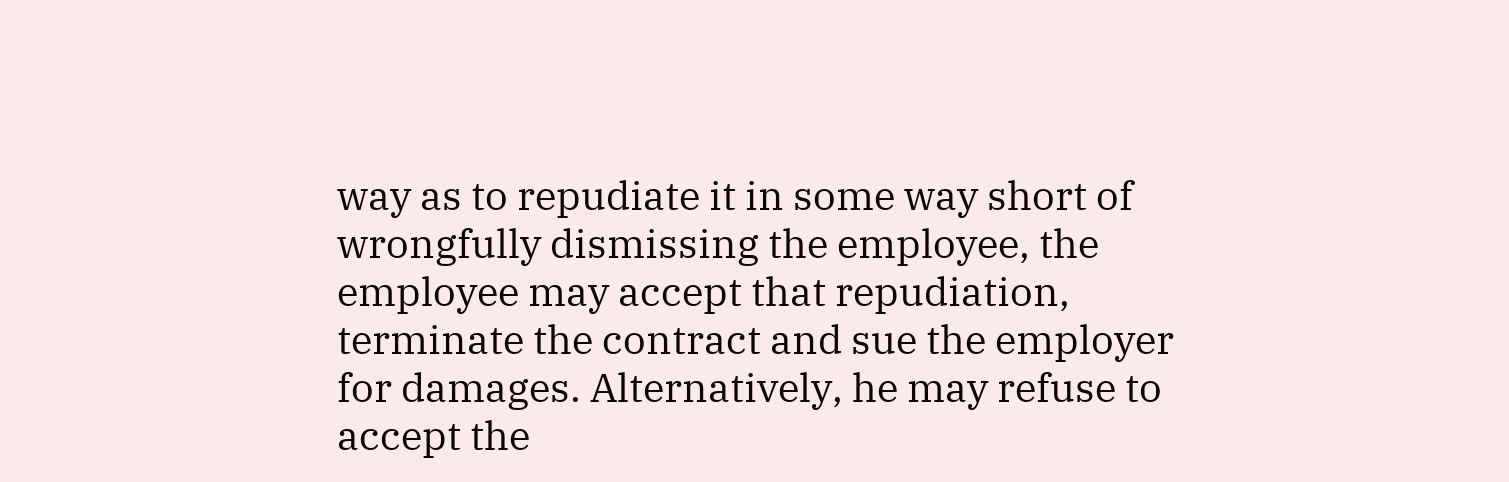way as to repudiate it in some way short of wrongfully dismissing the employee, the employee may accept that repudiation, terminate the contract and sue the employer for damages. Alternatively, he may refuse to accept the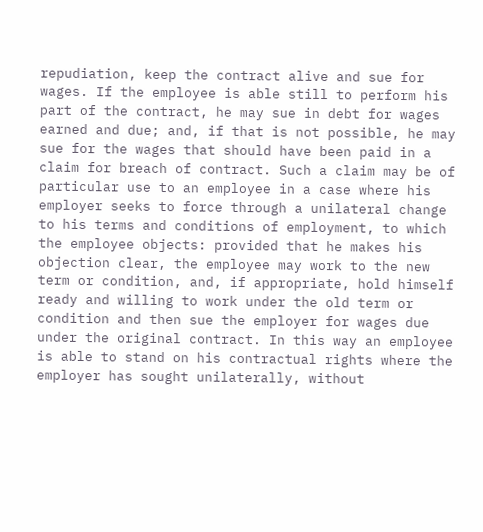repudiation, keep the contract alive and sue for wages. If the employee is able still to perform his part of the contract, he may sue in debt for wages earned and due; and, if that is not possible, he may sue for the wages that should have been paid in a claim for breach of contract. Such a claim may be of particular use to an employee in a case where his employer seeks to force through a unilateral change to his terms and conditions of employment, to which the employee objects: provided that he makes his objection clear, the employee may work to the new term or condition, and, if appropriate, hold himself ready and willing to work under the old term or condition and then sue the employer for wages due under the original contract. In this way an employee is able to stand on his contractual rights where the employer has sought unilaterally, without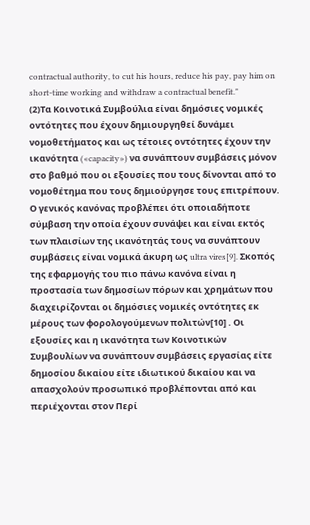contractual authority, to cut his hours, reduce his pay, pay him on short-time working and withdraw a contractual benefit."
(2)Τα Κοινοτικά Συμβούλια είναι δημόσιες νομικές οντότητες που έχουν δημιουργηθεί δυνάμει νομοθετήματος και ως τέτοιες οντότητες έχουν την ικανότητα («capacity») να συνάπτουν συμβάσεις μόνον στο βαθμό που οι εξουσίες που τους δίνονται από το νομοθέτημα που τους δημιούργησε τους επιτρέπουν. Ο γενικός κανόνας προβλέπει ότι οποιαδήποτε σύμβαση την οποία έχουν συνάψει και είναι εκτός των πλαισίων της ικανότητάς τους να συνάπτουν συμβάσεις είναι νομικά άκυρη ως ultra vires[9]. Σκοπός της εφαρμογής του πιο πάνω κανόνα είναι η προστασία των δημοσίων πόρων και χρημάτων που διαχειρίζονται οι δημόσιες νομικές οντότητες εκ μέρους των φορολογούμενων πολιτών[10] . Οι εξουσίες και η ικανότητα των Κοινοτικών Συμβουλίων να συνάπτουν συμβάσεις εργασίας είτε δημοσίου δικαίου είτε ιδιωτικού δικαίου και να απασχολούν προσωπικό προβλέπονται από και περιέχονται στον Περί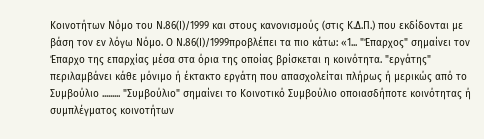Κοινοτήτων Νόμο του Ν.86(Ι)/1999 και στους κανονισμούς (στις Κ.Δ.Π.) που εκδίδονται με βάση τον εν λόγω Νόμο. Ο Ν.86(Ι)/1999προβλέπει τα πιο κάτω: «1... "Έπαρχος" σημαίνει τον Έπαρχο της επαρχίας μέσα στα όρια της οποίας βρίσκεται η κοινότητα. "εργάτης" περιλαμβάνει κάθε μόνιμο ή έκτακτο εργάτη που απασχολείται πλήρως ή μερικώς από το Συμβούλιο ......... "Συμβούλιο" σημαίνει το Κοινοτικό Συμβούλιο οποιασδήποτε κοινότητας ή συμπλέγματος κοινοτήτων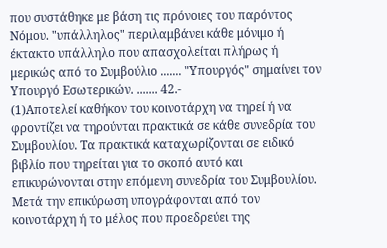που συστάθηκε με βάση τις πρόνοιες του παρόντος Νόμου. "υπάλληλος" περιλαμβάνει κάθε μόνιμο ή έκτακτο υπάλληλο που απασχολείται πλήρως ή μερικώς από το Συμβούλιο ....... "Υπουργός" σημαίνει τον Υπουργό Εσωτερικών. ....... 42.-
(1)Αποτελεί καθήκον του κοινοτάρχη να τηρεί ή να φροντίζει να τηρούνται πρακτικά σε κάθε συνεδρία του Συμβουλίου. Τα πρακτικά καταχωρίζονται σε ειδικό βιβλίο που τηρείται για το σκοπό αυτό και επικυρώνονται στην επόμενη συνεδρία του Συμβουλίου. Μετά την επικύρωση υπογράφονται από τον κοινοτάρχη ή το μέλος που προεδρεύει της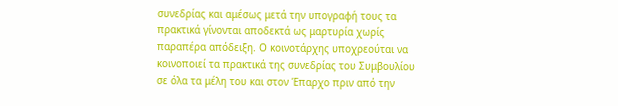συνεδρίας και αμέσως μετά την υπογραφή τους τα πρακτικά γίνονται αποδεκτά ως μαρτυρία χωρίς παραπέρα απόδειξη. Ο κοινοτάρχης υποχρεούται να κοινοποιεί τα πρακτικά της συνεδρίας του Συμβουλίου σε όλα τα μέλη του και στον Έπαρχο πριν από την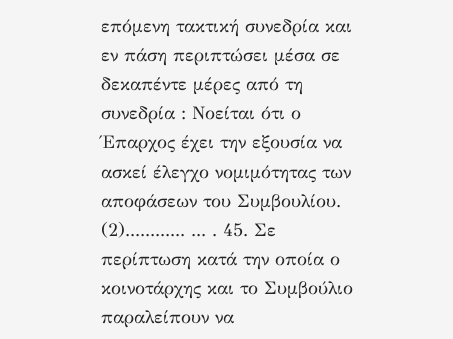επόμενη τακτική συνεδρία και εν πάση περιπτώσει μέσα σε δεκαπέντε μέρες από τη συνεδρία : Νοείται ότι ο Έπαρχος έχει την εξουσία να ασκεί έλεγχο νομιμότητας των αποφάσεων του Συμβουλίου.
(2)............ ... . 45. Σε περίπτωση κατά την οποία ο κοινοτάρχης και το Συμβούλιο παραλείπουν να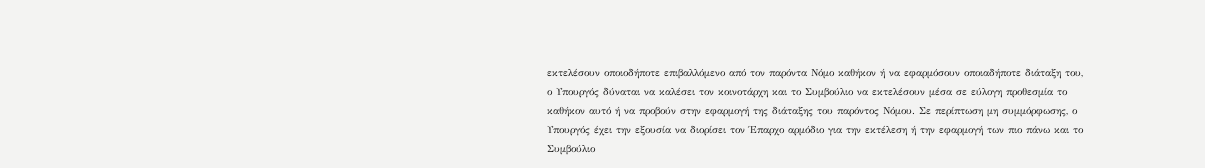εκτελέσουν οποιοδήποτε επιβαλλόμενο από τον παρόντα Νόμο καθήκον ή να εφαρμόσουν οποιαδήποτε διάταξη του, ο Υπουργός δύναται να καλέσει τον κοινοτάρχη και το Συμβούλιο να εκτελέσουν μέσα σε εύλογη προθεσμία το καθήκον αυτό ή να προβούν στην εφαρμογή της διάταξης του παρόντος Νόμου. Σε περίπτωση μη συμμόρφωσης, ο Υπουργός έχει την εξουσία να διορίσει τον Έπαρχο αρμόδιο για την εκτέλεση ή την εφαρμογή των πιο πάνω και το Συμβούλιο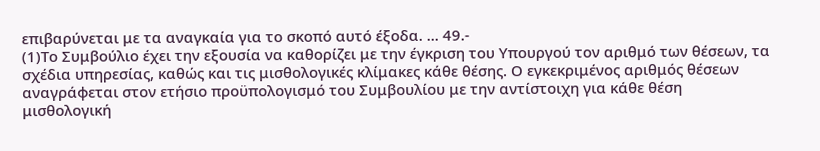επιβαρύνεται με τα αναγκαία για το σκοπό αυτό έξοδα. ... 49.-
(1)Το Συμβούλιο έχει την εξουσία να καθορίζει με την έγκριση του Υπουργού τον αριθμό των θέσεων, τα σχέδια υπηρεσίας, καθώς και τις μισθολογικές κλίμακες κάθε θέσης. Ο εγκεκριμένος αριθμός θέσεων αναγράφεται στον ετήσιο προϋπολογισμό του Συμβουλίου με την αντίστοιχη για κάθε θέση μισθολογική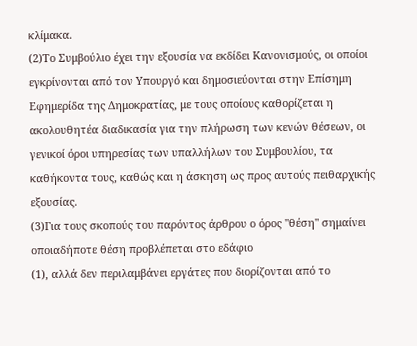κλίμακα.
(2)Το Συμβούλιο έχει την εξουσία να εκδίδει Κανονισμούς, οι οποίοι εγκρίνονται από τον Υπουργό και δημοσιεύονται στην Επίσημη Εφημερίδα της Δημοκρατίας, με τους οποίους καθορίζεται η ακολουθητέα διαδικασία για την πλήρωση των κενών θέσεων, οι γενικοί όροι υπηρεσίας των υπαλλήλων του Συμβουλίου, τα καθήκοντα τους, καθώς και η άσκηση ως προς αυτούς πειθαρχικής εξουσίας.
(3)Για τους σκοπούς του παρόντος άρθρου ο όρος "θέση" σημαίνει οποιαδήποτε θέση προβλέπεται στο εδάφιο
(1), αλλά δεν περιλαμβάνει εργάτες που διορίζονται από το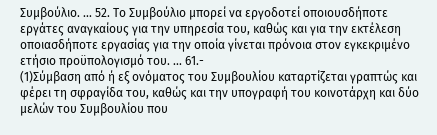Συμβούλιο. ... 52. Το Συμβούλιο μπορεί να εργοδοτεί οποιουσδήποτε εργάτες αναγκαίους για την υπηρεσία του, καθώς και για την εκτέλεση οποιασδήποτε εργασίας για την οποία γίνεται πρόνοια στον εγκεκριμένο ετήσιο προϋπολογισμό του. ... 61.-
(1)Σύμβαση από ή εξ ονόματος του Συμβουλίου καταρτίζεται γραπτώς και φέρει τη σφραγίδα του, καθώς και την υπογραφή του κοινοτάρχη και δύο μελών του Συμβουλίου που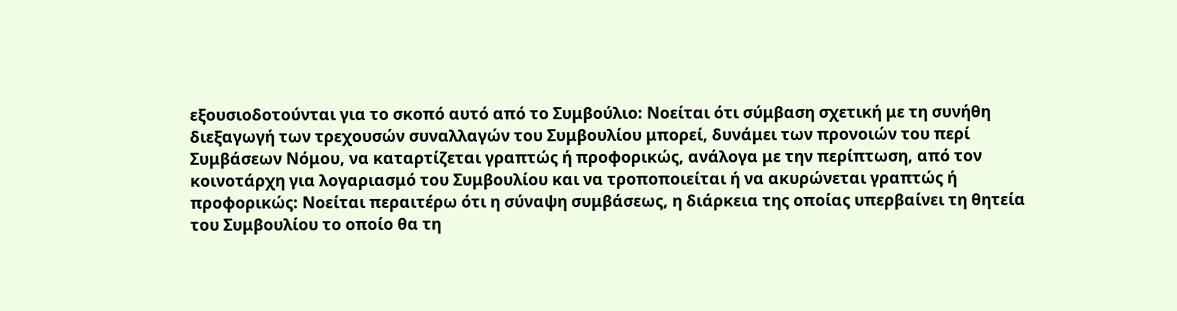εξουσιοδοτούνται για το σκοπό αυτό από το Συμβούλιο: Νοείται ότι σύμβαση σχετική με τη συνήθη διεξαγωγή των τρεχουσών συναλλαγών του Συμβουλίου μπορεί, δυνάμει των προνοιών του περί Συμβάσεων Νόμου, να καταρτίζεται γραπτώς ή προφορικώς, ανάλογα με την περίπτωση, από τον κοινοτάρχη για λογαριασμό του Συμβουλίου και να τροποποιείται ή να ακυρώνεται γραπτώς ή προφορικώς: Νοείται περαιτέρω ότι η σύναψη συμβάσεως, η διάρκεια της οποίας υπερβαίνει τη θητεία του Συμβουλίου το οποίο θα τη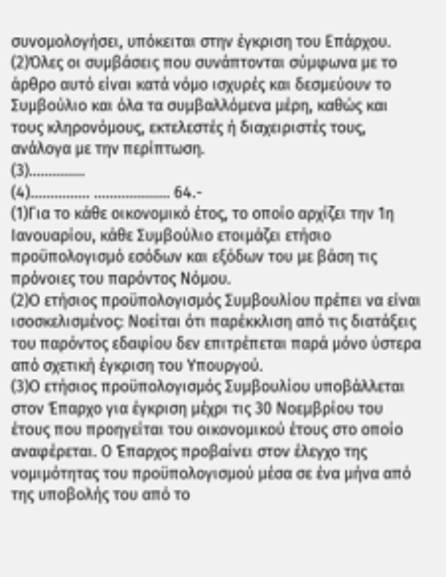συνομολογήσει, υπόκειται στην έγκριση του Επάρχου.
(2)Όλες οι συμβάσεις που συνάπτονται σύμφωνα με το άρθρο αυτό είναι κατά νόμο ισχυρές και δεσμεύουν το Συμβούλιο και όλα τα συμβαλλόμενα μέρη, καθώς και τους κληρονόμους, εκτελεστές ή διαχειριστές τους, ανάλογα με την περίπτωση.
(3)..............
(4)............... ................... 64.-
(1)Για το κάθε οικονομικό έτος, το οποίο αρχίζει την 1η Ιανουαρίου, κάθε Συμβούλιο ετοιμάζει ετήσιο προϋπολογισμό εσόδων και εξόδων του με βάση τις πρόνοιες του παρόντος Νόμου.
(2)Ο ετήσιος προϋπολογισμός Συμβουλίου πρέπει να είναι ισοσκελισμένος: Νοείται ότι παρέκκλιση από τις διατάξεις του παρόντος εδαφίου δεν επιτρέπεται παρά μόνο ύστερα από σχετική έγκριση του Υπουργού.
(3)Ο ετήσιος προϋπολογισμός Συμβουλίου υποβάλλεται στον Έπαρχο για έγκριση μέχρι τις 30 Νοεμβρίου του έτους που προηγείται του οικονομικού έτους στο οποίο αναφέρεται. Ο Έπαρχος προβαίνει στον έλεγχο της νομιμότητας του προϋπολογισμού μέσα σε ένα μήνα από της υποβολής του από το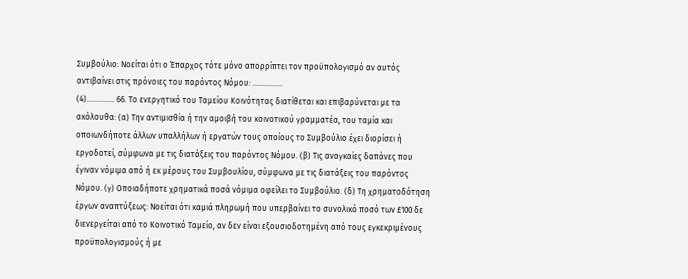Συμβούλιο: Νοείται ότι ο Έπαρχος τότε μόνο απορρίπτει τον προϋπολογισμό αν αυτός αντιβαίνει στις πρόνοιες του παρόντος Νόμου: ...............
(4).............. 66. Το ενεργητικό του Ταμείου Κοινότητας διατίθεται και επιβαρύνεται με τα ακόλουθα: (α) Την αντιμισθία ή την αμοιβή του κοινοτικού γραμματέα, του ταμία και οποιωνδήποτε άλλων υπαλλήλων ή εργατών τους οποίους το Συμβούλιο έχει διορίσει ή εργοδοτεί, σύμφωνα με τις διατάξεις του παρόντος Νόμου. (β) Τις αναγκαίες δαπάνες που έγιναν νόμιμα από ή εκ μέρους του Συμβουλίου, σύμφωνα με τις διατάξεις του παρόντος Νόμου. (γ) Οποιαδήποτε χρηματικά ποσά νόμιμα οφείλει το Συμβούλιο. (δ) Τη χρηματοδότηση έργων αναπτύξεως: Νοείται ότι καμιά πληρωμή που υπερβαίνει το συνολικό ποσό των £100 δε διενεργείται από το Κοινοτικό Ταμείο, αν δεν είναι εξουσιοδοτημένη από τους εγκεκριμένους προϋπολογισμούς ή με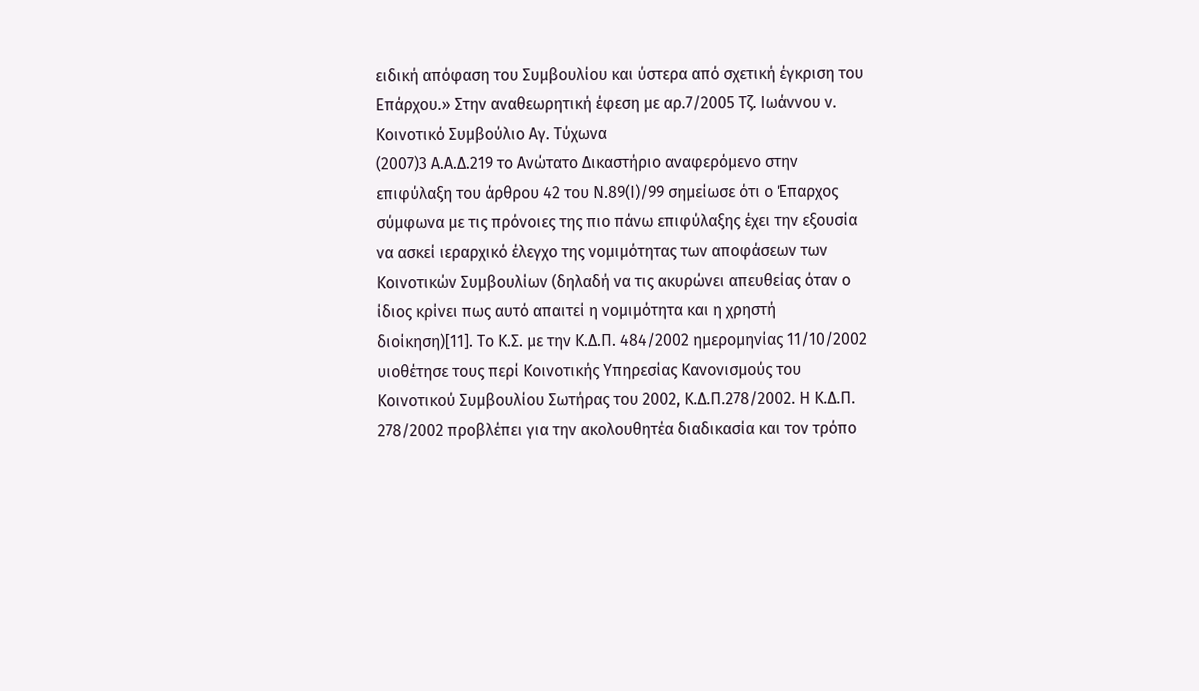ειδική απόφαση του Συμβουλίου και ύστερα από σχετική έγκριση του Επάρχου.» Στην αναθεωρητική έφεση με αρ.7/2005 Τζ. Ιωάννου ν. Κοινοτικό Συμβούλιο Αγ. Τύχωνα
(2007)3 Α.Α.Δ.219 το Ανώτατο Δικαστήριο αναφερόμενο στην επιφύλαξη του άρθρου 42 του Ν.89(Ι)/99 σημείωσε ότι ο Έπαρχος σύμφωνα με τις πρόνοιες της πιο πάνω επιφύλαξης έχει την εξουσία να ασκεί ιεραρχικό έλεγχο της νομιμότητας των αποφάσεων των Κοινοτικών Συμβουλίων (δηλαδή να τις ακυρώνει απευθείας όταν ο ίδιος κρίνει πως αυτό απαιτεί η νομιμότητα και η χρηστή διοίκηση)[11]. Το Κ.Σ. με την Κ.Δ.Π. 484/2002 ημερομηνίας 11/10/2002 υιοθέτησε τους περί Κοινοτικής Υπηρεσίας Κανονισμούς του Κοινοτικού Συμβουλίου Σωτήρας του 2002, Κ.Δ.Π.278/2002. Η Κ.Δ.Π. 278/2002 προβλέπει για την ακολουθητέα διαδικασία και τον τρόπο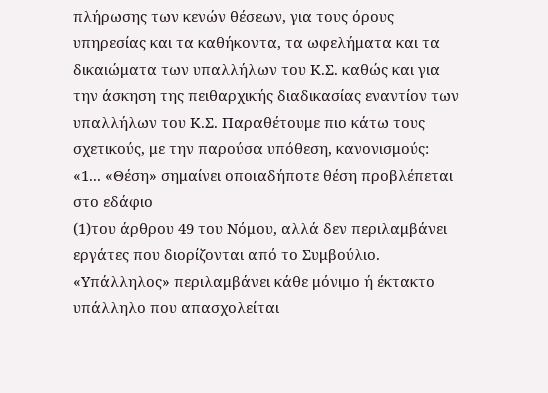πλήρωσης των κενών θέσεων, για τους όρους υπηρεσίας και τα καθήκοντα, τα ωφελήματα και τα δικαιώματα των υπαλλήλων του Κ.Σ. καθώς και για την άσκηση της πειθαρχικής διαδικασίας εναντίον των υπαλλήλων του Κ.Σ. Παραθέτουμε πιο κάτω τους σχετικούς, με την παρούσα υπόθεση, κανονισμούς: «1... «Θέση» σημαίνει οποιαδήποτε θέση προβλέπεται στο εδάφιο
(1)του άρθρου 49 του Νόμου, αλλά δεν περιλαμβάνει εργάτες που διορίζονται από το Συμβούλιο. «Υπάλληλος» περιλαμβάνει κάθε μόνιμο ή έκτακτο υπάλληλο που απασχολείται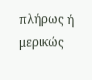πλήρως ή μερικώς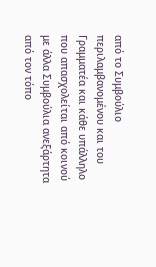από το Συμβούλιο περιλαμβανομένου και του Γραμματέα και κάθε υπάλληλο που απασχολείται από κοινού με άλλα Συμβούλια ανεξάρτητα από τον τόπο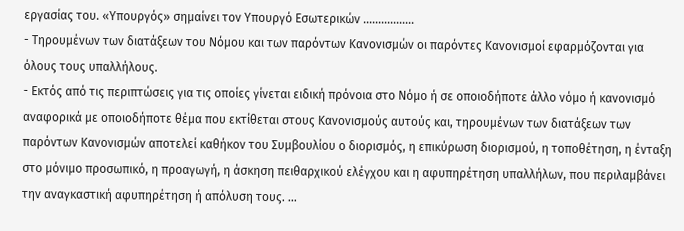εργασίας του. «Υπουργός» σημαίνει τον Υπουργό Εσωτερικών .................
- Τηρουμένων των διατάξεων του Νόμου και των παρόντων Κανονισμών οι παρόντες Κανονισμοί εφαρμόζονται για όλους τους υπαλλήλους.
- Εκτός από τις περιπτώσεις για τις οποίες γίνεται ειδική πρόνοια στο Νόμο ή σε οποιοδήποτε άλλο νόμο ή κανονισμό αναφορικά με οποιοδήποτε θέμα που εκτίθεται στους Κανονισμούς αυτούς και, τηρουμένων των διατάξεων των παρόντων Κανονισμών αποτελεί καθήκον του Συμβουλίου ο διορισμός, η επικύρωση διορισμού, η τοποθέτηση, η ένταξη στο μόνιμο προσωπικό, η προαγωγή, η άσκηση πειθαρχικού ελέγχου και η αφυπηρέτηση υπαλλήλων, που περιλαμβάνει την αναγκαστική αφυπηρέτηση ή απόλυση τους. ...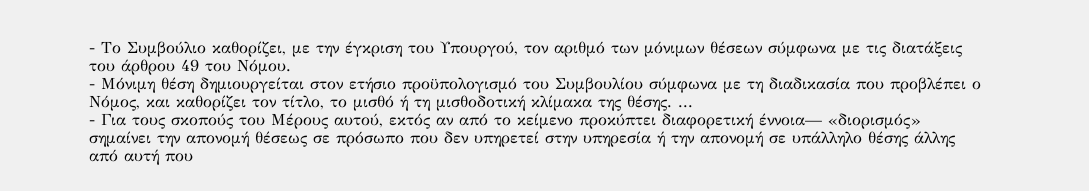- Το Συμβούλιο καθορίζει, με την έγκριση του Υπουργού, τον αριθμό των μόνιμων θέσεων σύμφωνα με τις διατάξεις του άρθρου 49 του Νόμου.
- Μόνιμη θέση δημιουργείται στον ετήσιο προϋπολογισμό του Συμβουλίου σύμφωνα με τη διαδικασία που προβλέπει ο Νόμος, και καθορίζει τον τίτλο, το μισθό ή τη μισθοδοτική κλίμακα της θέσης. ...
- Για τους σκοπούς του Μέρους αυτού, εκτός αν από το κείμενο προκύπτει διαφορετική έννοια— «διορισμός» σημαίνει την απονομή θέσεως σε πρόσωπο που δεν υπηρετεί στην υπηρεσία ή την απονομή σε υπάλληλο θέσης άλλης από αυτή που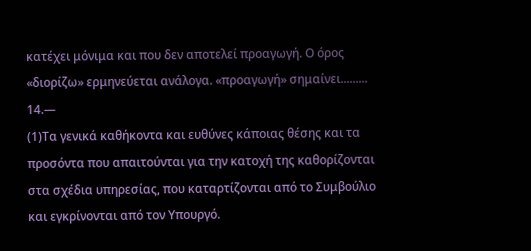κατέχει μόνιμα και που δεν αποτελεί προαγωγή. Ο όρος «διορίζω» ερμηνεύεται ανάλογα. «προαγωγή» σημαίνει......... 14.—
(1)Τα γενικά καθήκοντα και ευθύνες κάποιας θέσης και τα προσόντα που απαιτούνται για την κατοχή της καθορίζονται στα σχέδια υπηρεσίας, που καταρτίζονται από το Συμβούλιο και εγκρίνονται από τον Υπουργό.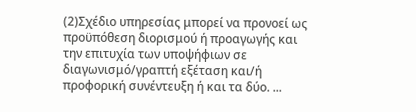(2)Σχέδιο υπηρεσίας μπορεί να προνοεί ως προϋπόθεση διορισμού ή προαγωγής και την επιτυχία των υποψήφιων σε διαγωνισμό/γραπτή εξέταση και/ή προφορική συνέντευξη ή και τα δύο. ...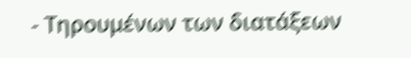- Τηρουμένων των διατάξεων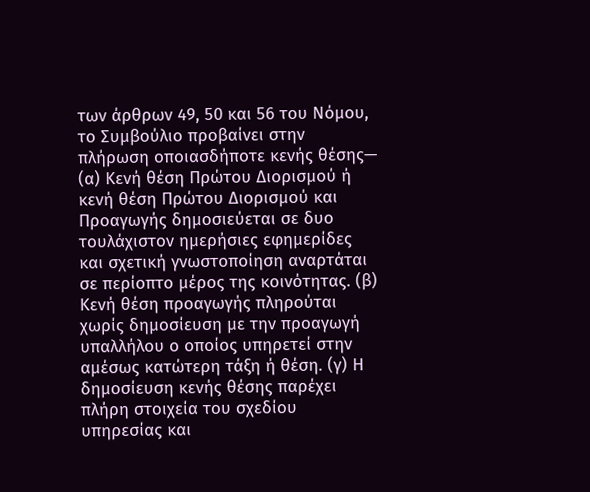των άρθρων 49, 50 και 56 του Νόμου, το Συμβούλιο προβαίνει στην πλήρωση οποιασδήποτε κενής θέσης— (α) Κενή θέση Πρώτου Διορισμού ή κενή θέση Πρώτου Διορισμού και Προαγωγής δημοσιεύεται σε δυο τουλάχιστον ημερήσιες εφημερίδες και σχετική γνωστοποίηση αναρτάται σε περίοπτο μέρος της κοινότητας. (β) Κενή θέση προαγωγής πληρούται χωρίς δημοσίευση με την προαγωγή υπαλλήλου ο οποίος υπηρετεί στην αμέσως κατώτερη τάξη ή θέση. (γ) Η δημοσίευση κενής θέσης παρέχει πλήρη στοιχεία του σχεδίου υπηρεσίας και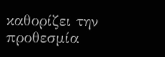καθορίζει την προθεσμία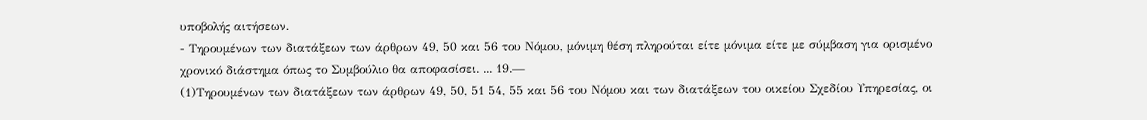υποβολής αιτήσεων.
- Τηρουμένων των διατάξεων των άρθρων 49, 50 και 56 του Νόμου, μόνιμη θέση πληρούται είτε μόνιμα είτε με σύμβαση για ορισμένο χρονικό διάστημα όπως το Συμβούλιο θα αποφασίσει. ... 19.—
(1)Τηρουμένων των διατάξεων των άρθρων 49, 50, 51 54, 55 και 56 του Νόμου και των διατάξεων του οικείου Σχεδίου Υπηρεσίας, οι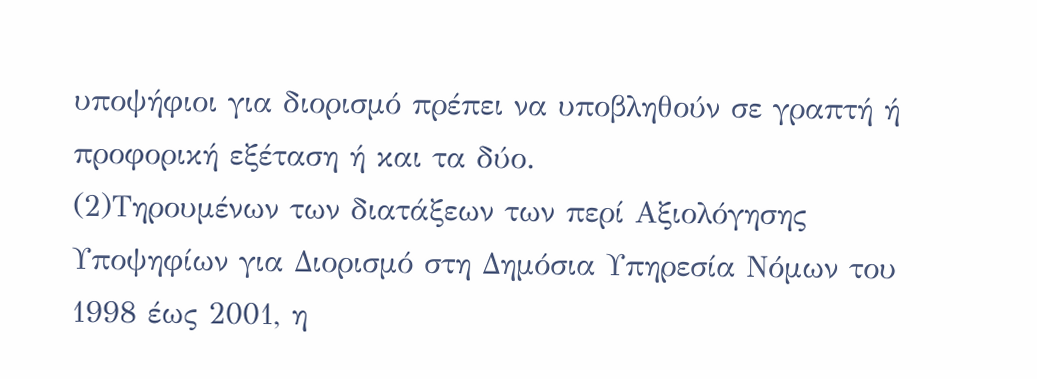υποψήφιοι για διορισμό πρέπει να υποβληθούν σε γραπτή ή προφορική εξέταση ή και τα δύο.
(2)Τηρουμένων των διατάξεων των περί Αξιολόγησης Υποψηφίων για Διορισμό στη Δημόσια Υπηρεσία Νόμων του 1998 έως 2001, η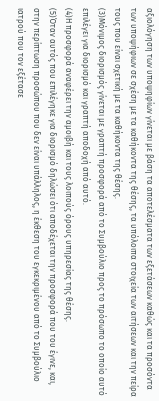αξιολόγηση των υποψηφίων γίνεται με βάση τα αποτελέσματα των εξετάσεων καθώς και τα προσόντα των υποψήφιων σε σχέση με τα καθήκοντα της θέσης, τα υπόλοιπα στοιχεία των αιτήσεων και την πείρα τους που είναι σχετική με τα καθήκοντα της θέσης.
(3)Μόνιμος διορισμός γίνεται με γραπτή προσφορά από το Συμβούλιο προς το πρόσωπο το οποίο αυτό επιλέγει για διορισμό και γραπτή αποδοχή από αυτό.
(4)Η προσφορά αναφέρει την αμοιβή και τους λοιπούς όρους υπηρεσίας της θέσης.
(5)Όταν αυτός που επιλέγηκε για διορισμό δηλώσει ότι αποδέχεται την προσφορά που του έγινε, και, στην περίπτωση προσώπου που δεν είναι υπάλληλος, η έκθεση του εγκεκριμένου από το Συμβούλιο ιατρού που τον εξέτασε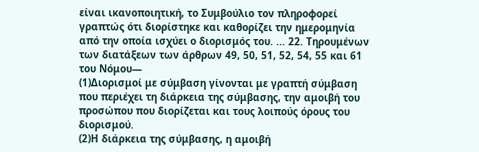είναι ικανοποιητική, το Συμβούλιο τον πληροφορεί γραπτώς ότι διορίστηκε και καθορίζει την ημερομηνία από την οποία ισχύει ο διορισμός του. ... 22. Τηρουμένων των διατάξεων των άρθρων 49, 50, 51, 52, 54, 55 και 61 του Νόμου—
(1)Διορισμοί με σύμβαση γίνονται με γραπτή σύμβαση που περιέχει τη διάρκεια της σύμβασης, την αμοιβή του προσώπου που διορίζεται και τους λοιπούς όρους του διορισμού.
(2)Η διάρκεια της σύμβασης, η αμοιβή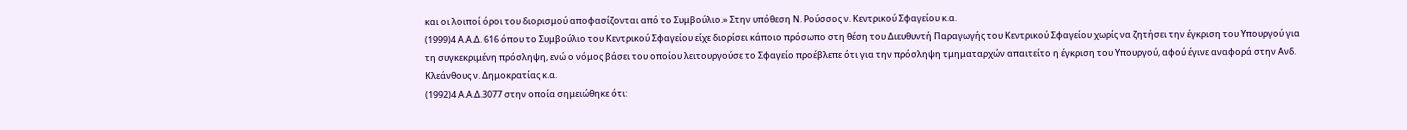και οι λοιποί όροι του διορισμού αποφασίζονται από το Συμβούλιο.» Στην υπόθεση Ν. Ρούσσος ν. Κεντρικού Σφαγείου κ.α.
(1999)4 Α.Α.Δ. 616 όπου το Συμβούλιο του Κεντρικού Σφαγείου είχε διορίσει κάποιο πρόσωπο στη θέση του Διευθυντή Παραγωγής του Κεντρικού Σφαγείου χωρίς να ζητήσει την έγκριση του Υπουργού για τη συγκεκριμένη πρόσληψη, ενώ ο νόμος βάσει του οποίου λειτουργούσε το Σφαγείο προέβλεπε ότι για την πρόσληψη τμηματαρχών απαιτείτο η έγκριση του Υπουργού, αφού έγινε αναφορά στην Ανδ. Κλεάνθους ν. Δημοκρατίας κ.α.
(1992)4 Α.Α.Δ.3077 στην οποία σημειώθηκε ότι: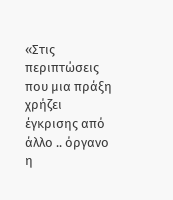«Στις περιπτώσεις που μια πράξη χρήζει έγκρισης από άλλο .. όργανο η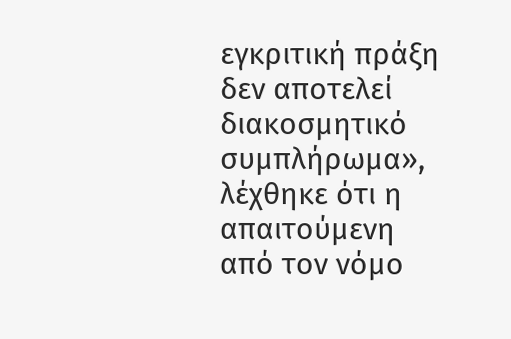εγκριτική πράξη δεν αποτελεί διακοσμητικό συμπλήρωμα», λέχθηκε ότι η απαιτούμενη από τον νόμο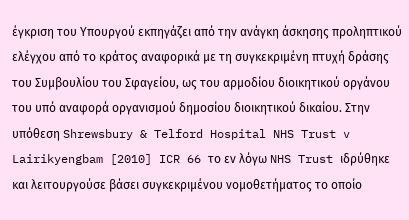έγκριση του Υπουργού εκπηγάζει από την ανάγκη άσκησης προληπτικού ελέγχου από το κράτος αναφορικά με τη συγκεκριμένη πτυχή δράσης του Συμβουλίου του Σφαγείου, ως του αρμοδίου διοικητικού οργάνου του υπό αναφορά οργανισμού δημοσίου διοικητικού δικαίου. Στην υπόθεση Shrewsbury & Telford Hospital NHS Trust v Lairikyengbam [2010] ICR 66 το εν λόγω NHS Trust ιδρύθηκε και λειτουργούσε βάσει συγκεκριμένου νομοθετήματος το οποίο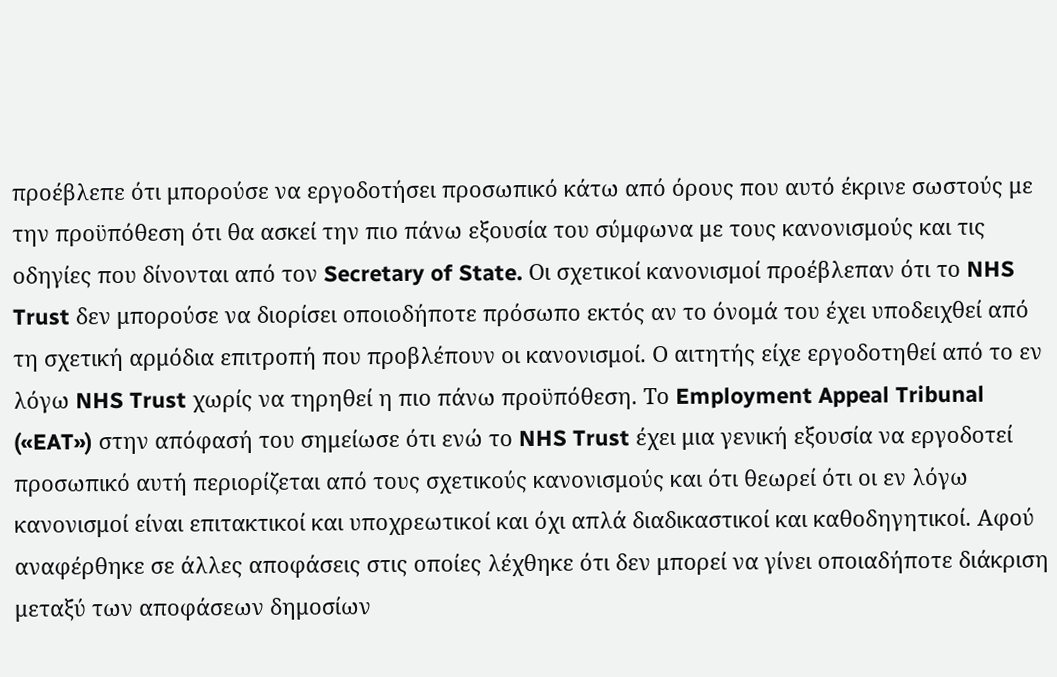προέβλεπε ότι μπορούσε να εργοδοτήσει προσωπικό κάτω από όρους που αυτό έκρινε σωστούς με την προϋπόθεση ότι θα ασκεί την πιο πάνω εξουσία του σύμφωνα με τους κανονισμούς και τις οδηγίες που δίνονται από τον Secretary of State. Οι σχετικοί κανονισμοί προέβλεπαν ότι το NHS Trust δεν μπορούσε να διορίσει οποιοδήποτε πρόσωπο εκτός αν το όνομά του έχει υποδειχθεί από τη σχετική αρμόδια επιτροπή που προβλέπουν οι κανονισμοί. Ο αιτητής είχε εργοδοτηθεί από το εν λόγω NHS Trust χωρίς να τηρηθεί η πιο πάνω προϋπόθεση. Το Employment Appeal Tribunal («EAT») στην απόφασή του σημείωσε ότι ενώ το NHS Trust έχει μια γενική εξουσία να εργοδοτεί προσωπικό αυτή περιορίζεται από τους σχετικούς κανονισμούς και ότι θεωρεί ότι οι εν λόγω κανονισμοί είναι επιτακτικοί και υποχρεωτικοί και όχι απλά διαδικαστικοί και καθοδηγητικοί. Αφού αναφέρθηκε σε άλλες αποφάσεις στις οποίες λέχθηκε ότι δεν μπορεί να γίνει οποιαδήποτε διάκριση μεταξύ των αποφάσεων δημοσίων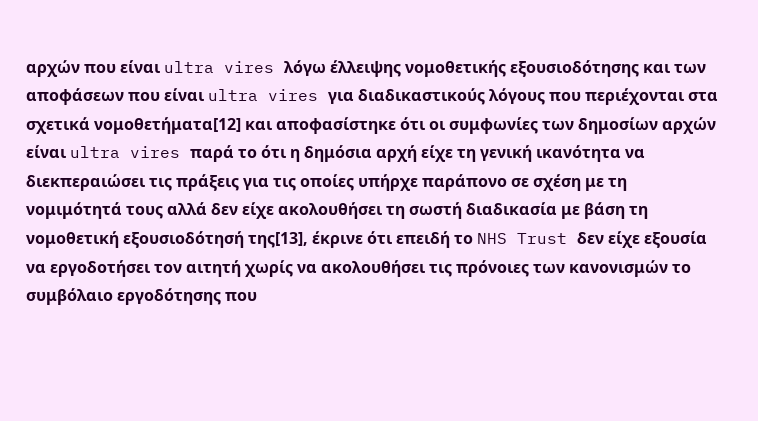αρχών που είναι ultra vires λόγω έλλειψης νομοθετικής εξουσιοδότησης και των αποφάσεων που είναι ultra vires για διαδικαστικούς λόγους που περιέχονται στα σχετικά νομοθετήματα[12] και αποφασίστηκε ότι οι συμφωνίες των δημοσίων αρχών είναι ultra vires παρά το ότι η δημόσια αρχή είχε τη γενική ικανότητα να διεκπεραιώσει τις πράξεις για τις οποίες υπήρχε παράπονο σε σχέση με τη νομιμότητά τους αλλά δεν είχε ακολουθήσει τη σωστή διαδικασία με βάση τη νομοθετική εξουσιοδότησή της[13], έκρινε ότι επειδή το NHS Trust δεν είχε εξουσία να εργοδοτήσει τον αιτητή χωρίς να ακολουθήσει τις πρόνοιες των κανονισμών το συμβόλαιο εργοδότησης που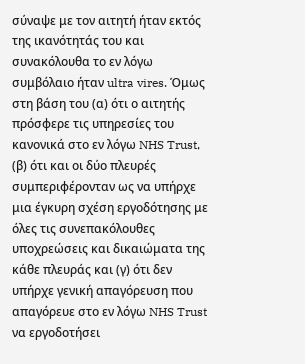σύναψε με τον αιτητή ήταν εκτός της ικανότητάς του και συνακόλουθα το εν λόγω συμβόλαιο ήταν ultra vires. Όμως στη βάση του (α) ότι ο αιτητής πρόσφερε τις υπηρεσίες του κανονικά στο εν λόγω NHS Trust, (β) ότι και οι δύο πλευρές συμπεριφέρονταν ως να υπήρχε μια έγκυρη σχέση εργοδότησης με όλες τις συνεπακόλουθες υποχρεώσεις και δικαιώματα της κάθε πλευράς και (γ) ότι δεν υπήρχε γενική απαγόρευση που απαγόρευε στο εν λόγω NHS Trust να εργοδοτήσει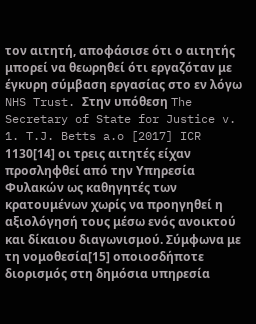τον αιτητή, αποφάσισε ότι ο αιτητής μπορεί να θεωρηθεί ότι εργαζόταν με έγκυρη σύμβαση εργασίας στο εν λόγω NHS Trust. Στην υπόθεση The Secretary of State for Justice v. 1. T.J. Betts a.o [2017] ICR 1130[14] οι τρεις αιτητές είχαν προσληφθεί από την Υπηρεσία Φυλακών ως καθηγητές των κρατουμένων χωρίς να προηγηθεί η αξιολόγησή τους μέσω ενός ανοικτού και δίκαιου διαγωνισμού. Σύμφωνα με τη νομοθεσία[15] οποιοσδήποτε διορισμός στη δημόσια υπηρεσία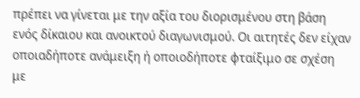πρέπει να γίνεται με την αξία του διορισμένου στη βάση ενός δίκαιου και ανοικτού διαγωνισμού. Οι αιτητές δεν είχαν οποιαδήποτε ανάμειξη ή οποιοδήποτε φταίξιμο σε σχέση με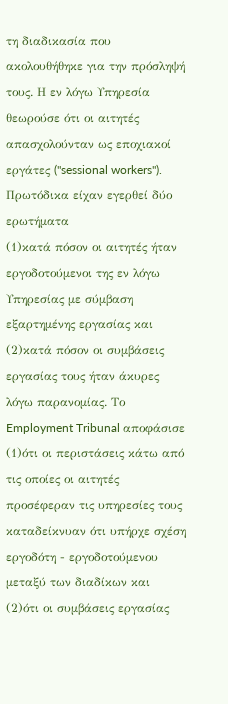τη διαδικασία που ακολουθήθηκε για την πρόσληψή τους. Η εν λόγω Υπηρεσία θεωρούσε ότι οι αιτητές απασχολούνταν ως εποχιακοί εργάτες ("sessional workers"). Πρωτόδικα είχαν εγερθεί δύο ερωτήματα
(1)κατά πόσον οι αιτητές ήταν εργοδοτούμενοι της εν λόγω Υπηρεσίας με σύμβαση εξαρτημένης εργασίας και
(2)κατά πόσον οι συμβάσεις εργασίας τους ήταν άκυρες λόγω παρανομίας. Το Employment Tribunal αποφάσισε
(1)ότι οι περιστάσεις κάτω από τις οποίες οι αιτητές προσέφεραν τις υπηρεσίες τους καταδείκνυαν ότι υπήρχε σχέση εργοδότη - εργοδοτούμενου μεταξύ των διαδίκων και
(2)ότι οι συμβάσεις εργασίας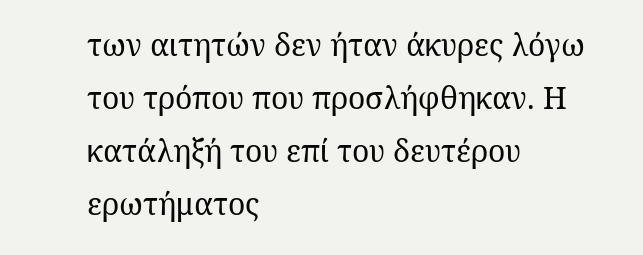των αιτητών δεν ήταν άκυρες λόγω του τρόπου που προσλήφθηκαν. Η κατάληξή του επί του δευτέρου ερωτήματος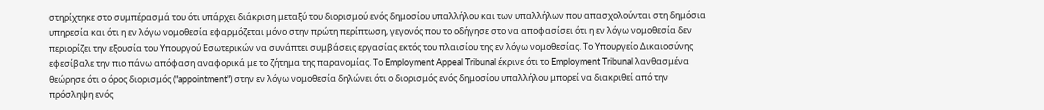στηρίχτηκε στο συμπέρασμά του ότι υπάρχει διάκριση μεταξύ του διορισμού ενός δημοσίου υπαλλήλου και των υπαλλήλων που απασχολούνται στη δημόσια υπηρεσία και ότι η εν λόγω νομοθεσία εφαρμόζεται μόνο στην πρώτη περίπτωση, γεγονός που το οδήγησε στο να αποφασίσει ότι η εν λόγω νομοθεσία δεν περιορίζει την εξουσία του Υπουργού Εσωτερικών να συνάπτει συμβάσεις εργασίας εκτός του πλαισίου της εν λόγω νομοθεσίας. Το Υπουργείο Δικαιοσύνης εφεσίβαλε την πιο πάνω απόφαση αναφορικά με το ζήτημα της παρανομίας. Το Employment Appeal Tribunal έκρινε ότι το Employment Tribunal λανθασμένα θεώρησε ότι ο όρος διορισμός ("appointment") στην εν λόγω νομοθεσία δηλώνει ότι ο διορισμός ενός δημοσίου υπαλλήλου μπορεί να διακριθεί από την πρόσληψη ενός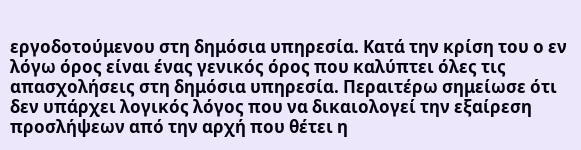εργοδοτούμενου στη δημόσια υπηρεσία. Κατά την κρίση του ο εν λόγω όρος είναι ένας γενικός όρος που καλύπτει όλες τις απασχολήσεις στη δημόσια υπηρεσία. Περαιτέρω σημείωσε ότι δεν υπάρχει λογικός λόγος που να δικαιολογεί την εξαίρεση προσλήψεων από την αρχή που θέτει η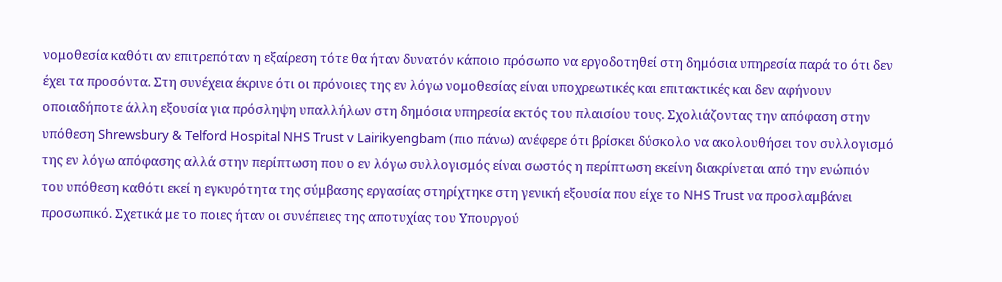νομοθεσία καθότι αν επιτρεπόταν η εξαίρεση τότε θα ήταν δυνατόν κάποιο πρόσωπο να εργοδοτηθεί στη δημόσια υπηρεσία παρά το ότι δεν έχει τα προσόντα. Στη συνέχεια έκρινε ότι οι πρόνοιες της εν λόγω νομοθεσίας είναι υποχρεωτικές και επιτακτικές και δεν αφήνουν οποιαδήποτε άλλη εξουσία για πρόσληψη υπαλλήλων στη δημόσια υπηρεσία εκτός του πλαισίου τους. Σχολιάζοντας την απόφαση στην υπόθεση Shrewsbury & Telford Hospital NHS Trust v Lairikyengbam (πιο πάνω) ανέφερε ότι βρίσκει δύσκολο να ακολουθήσει τον συλλογισμό της εν λόγω απόφασης αλλά στην περίπτωση που ο εν λόγω συλλογισμός είναι σωστός η περίπτωση εκείνη διακρίνεται από την ενώπιόν του υπόθεση καθότι εκεί η εγκυρότητα της σύμβασης εργασίας στηρίχτηκε στη γενική εξουσία που είχε το NHS Trust να προσλαμβάνει προσωπικό. Σχετικά με το ποιες ήταν οι συνέπειες της αποτυχίας του Υπουργού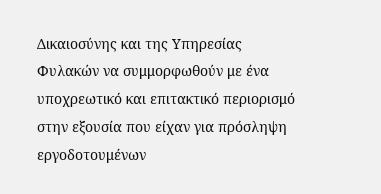Δικαιοσύνης και της Υπηρεσίας Φυλακών να συμμορφωθούν με ένα υποχρεωτικό και επιτακτικό περιορισμό στην εξουσία που είχαν για πρόσληψη εργοδοτουμένων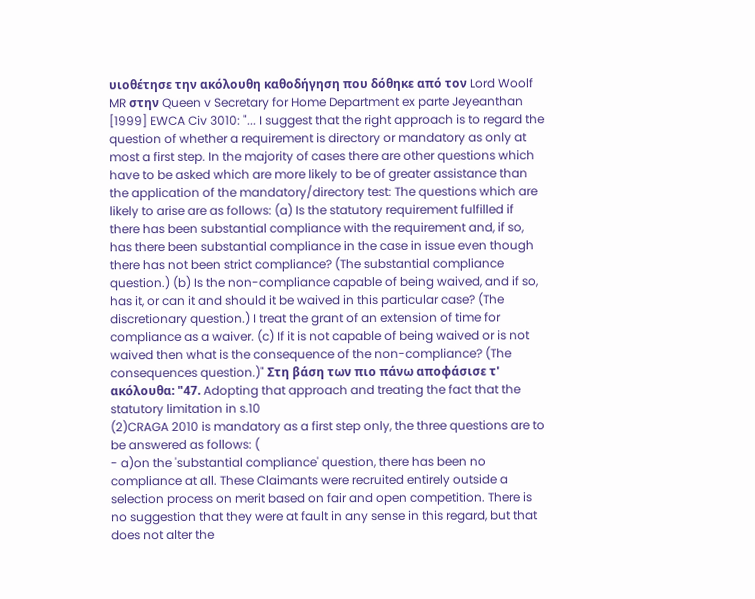υιοθέτησε την ακόλουθη καθοδήγηση που δόθηκε από τον Lord Woolf MR στην Queen v Secretary for Home Department ex parte Jeyeanthan [1999] EWCA Civ 3010: "... I suggest that the right approach is to regard the question of whether a requirement is directory or mandatory as only at most a first step. In the majority of cases there are other questions which have to be asked which are more likely to be of greater assistance than the application of the mandatory/directory test: The questions which are likely to arise are as follows: (a) Is the statutory requirement fulfilled if there has been substantial compliance with the requirement and, if so, has there been substantial compliance in the case in issue even though there has not been strict compliance? (The substantial compliance question.) (b) Is the non-compliance capable of being waived, and if so, has it, or can it and should it be waived in this particular case? (The discretionary question.) I treat the grant of an extension of time for compliance as a waiver. (c) If it is not capable of being waived or is not waived then what is the consequence of the non-compliance? (The consequences question.)" Στη βάση των πιο πάνω αποφάσισε τ' ακόλουθα: "47. Adopting that approach and treating the fact that the statutory limitation in s.10
(2)CRAGA 2010 is mandatory as a first step only, the three questions are to be answered as follows: (
- a)on the 'substantial compliance' question, there has been no compliance at all. These Claimants were recruited entirely outside a selection process on merit based on fair and open competition. There is no suggestion that they were at fault in any sense in this regard, but that does not alter the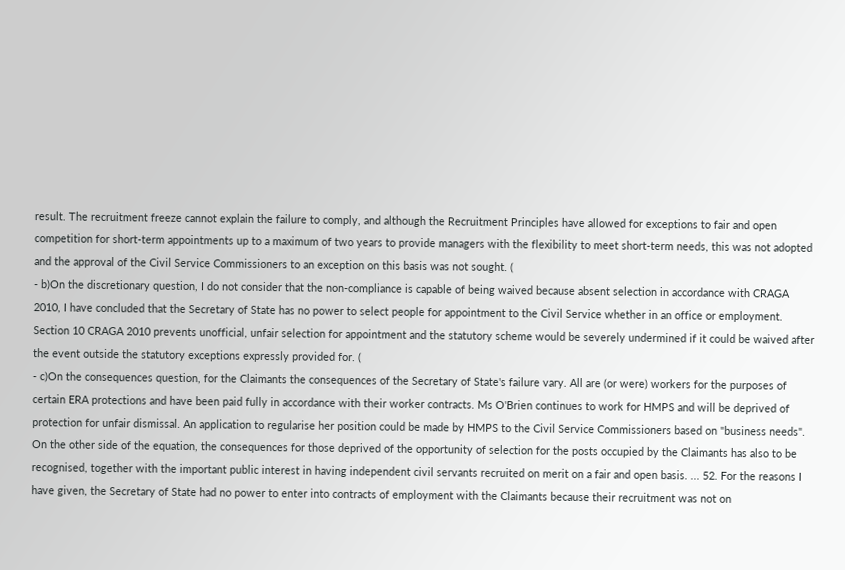result. The recruitment freeze cannot explain the failure to comply, and although the Recruitment Principles have allowed for exceptions to fair and open competition for short-term appointments up to a maximum of two years to provide managers with the flexibility to meet short-term needs, this was not adopted and the approval of the Civil Service Commissioners to an exception on this basis was not sought. (
- b)On the discretionary question, I do not consider that the non-compliance is capable of being waived because absent selection in accordance with CRAGA 2010, I have concluded that the Secretary of State has no power to select people for appointment to the Civil Service whether in an office or employment. Section 10 CRAGA 2010 prevents unofficial, unfair selection for appointment and the statutory scheme would be severely undermined if it could be waived after the event outside the statutory exceptions expressly provided for. (
- c)On the consequences question, for the Claimants the consequences of the Secretary of State's failure vary. All are (or were) workers for the purposes of certain ERA protections and have been paid fully in accordance with their worker contracts. Ms O'Brien continues to work for HMPS and will be deprived of protection for unfair dismissal. An application to regularise her position could be made by HMPS to the Civil Service Commissioners based on "business needs". On the other side of the equation, the consequences for those deprived of the opportunity of selection for the posts occupied by the Claimants has also to be recognised, together with the important public interest in having independent civil servants recruited on merit on a fair and open basis. ... 52. For the reasons I have given, the Secretary of State had no power to enter into contracts of employment with the Claimants because their recruitment was not on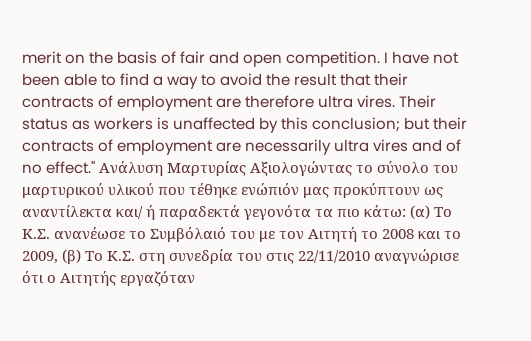merit on the basis of fair and open competition. I have not been able to find a way to avoid the result that their contracts of employment are therefore ultra vires. Their status as workers is unaffected by this conclusion; but their contracts of employment are necessarily ultra vires and of no effect." Ανάλυση Μαρτυρίας Αξιολογώντας το σύνολο του μαρτυρικού υλικού που τέθηκε ενώπιόν μας προκύπτουν ως αναντίλεκτα και/ ή παραδεκτά γεγονότα τα πιο κάτω: (α) Το Κ.Σ. ανανέωσε το Συμβόλαιό του με τον Αιτητή το 2008 και το 2009, (β) Το Κ.Σ. στη συνεδρία του στις 22/11/2010 αναγνώρισε ότι ο Αιτητής εργαζόταν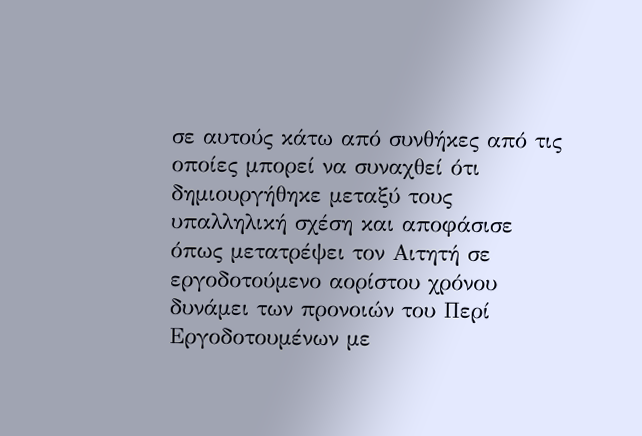σε αυτούς κάτω από συνθήκες από τις οποίες μπορεί να συναχθεί ότι δημιουργήθηκε μεταξύ τους υπαλληλική σχέση και αποφάσισε όπως μετατρέψει τον Αιτητή σε εργοδοτούμενο αορίστου χρόνου δυνάμει των προνοιών του Περί Εργοδοτουμένων με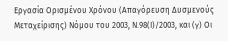Εργασία Ορισμένου Χρόνου (Απαγόρευση Δυσμενούς Μεταχείρισης) Νόμου του 2003, Ν.98(Ι)/2003, και (γ) Οι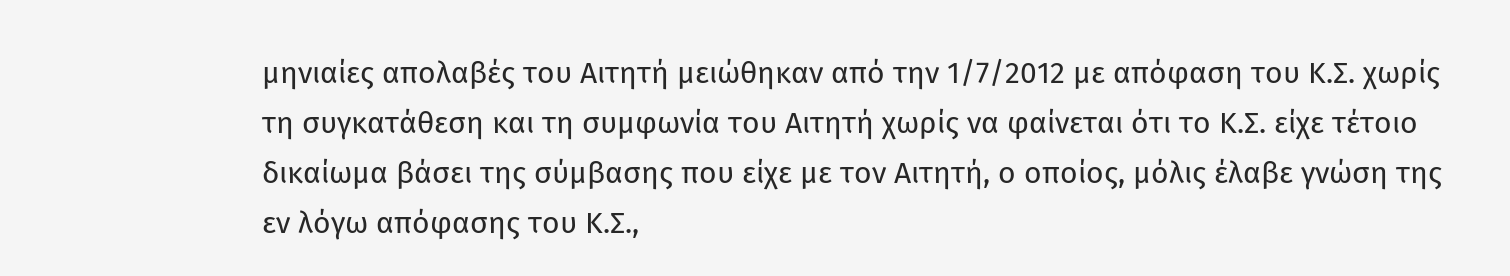μηνιαίες απολαβές του Αιτητή μειώθηκαν από την 1/7/2012 με απόφαση του Κ.Σ. χωρίς τη συγκατάθεση και τη συμφωνία του Αιτητή χωρίς να φαίνεται ότι το Κ.Σ. είχε τέτοιο δικαίωμα βάσει της σύμβασης που είχε με τον Αιτητή, ο οποίος, μόλις έλαβε γνώση της εν λόγω απόφασης του Κ.Σ.,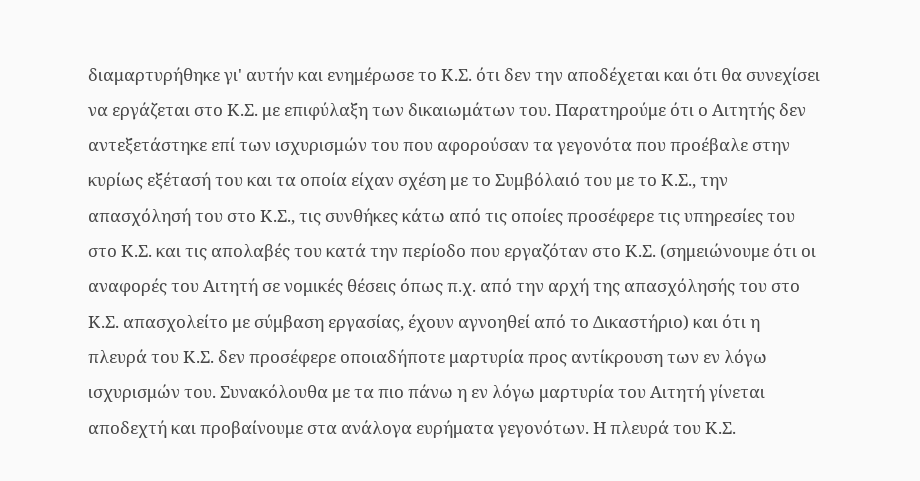διαμαρτυρήθηκε γι' αυτήν και ενημέρωσε το Κ.Σ. ότι δεν την αποδέχεται και ότι θα συνεχίσει να εργάζεται στο Κ.Σ. με επιφύλαξη των δικαιωμάτων του. Παρατηρούμε ότι ο Αιτητής δεν αντεξετάστηκε επί των ισχυρισμών του που αφορούσαν τα γεγονότα που προέβαλε στην κυρίως εξέτασή του και τα οποία είχαν σχέση με το Συμβόλαιό του με το Κ.Σ., την απασχόλησή του στο Κ.Σ., τις συνθήκες κάτω από τις οποίες προσέφερε τις υπηρεσίες του στο Κ.Σ. και τις απολαβές του κατά την περίοδο που εργαζόταν στο Κ.Σ. (σημειώνουμε ότι οι αναφορές του Αιτητή σε νομικές θέσεις όπως π.χ. από την αρχή της απασχόλησής του στο Κ.Σ. απασχολείτο με σύμβαση εργασίας, έχουν αγνοηθεί από το Δικαστήριο) και ότι η πλευρά του Κ.Σ. δεν προσέφερε οποιαδήποτε μαρτυρία προς αντίκρουση των εν λόγω ισχυρισμών του. Συνακόλουθα με τα πιο πάνω η εν λόγω μαρτυρία του Αιτητή γίνεται αποδεχτή και προβαίνουμε στα ανάλογα ευρήματα γεγονότων. Η πλευρά του Κ.Σ.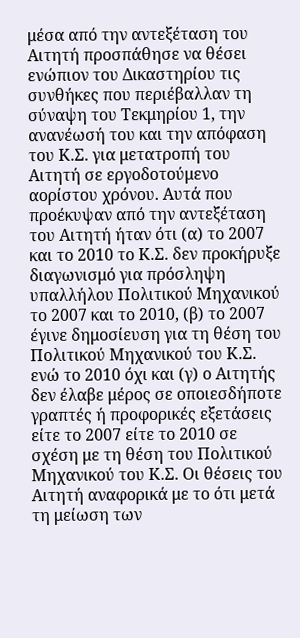μέσα από την αντεξέταση του Αιτητή προσπάθησε να θέσει ενώπιον του Δικαστηρίου τις συνθήκες που περιέβαλλαν τη σύναψη του Τεκμηρίου 1, την ανανέωσή του και την απόφαση του Κ.Σ. για μετατροπή του Αιτητή σε εργοδοτούμενο αορίστου χρόνου. Αυτά που προέκυψαν από την αντεξέταση του Αιτητή ήταν ότι (α) το 2007 και το 2010 το Κ.Σ. δεν προκήρυξε διαγωνισμό για πρόσληψη υπαλλήλου Πολιτικού Μηχανικού το 2007 και το 2010, (β) το 2007 έγινε δημοσίευση για τη θέση του Πολιτικού Μηχανικού του Κ.Σ. ενώ το 2010 όχι και (γ) ο Αιτητής δεν έλαβε μέρος σε οποιεσδήποτε γραπτές ή προφορικές εξετάσεις είτε το 2007 είτε το 2010 σε σχέση με τη θέση του Πολιτικού Μηχανικού του Κ.Σ. Οι θέσεις του Αιτητή αναφορικά με το ότι μετά τη μείωση των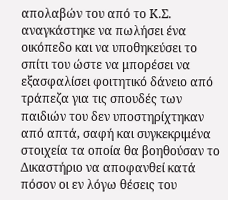απολαβών του από το Κ.Σ. αναγκάστηκε να πωλήσει ένα οικόπεδο και να υποθηκεύσει το σπίτι του ώστε να μπορέσει να εξασφαλίσει φοιτητικό δάνειο από τράπεζα για τις σπουδές των παιδιών του δεν υποστηρίχτηκαν από απτά, σαφή και συγκεκριμένα στοιχεία τα οποία θα βοηθούσαν το Δικαστήριο να αποφανθεί κατά πόσον οι εν λόγω θέσεις του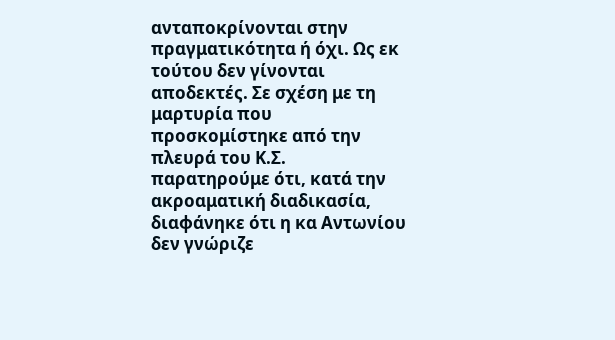ανταποκρίνονται στην πραγματικότητα ή όχι. Ως εκ τούτου δεν γίνονται αποδεκτές. Σε σχέση με τη μαρτυρία που προσκομίστηκε από την πλευρά του Κ.Σ. παρατηρούμε ότι, κατά την ακροαματική διαδικασία, διαφάνηκε ότι η κα Αντωνίου δεν γνώριζε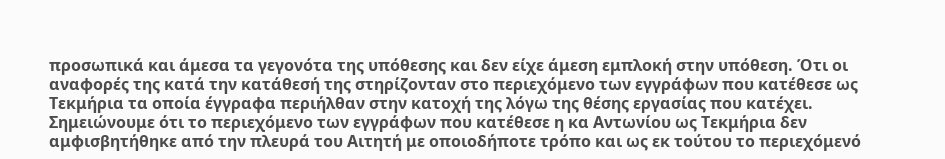προσωπικά και άμεσα τα γεγονότα της υπόθεσης και δεν είχε άμεση εμπλοκή στην υπόθεση. Ότι οι αναφορές της κατά την κατάθεσή της στηρίζονταν στο περιεχόμενο των εγγράφων που κατέθεσε ως Τεκμήρια τα οποία έγγραφα περιήλθαν στην κατοχή της λόγω της θέσης εργασίας που κατέχει. Σημειώνουμε ότι το περιεχόμενο των εγγράφων που κατέθεσε η κα Αντωνίου ως Τεκμήρια δεν αμφισβητήθηκε από την πλευρά του Αιτητή με οποιοδήποτε τρόπο και ως εκ τούτου το περιεχόμενό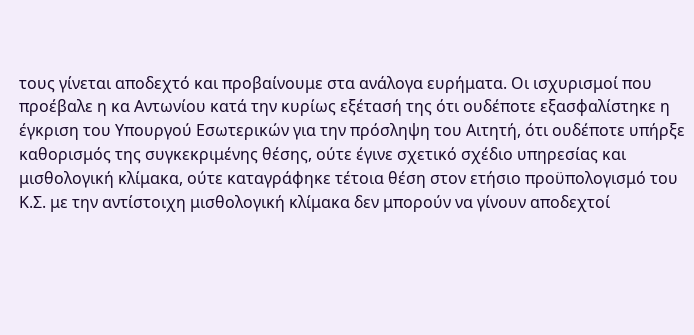τους γίνεται αποδεχτό και προβαίνουμε στα ανάλογα ευρήματα. Οι ισχυρισμοί που προέβαλε η κα Αντωνίου κατά την κυρίως εξέτασή της ότι ουδέποτε εξασφαλίστηκε η έγκριση του Υπουργού Εσωτερικών για την πρόσληψη του Αιτητή, ότι ουδέποτε υπήρξε καθορισμός της συγκεκριμένης θέσης, ούτε έγινε σχετικό σχέδιο υπηρεσίας και μισθολογική κλίμακα, ούτε καταγράφηκε τέτοια θέση στον ετήσιο προϋπολογισμό του Κ.Σ. με την αντίστοιχη μισθολογική κλίμακα δεν μπορούν να γίνουν αποδεχτοί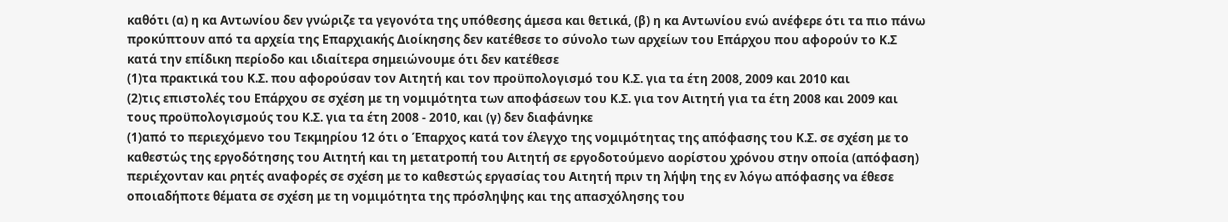καθότι (α) η κα Αντωνίου δεν γνώριζε τα γεγονότα της υπόθεσης άμεσα και θετικά, (β) η κα Αντωνίου ενώ ανέφερε ότι τα πιο πάνω προκύπτουν από τα αρχεία της Επαρχιακής Διοίκησης δεν κατέθεσε το σύνολο των αρχείων του Επάρχου που αφορούν το Κ.Σ κατά την επίδικη περίοδο και ιδιαίτερα σημειώνουμε ότι δεν κατέθεσε
(1)τα πρακτικά του Κ.Σ. που αφορούσαν τον Αιτητή και τον προϋπολογισμό του Κ.Σ. για τα έτη 2008, 2009 και 2010 και
(2)τις επιστολές του Επάρχου σε σχέση με τη νομιμότητα των αποφάσεων του Κ.Σ. για τον Αιτητή για τα έτη 2008 και 2009 και τους προϋπολογισμούς του Κ.Σ. για τα έτη 2008 - 2010, και (γ) δεν διαφάνηκε
(1)από το περιεχόμενο του Τεκμηρίου 12 ότι ο Έπαρχος κατά τον έλεγχο της νομιμότητας της απόφασης του Κ.Σ. σε σχέση με το καθεστώς της εργοδότησης του Αιτητή και τη μετατροπή του Αιτητή σε εργοδοτούμενο αορίστου χρόνου στην οποία (απόφαση) περιέχονταν και ρητές αναφορές σε σχέση με το καθεστώς εργασίας του Αιτητή πριν τη λήψη της εν λόγω απόφασης να έθεσε οποιαδήποτε θέματα σε σχέση με τη νομιμότητα της πρόσληψης και της απασχόλησης του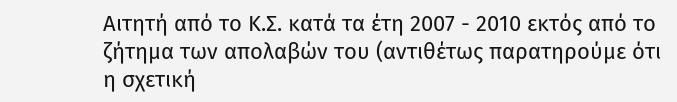Αιτητή από το Κ.Σ. κατά τα έτη 2007 - 2010 εκτός από το ζήτημα των απολαβών του (αντιθέτως παρατηρούμε ότι η σχετική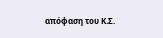απόφαση του Κ.Σ.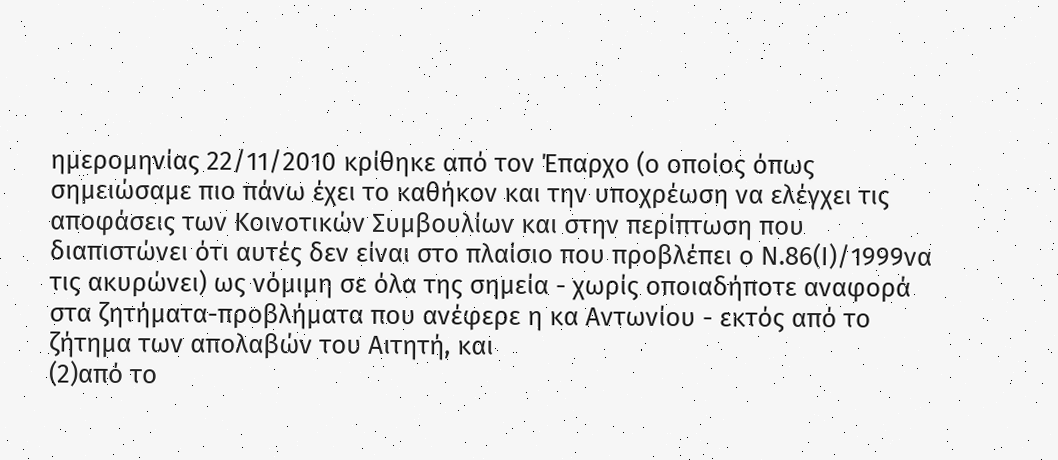ημερομηνίας 22/11/2010 κρίθηκε από τον Έπαρχο (ο οποίος όπως σημειώσαμε πιο πάνω έχει το καθήκον και την υποχρέωση να ελέγχει τις αποφάσεις των Κοινοτικών Συμβουλίων και στην περίπτωση που διαπιστώνει ότι αυτές δεν είναι στο πλαίσιο που προβλέπει ο Ν.86(Ι)/1999να τις ακυρώνει) ως νόμιμη σε όλα της σημεία - χωρίς οποιαδήποτε αναφορά στα ζητήματα-προβλήματα που ανέφερε η κα Αντωνίου - εκτός από το ζήτημα των απολαβών του Αιτητή, και
(2)από το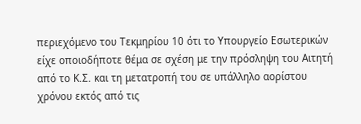περιεχόμενο του Τεκμηρίου 10 ότι το Υπουργείο Εσωτερικών είχε οποιοδήποτε θέμα σε σχέση με την πρόσληψη του Αιτητή από το Κ.Σ. και τη μετατροπή του σε υπάλληλο αορίστου χρόνου εκτός από τις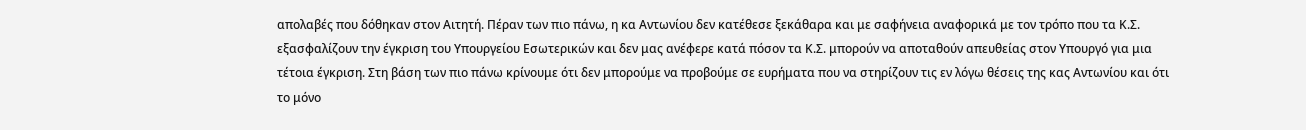απολαβές που δόθηκαν στον Αιτητή. Πέραν των πιο πάνω, η κα Αντωνίου δεν κατέθεσε ξεκάθαρα και με σαφήνεια αναφορικά με τον τρόπο που τα Κ.Σ. εξασφαλίζουν την έγκριση του Υπουργείου Εσωτερικών και δεν μας ανέφερε κατά πόσον τα Κ.Σ. μπορούν να αποταθούν απευθείας στον Υπουργό για μια τέτοια έγκριση. Στη βάση των πιο πάνω κρίνουμε ότι δεν μπορούμε να προβούμε σε ευρήματα που να στηρίζουν τις εν λόγω θέσεις της κας Αντωνίου και ότι το μόνο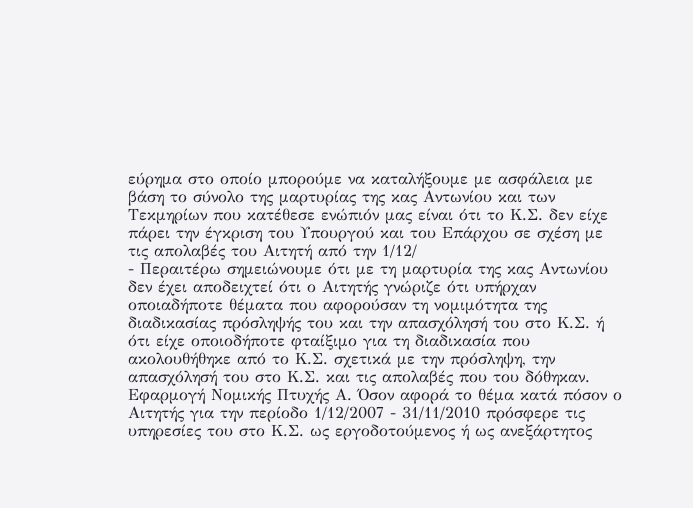εύρημα στο οποίο μπορούμε να καταλήξουμε με ασφάλεια με βάση το σύνολο της μαρτυρίας της κας Αντωνίου και των Τεκμηρίων που κατέθεσε ενώπιόν μας είναι ότι το Κ.Σ. δεν είχε πάρει την έγκριση του Υπουργού και του Επάρχου σε σχέση με τις απολαβές του Αιτητή από την 1/12/
- Περαιτέρω σημειώνουμε ότι με τη μαρτυρία της κας Αντωνίου δεν έχει αποδειχτεί ότι ο Αιτητής γνώριζε ότι υπήρχαν οποιαδήποτε θέματα που αφορούσαν τη νομιμότητα της διαδικασίας πρόσληψής του και την απασχόλησή του στο Κ.Σ. ή ότι είχε οποιοδήποτε φταίξιμο για τη διαδικασία που ακολουθήθηκε από το Κ.Σ. σχετικά με την πρόσληψη, την απασχόλησή του στο Κ.Σ. και τις απολαβές που του δόθηκαν. Εφαρμογή Νομικής Πτυχής Α. Όσον αφορά το θέμα κατά πόσον ο Αιτητής για την περίοδο 1/12/2007 - 31/11/2010 πρόσφερε τις υπηρεσίες του στο Κ.Σ. ως εργοδοτούμενος ή ως ανεξάρτητος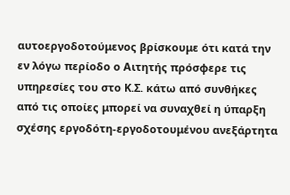αυτοεργοδοτούμενος βρίσκουμε ότι κατά την εν λόγω περίοδο ο Αιτητής πρόσφερε τις υπηρεσίες του στο Κ.Σ. κάτω από συνθήκες από τις οποίες μπορεί να συναχθεί η ύπαρξη σχέσης εργοδότη-εργοδοτουμένου ανεξάρτητα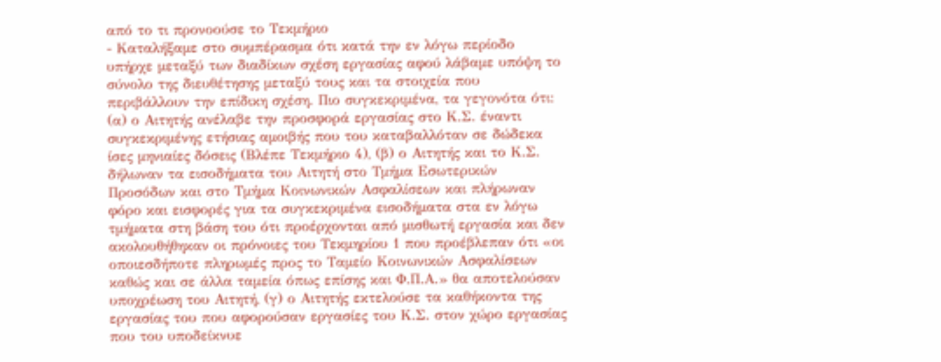από το τι προνοούσε το Τεκμήριο
- Καταλήξαμε στο συμπέρασμα ότι κατά την εν λόγω περίοδο υπήρχε μεταξύ των διαδίκων σχέση εργασίας αφού λάβαμε υπόψη το σύνολο της διευθέτησης μεταξύ τους και τα στοιχεία που περιβάλλουν την επίδικη σχέση. Πιο συγκεκριμένα, τα γεγονότα ότι: (α) ο Αιτητής ανέλαβε την προσφορά εργασίας στο Κ.Σ. έναντι συγκεκριμένης ετήσιας αμοιβής που του καταβαλλόταν σε δώδεκα ίσες μηνιαίες δόσεις (Βλέπε Τεκμήριο 4), (β) ο Αιτητής και το Κ.Σ. δήλωναν τα εισοδήματα του Αιτητή στο Τμήμα Εσωτερικών Προσόδων και στο Τμήμα Κοινωνικών Ασφαλίσεων και πλήρωναν φόρο και εισφορές για τα συγκεκριμένα εισοδήματα στα εν λόγω τμήματα στη βάση του ότι προέρχονται από μισθωτή εργασία και δεν ακολουθήθηκαν οι πρόνοιες του Τεκμηρίου 1 που προέβλεπαν ότι «οι οποιεσδήποτε πληρωμές προς το Ταμείο Κοινωνικών Ασφαλίσεων καθώς και σε άλλα ταμεία όπως επίσης και Φ.Π.Α.» θα αποτελούσαν υποχρέωση του Αιτητή, (γ) ο Αιτητής εκτελούσε τα καθήκοντα της εργασίας του που αφορούσαν εργασίες του Κ.Σ. στον χώρο εργασίας που του υποδείκνυε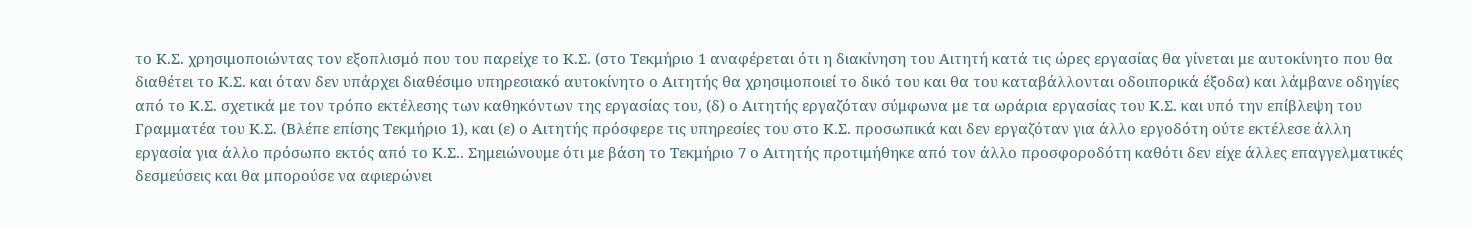το Κ.Σ. χρησιμοποιώντας τον εξοπλισμό που του παρείχε το Κ.Σ. (στο Τεκμήριο 1 αναφέρεται ότι η διακίνηση του Αιτητή κατά τις ώρες εργασίας θα γίνεται με αυτοκίνητο που θα διαθέτει το Κ.Σ. και όταν δεν υπάρχει διαθέσιμο υπηρεσιακό αυτοκίνητο ο Αιτητής θα χρησιμοποιεί το δικό του και θα του καταβάλλονται οδοιπορικά έξοδα) και λάμβανε οδηγίες από το Κ.Σ. σχετικά με τον τρόπο εκτέλεσης των καθηκόντων της εργασίας του, (δ) ο Αιτητής εργαζόταν σύμφωνα με τα ωράρια εργασίας του Κ.Σ. και υπό την επίβλεψη του Γραμματέα του Κ.Σ. (Βλέπε επίσης Τεκμήριο 1), και (ε) ο Αιτητής πρόσφερε τις υπηρεσίες του στο Κ.Σ. προσωπικά και δεν εργαζόταν για άλλο εργοδότη ούτε εκτέλεσε άλλη εργασία για άλλο πρόσωπο εκτός από το Κ.Σ.. Σημειώνουμε ότι με βάση το Τεκμήριο 7 ο Αιτητής προτιμήθηκε από τον άλλο προσφοροδότη καθότι δεν είχε άλλες επαγγελματικές δεσμεύσεις και θα μπορούσε να αφιερώνει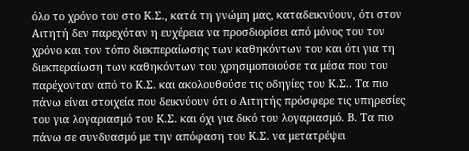όλο το χρόνο του στο Κ.Σ., κατά τη γνώμη μας, καταδεικνύουν, ότι στον Αιτητή δεν παρεχόταν η ευχέρεια να προσδιορίσει από μόνος του τον χρόνο και τον τόπο διεκπεραίωσης των καθηκόντων του και ότι για τη διεκπεραίωση των καθηκόντων του χρησιμοποιούσε τα μέσα που του παρέχονταν από το Κ.Σ. και ακολουθούσε τις οδηγίες του Κ.Σ.. Τα πιο πάνω είναι στοιχεία που δεικνύουν ότι ο Αιτητής πρόσφερε τις υπηρεσίες του για λογαριασμό του Κ.Σ. και όχι για δικό του λογαριασμό. Β. Τα πιο πάνω σε συνδυασμό με την απόφαση του Κ.Σ. να μετατρέψει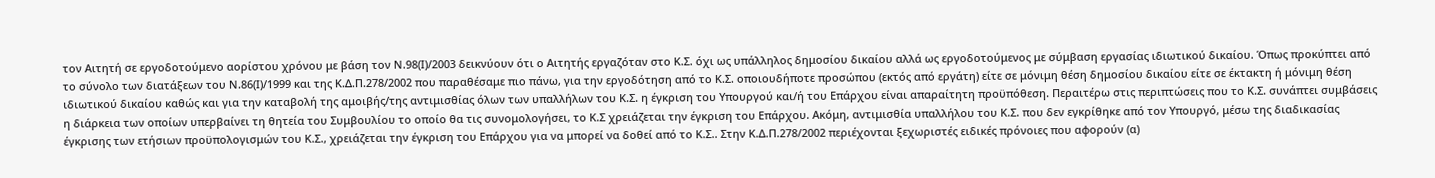τον Αιτητή σε εργοδοτούμενο αορίστου χρόνου με βάση τον Ν.98(Ι)/2003 δεικνύουν ότι ο Αιτητής εργαζόταν στο Κ.Σ. όχι ως υπάλληλος δημοσίου δικαίου αλλά ως εργοδοτούμενος με σύμβαση εργασίας ιδιωτικού δικαίου. Όπως προκύπτει από το σύνολο των διατάξεων του Ν.86(Ι)/1999 και της Κ.Δ.Π.278/2002 που παραθέσαμε πιο πάνω, για την εργοδότηση από το Κ.Σ. οποιουδήποτε προσώπου (εκτός από εργάτη) είτε σε μόνιμη θέση δημοσίου δικαίου είτε σε έκτακτη ή μόνιμη θέση ιδιωτικού δικαίου καθώς και για την καταβολή της αμοιβής/της αντιμισθίας όλων των υπαλλήλων του Κ.Σ. η έγκριση του Υπουργού και/ή του Επάρχου είναι απαραίτητη προϋπόθεση. Περαιτέρω στις περιπτώσεις που το Κ.Σ. συνάπτει συμβάσεις η διάρκεια των οποίων υπερβαίνει τη θητεία του Συμβουλίου το οποίο θα τις συνομολογήσει, το Κ.Σ χρειάζεται την έγκριση του Επάρχου. Ακόμη, αντιμισθία υπαλλήλου του Κ.Σ. που δεν εγκρίθηκε από τον Υπουργό, μέσω της διαδικασίας έγκρισης των ετήσιων προϋπολογισμών του Κ.Σ., χρειάζεται την έγκριση του Επάρχου για να μπορεί να δοθεί από το Κ.Σ.. Στην Κ.Δ.Π.278/2002 περιέχονται ξεχωριστές ειδικές πρόνοιες που αφορούν (α)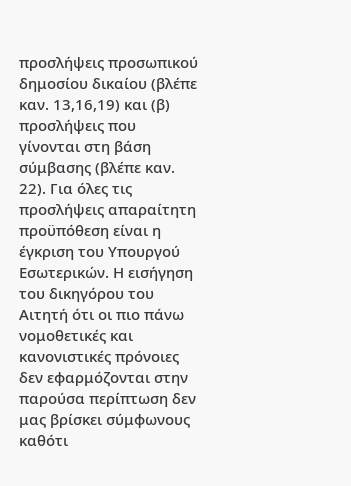προσλήψεις προσωπικού δημοσίου δικαίου (βλέπε καν. 13,16,19) και (β) προσλήψεις που γίνονται στη βάση σύμβασης (βλέπε καν. 22). Για όλες τις προσλήψεις απαραίτητη προϋπόθεση είναι η έγκριση του Υπουργού Εσωτερικών. Η εισήγηση του δικηγόρου του Αιτητή ότι οι πιο πάνω νομοθετικές και κανονιστικές πρόνοιες δεν εφαρμόζονται στην παρούσα περίπτωση δεν μας βρίσκει σύμφωνους καθότι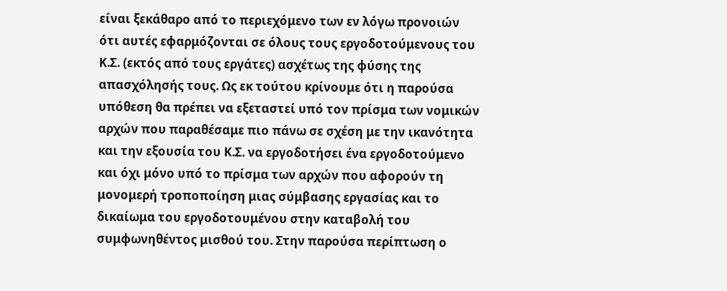είναι ξεκάθαρο από το περιεχόμενο των εν λόγω προνοιών ότι αυτές εφαρμόζονται σε όλους τους εργοδοτούμενους του Κ.Σ. (εκτός από τους εργάτες) ασχέτως της φύσης της απασχόλησής τους. Ως εκ τούτου κρίνουμε ότι η παρούσα υπόθεση θα πρέπει να εξεταστεί υπό τον πρίσμα των νομικών αρχών που παραθέσαμε πιο πάνω σε σχέση με την ικανότητα και την εξουσία του Κ.Σ. να εργοδοτήσει ένα εργοδοτούμενο και όχι μόνο υπό το πρίσμα των αρχών που αφορούν τη μονομερή τροποποίηση μιας σύμβασης εργασίας και το δικαίωμα του εργοδοτουμένου στην καταβολή του συμφωνηθέντος μισθού του. Στην παρούσα περίπτωση ο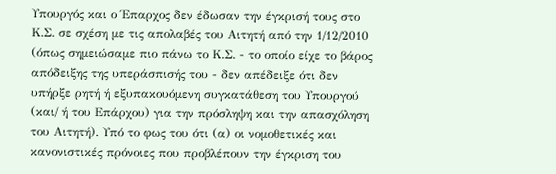Υπουργός και ο Έπαρχος δεν έδωσαν την έγκρισή τους στο Κ.Σ. σε σχέση με τις απολαβές του Αιτητή από την 1/12/2010 (όπως σημειώσαμε πιο πάνω το Κ.Σ. - το οποίο είχε το βάρος απόδειξης της υπεράσπισής του - δεν απέδειξε ότι δεν υπήρξε ρητή ή εξυπακουόμενη συγκατάθεση του Υπουργού (και/ ή του Επάρχου) για την πρόσληψη και την απασχόληση του Αιτητή). Υπό το φως του ότι (α) οι νομοθετικές και κανονιστικές πρόνοιες που προβλέπουν την έγκριση του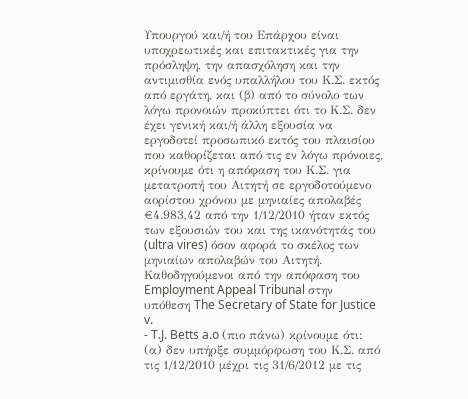Υπουργού και/ή του Επάρχου είναι υποχρεωτικές και επιτακτικές για την πρόσληψη, την απασχόληση και την αντιμισθία ενός υπαλλήλου του Κ.Σ. εκτός από εργάτη, και (β) από το σύνολο των λόγω προνοιών προκύπτει ότι το Κ.Σ. δεν έχει γενική και/ή άλλη εξουσία να εργοδοτεί προσωπικό εκτός του πλαισίου που καθορίζεται από τις εν λόγω πρόνοιες, κρίνουμε ότι η απόφαση του Κ.Σ. για μετατροπή του Αιτητή σε εργοδοτούμενο αορίστου χρόνου με μηνιαίες απολαβές €4.983,42 από την 1/12/2010 ήταν εκτός των εξουσιών του και της ικανότητάς του (ultra vires) όσον αφορά το σκέλος των μηνιαίων απολαβών του Αιτητή. Καθοδηγούμενοι από την απόφαση του Employment Appeal Tribunal στην υπόθεση The Secretary of State for Justice v.
- T.J. Betts a.o (πιο πάνω) κρίνουμε ότι: (α) δεν υπήρξε συμμόρφωση του Κ.Σ. από τις 1/12/2010 μέχρι τις 31/6/2012 με τις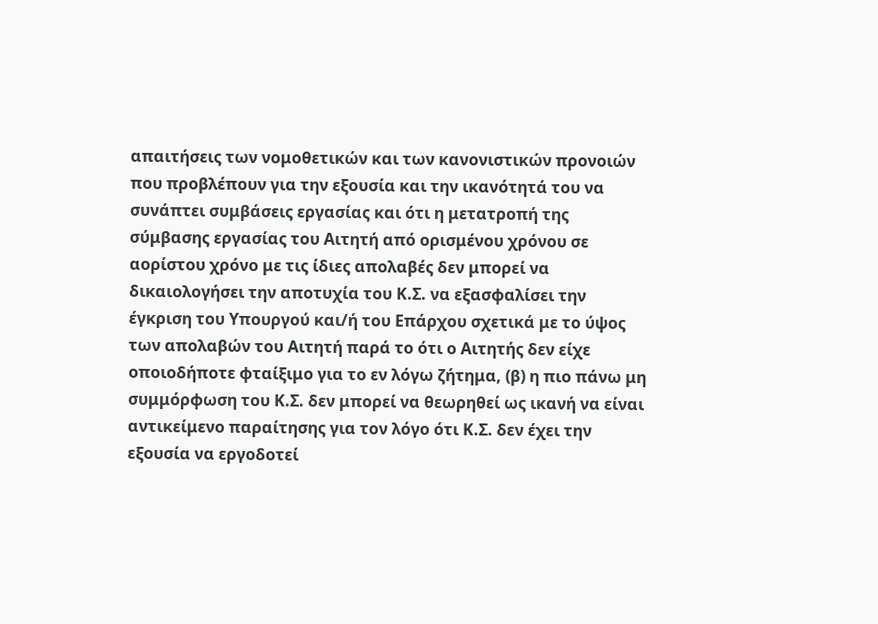απαιτήσεις των νομοθετικών και των κανονιστικών προνοιών που προβλέπουν για την εξουσία και την ικανότητά του να συνάπτει συμβάσεις εργασίας και ότι η μετατροπή της σύμβασης εργασίας του Αιτητή από ορισμένου χρόνου σε αορίστου χρόνο με τις ίδιες απολαβές δεν μπορεί να δικαιολογήσει την αποτυχία του Κ.Σ. να εξασφαλίσει την έγκριση του Υπουργού και/ή του Επάρχου σχετικά με το ύψος των απολαβών του Αιτητή παρά το ότι ο Αιτητής δεν είχε οποιοδήποτε φταίξιμο για το εν λόγω ζήτημα, (β) η πιο πάνω μη συμμόρφωση του Κ.Σ. δεν μπορεί να θεωρηθεί ως ικανή να είναι αντικείμενο παραίτησης για τον λόγο ότι Κ.Σ. δεν έχει την εξουσία να εργοδοτεί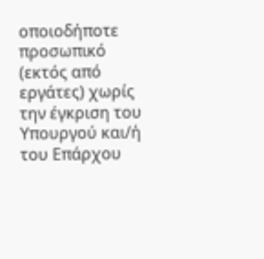οποιοδήποτε προσωπικό (εκτός από εργάτες) χωρίς την έγκριση του Υπουργού και/ή του Επάρχου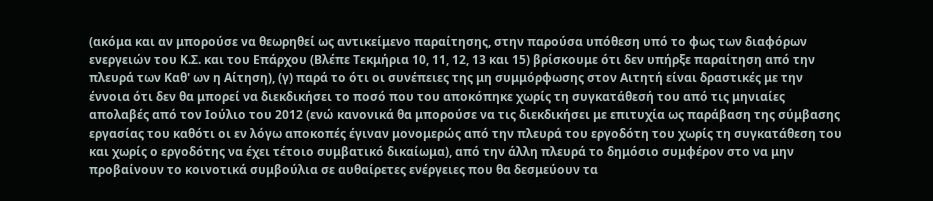(ακόμα και αν μπορούσε να θεωρηθεί ως αντικείμενο παραίτησης, στην παρούσα υπόθεση υπό το φως των διαφόρων ενεργειών του Κ.Σ. και του Επάρχου (Βλέπε Τεκμήρια 10, 11, 12, 13 και 15) βρίσκουμε ότι δεν υπήρξε παραίτηση από την πλευρά των Καθ' ων η Αίτηση), (γ) παρά το ότι οι συνέπειες της μη συμμόρφωσης στον Αιτητή είναι δραστικές με την έννοια ότι δεν θα μπορεί να διεκδικήσει το ποσό που του αποκόπηκε χωρίς τη συγκατάθεσή του από τις μηνιαίες απολαβές από τον Ιούλιο του 2012 (ενώ κανονικά θα μπορούσε να τις διεκδικήσει με επιτυχία ως παράβαση της σύμβασης εργασίας του καθότι οι εν λόγω αποκοπές έγιναν μονομερώς από την πλευρά του εργοδότη του χωρίς τη συγκατάθεση του και χωρίς ο εργοδότης να έχει τέτοιο συμβατικό δικαίωμα), από την άλλη πλευρά το δημόσιο συμφέρον στο να μην προβαίνουν το κοινοτικά συμβούλια σε αυθαίρετες ενέργειες που θα δεσμεύουν τα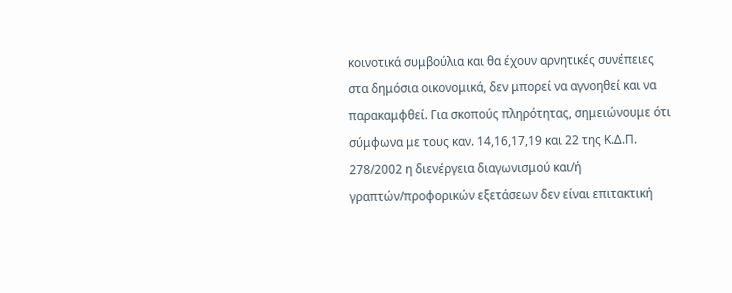κοινοτικά συμβούλια και θα έχουν αρνητικές συνέπειες στα δημόσια οικονομικά, δεν μπορεί να αγνοηθεί και να παρακαμφθεί. Για σκοπούς πληρότητας, σημειώνουμε ότι σύμφωνα με τους καν. 14,16,17,19 και 22 της Κ.Δ.Π. 278/2002 η διενέργεια διαγωνισμού και/ή γραπτών/προφορικών εξετάσεων δεν είναι επιτακτική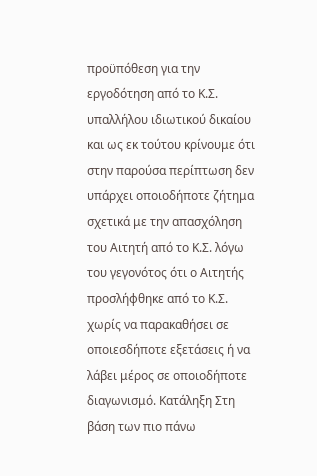προϋπόθεση για την εργοδότηση από το Κ.Σ. υπαλλήλου ιδιωτικού δικαίου και ως εκ τούτου κρίνουμε ότι στην παρούσα περίπτωση δεν υπάρχει οποιοδήποτε ζήτημα σχετικά με την απασχόληση του Αιτητή από το Κ.Σ. λόγω του γεγονότος ότι ο Αιτητής προσλήφθηκε από το Κ.Σ. χωρίς να παρακαθήσει σε οποιεσδήποτε εξετάσεις ή να λάβει μέρος σε οποιοδήποτε διαγωνισμό. Κατάληξη Στη βάση των πιο πάνω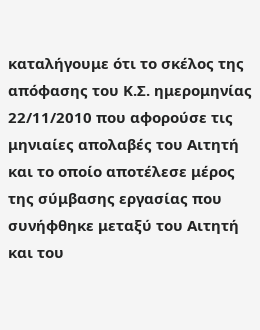καταλήγουμε ότι το σκέλος της απόφασης του Κ.Σ. ημερομηνίας 22/11/2010 που αφορούσε τις μηνιαίες απολαβές του Αιτητή και το οποίο αποτέλεσε μέρος της σύμβασης εργασίας που συνήφθηκε μεταξύ του Αιτητή και του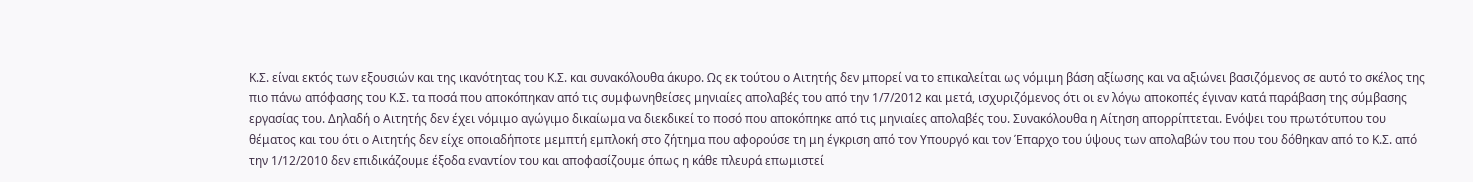Κ.Σ. είναι εκτός των εξουσιών και της ικανότητας του Κ.Σ. και συνακόλουθα άκυρο. Ως εκ τούτου ο Αιτητής δεν μπορεί να το επικαλείται ως νόμιμη βάση αξίωσης και να αξιώνει βασιζόμενος σε αυτό το σκέλος της πιο πάνω απόφασης του Κ.Σ. τα ποσά που αποκόπηκαν από τις συμφωνηθείσες μηνιαίες απολαβές του από την 1/7/2012 και μετά, ισχυριζόμενος ότι οι εν λόγω αποκοπές έγιναν κατά παράβαση της σύμβασης εργασίας του. Δηλαδή ο Αιτητής δεν έχει νόμιμο αγώγιμο δικαίωμα να διεκδικεί το ποσό που αποκόπηκε από τις μηνιαίες απολαβές του. Συνακόλουθα η Αίτηση απορρίπτεται. Ενόψει του πρωτότυπου του θέματος και του ότι ο Αιτητής δεν είχε οποιαδήποτε μεμπτή εμπλοκή στο ζήτημα που αφορούσε τη μη έγκριση από τον Υπουργό και τον Έπαρχο του ύψους των απολαβών του που του δόθηκαν από το Κ.Σ. από την 1/12/2010 δεν επιδικάζουμε έξοδα εναντίον του και αποφασίζουμε όπως η κάθε πλευρά επωμιστεί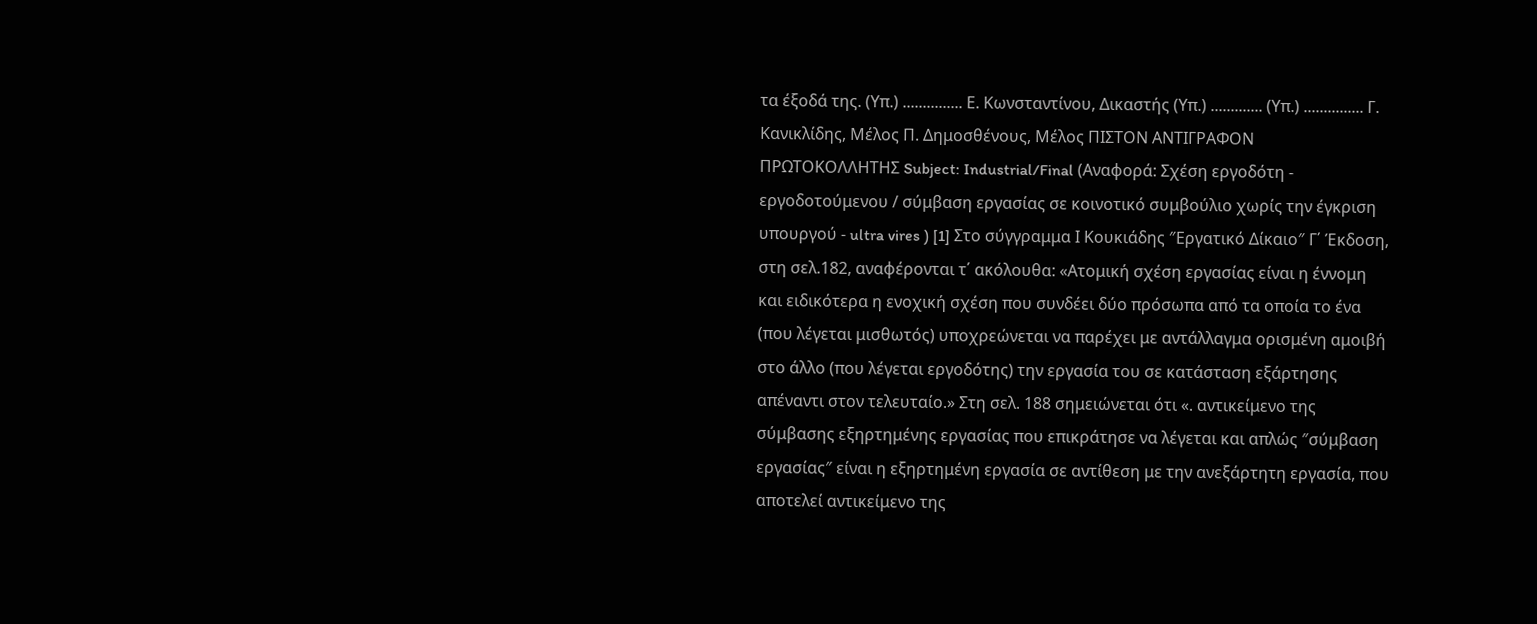τα έξοδά της. (Υπ.) ............... Ε. Κωνσταντίνου, Δικαστής (Υπ.) ............. (Υπ.) ............... Γ. Κανικλίδης, Μέλος Π. Δημοσθένους, Μέλος ΠΙΣΤΟΝ ΑΝΤΙΓΡΑΦΟΝ ΠΡΩΤΟΚΟΛΛΗΤΗΣ Subject: Industrial/Final (Αναφορά: Σχέση εργοδότη - εργοδοτούμενου / σύμβαση εργασίας σε κοινοτικό συμβούλιο χωρίς την έγκριση υπουργού - ultra vires ) [1] Στο σύγγραμμα Ι Κουκιάδης ″Εργατικό Δίκαιο″ Γ΄ Έκδοση, στη σελ.182, αναφέρονται τ΄ ακόλουθα: «Ατομική σχέση εργασίας είναι η έννομη και ειδικότερα η ενοχική σχέση που συνδέει δύο πρόσωπα από τα οποία το ένα (που λέγεται μισθωτός) υποχρεώνεται να παρέχει με αντάλλαγμα ορισμένη αμοιβή στο άλλο (που λέγεται εργοδότης) την εργασία του σε κατάσταση εξάρτησης απέναντι στον τελευταίο.» Στη σελ. 188 σημειώνεται ότι «. αντικείμενο της σύμβασης εξηρτημένης εργασίας που επικράτησε να λέγεται και απλώς ″σύμβαση εργασίας″ είναι η εξηρτημένη εργασία σε αντίθεση με την ανεξάρτητη εργασία, που αποτελεί αντικείμενο της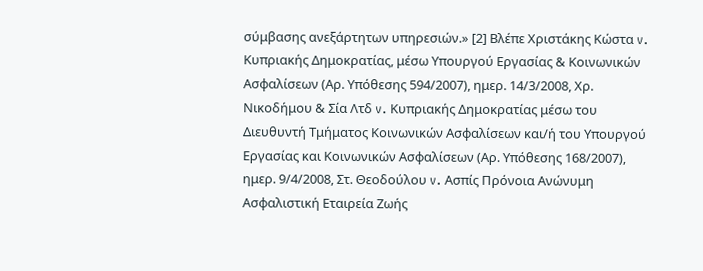σύμβασης ανεξάρτητων υπηρεσιών.» [2] Βλέπε Χριστάκης Κώστα v. Κυπριακής Δημοκρατίας, μέσω Υπουργού Εργασίας & Κοινωνικών Ασφαλίσεων (Αρ. Υπόθεσης 594/2007), ημερ. 14/3/2008, Χρ. Νικοδήμου & Σία Λτδ v. Κυπριακής Δημοκρατίας μέσω του Διευθυντή Τμήματος Κοινωνικών Ασφαλίσεων και/ή του Υπουργού Εργασίας και Κοινωνικών Ασφαλίσεων (Αρ. Υπόθεσης 168/2007), ημερ. 9/4/2008, Στ. Θεοδούλου v. Ασπίς Πρόνοια Ανώνυμη Ασφαλιστική Εταιρεία Ζωής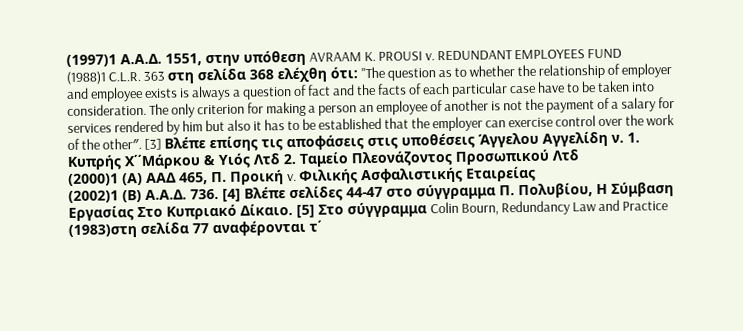(1997)1 Α.Α.Δ. 1551, στην υπόθεση AVRAAM K. PROUSI v. REDUNDANT EMPLOYEES FUND
(1988)1 C.L.R. 363 στη σελίδα 368 ελέχθη ότι: "The question as to whether the relationship of employer and employee exists is always a question of fact and the facts of each particular case have to be taken into consideration. The only criterion for making a person an employee of another is not the payment of a salary for services rendered by him but also it has to be established that the employer can exercise control over the work of the other″. [3] Βλέπε επίσης τις αποφάσεις στις υποθέσεις Άγγελου Αγγελίδη ν. 1. Κυπρής Χ΄΄Μάρκου & Υιός Λτδ 2. Ταμείο Πλεονάζοντος Προσωπικού Λτδ
(2000)1 (Α) ΑΑΔ 465, Π. Προική v. Φιλικής Ασφαλιστικής Εταιρείας
(2002)1 (Β) Α.Α.Δ. 736. [4] Βλέπε σελίδες 44-47 στο σύγγραμμα Π. Πολυβίου, Η Σύμβαση Εργασίας Στο Κυπριακό Δίκαιο. [5] Στο σύγγραμμα Colin Bourn, Redundancy Law and Practice
(1983)στη σελίδα 77 αναφέρονται τ΄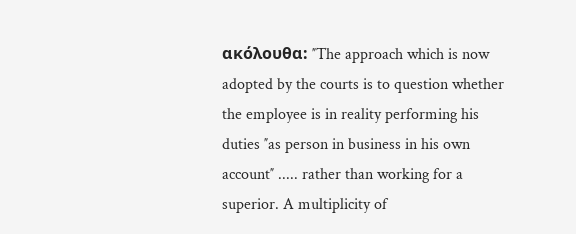ακόλουθα: ″The approach which is now adopted by the courts is to question whether the employee is in reality performing his duties ″as person in business in his own account″ ..... rather than working for a superior. A multiplicity of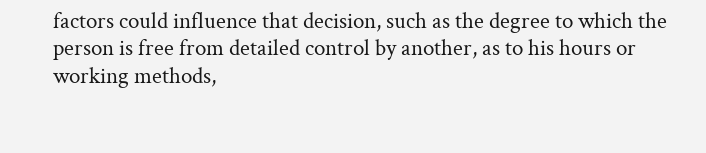factors could influence that decision, such as the degree to which the person is free from detailed control by another, as to his hours or working methods,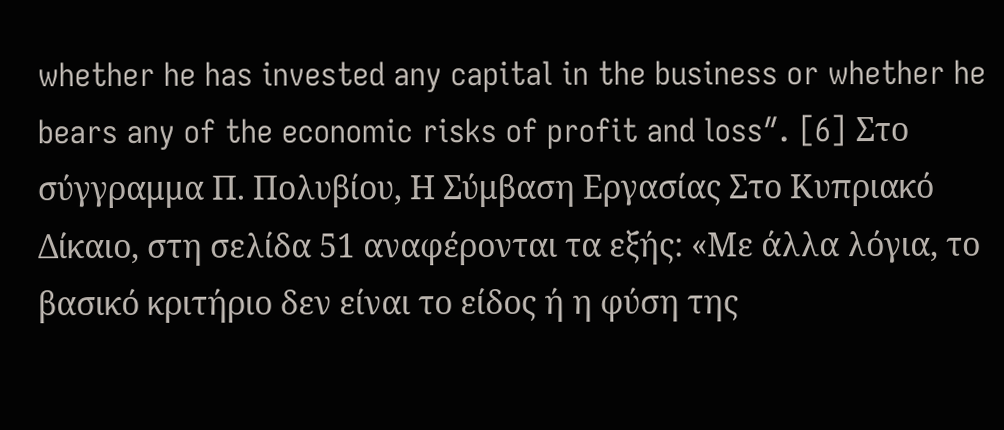whether he has invested any capital in the business or whether he bears any of the economic risks of profit and loss″. [6] Στο σύγγραμμα Π. Πολυβίου, Η Σύμβαση Εργασίας Στο Κυπριακό Δίκαιο, στη σελίδα 51 αναφέρονται τα εξής: «Με άλλα λόγια, το βασικό κριτήριο δεν είναι το είδος ή η φύση της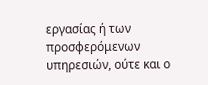εργασίας ή των προσφερόμενων υπηρεσιών, ούτε και ο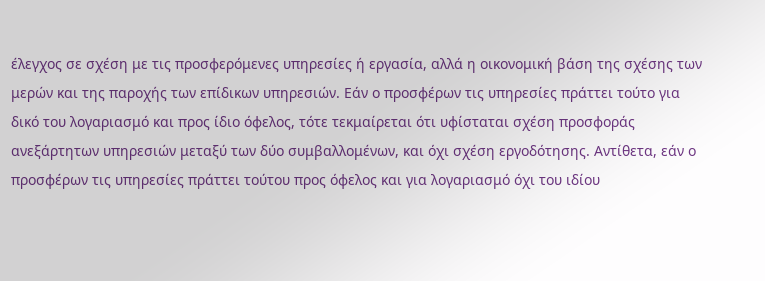έλεγχος σε σχέση με τις προσφερόμενες υπηρεσίες ή εργασία, αλλά η οικονομική βάση της σχέσης των μερών και της παροχής των επίδικων υπηρεσιών. Εάν ο προσφέρων τις υπηρεσίες πράττει τούτο για δικό του λογαριασμό και προς ίδιο όφελος, τότε τεκμαίρεται ότι υφίσταται σχέση προσφοράς ανεξάρτητων υπηρεσιών μεταξύ των δύο συμβαλλομένων, και όχι σχέση εργοδότησης. Αντίθετα, εάν ο προσφέρων τις υπηρεσίες πράττει τούτου προς όφελος και για λογαριασμό όχι του ιδίου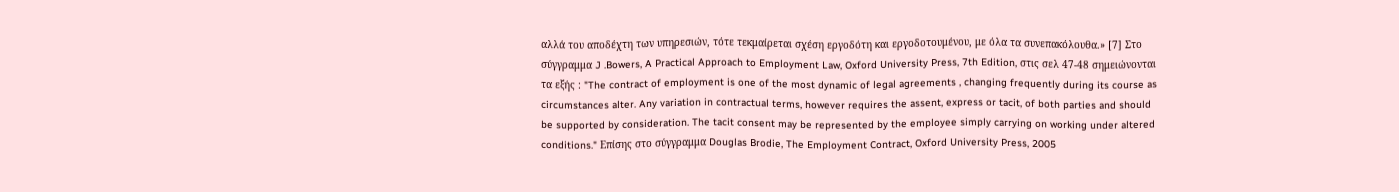αλλά του αποδέχτη των υπηρεσιών, τότε τεκμαίρεται σχέση εργοδότη και εργοδοτουμένου, με όλα τα συνεπακόλουθα.» [7] Στο σύγγραμμα J .Bowers, A Practical Approach to Employment Law, Oxford University Press, 7th Edition, στις σελ 47-48 σημειώνονται τα εξής : "The contract of employment is one of the most dynamic of legal agreements , changing frequently during its course as circumstances alter. Any variation in contractual terms, however requires the assent, express or tacit, of both parties and should be supported by consideration. The tacit consent may be represented by the employee simply carrying on working under altered conditions." Επίσης στο σύγγραμμα Douglas Brodie, The Employment Contract, Oxford University Press, 2005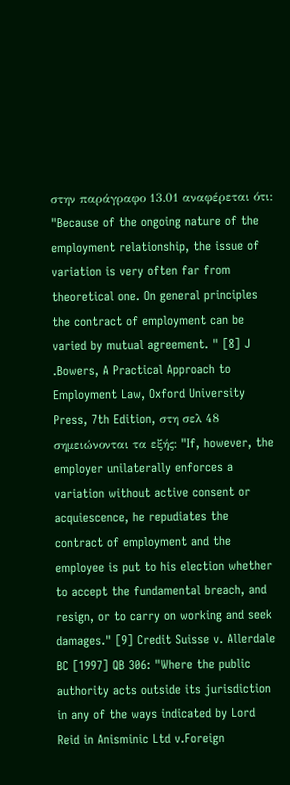στην παράγραφο 13.01 αναφέρεται ότι: "Because of the ongoing nature of the employment relationship, the issue of variation is very often far from theoretical one. On general principles the contract of employment can be varied by mutual agreement. " [8] J .Bowers, A Practical Approach to Employment Law, Oxford University Press, 7th Edition, στη σελ 48 σημειώνονται τα εξής: "If, however, the employer unilaterally enforces a variation without active consent or acquiescence, he repudiates the contract of employment and the employee is put to his election whether to accept the fundamental breach, and resign, or to carry on working and seek damages." [9] Credit Suisse v. Allerdale BC [1997] QB 306: "Where the public authority acts outside its jurisdiction in any of the ways indicated by Lord Reid in Anisminic Ltd v.Foreign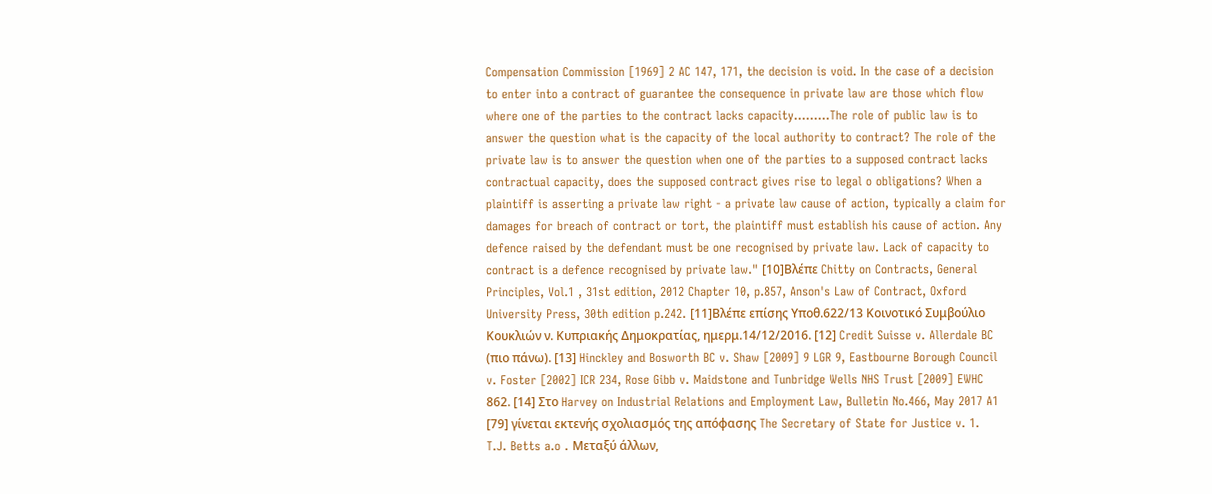Compensation Commission [1969] 2 AC 147, 171, the decision is void. In the case of a decision to enter into a contract of guarantee the consequence in private law are those which flow where one of the parties to the contract lacks capacity.........The role of public law is to answer the question what is the capacity of the local authority to contract? The role of the private law is to answer the question when one of the parties to a supposed contract lacks contractual capacity, does the supposed contract gives rise to legal o obligations? When a plaintiff is asserting a private law right - a private law cause of action, typically a claim for damages for breach of contract or tort, the plaintiff must establish his cause of action. Any defence raised by the defendant must be one recognised by private law. Lack of capacity to contract is a defence recognised by private law." [10]Βλέπε Chitty on Contracts, General Principles, Vol.1 , 31st edition, 2012 Chapter 10, p.857, Anson's Law of Contract, Oxford University Press, 30th edition p.242. [11]Βλέπε επίσης Υποθ.622/13 Κοινοτικό Συμβούλιο Κουκλιών ν. Κυπριακής Δημοκρατίας, ημερμ.14/12/2016. [12] Credit Suisse v. Allerdale BC (πιο πάνω). [13] Hinckley and Bosworth BC v. Shaw [2009] 9 LGR 9, Eastbourne Borough Council v. Foster [2002] ICR 234, Rose Gibb v. Maidstone and Tunbridge Wells NHS Trust [2009] EWHC 862. [14] Στο Harvey on Industrial Relations and Employment Law, Bulletin No.466, May 2017 A1 [79] γίνεται εκτενής σχολιασμός της απόφασης The Secretary of State for Justice v. 1. T.J. Betts a.o . Μεταξύ άλλων,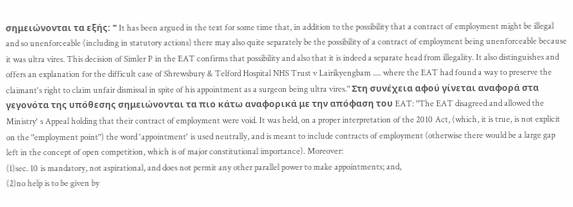σημειώνονται τα εξής: " It has been argued in the text for some time that, in addition to the possibility that a contract of employment might be illegal and so unenforceable (including in statutory actions) there may also quite separately be the possibility of a contract of employment being unenforceable because it was ultra vires. This decision of Simler P in the EAT confirms that possibility and also that it is indeed a separate head from illegality. It also distinguishes and offers an explanation for the difficult case of Shrewsbury & Telford Hospital NHS Trust v Lairikyengbam .... where the EAT had found a way to preserve the claimant's right to claim unfair dismissal in spite of his appointment as a surgeon being ultra vires." Στη συνέχεια αφού γίνεται αναφορά στα γεγονότα της υπόθεσης σημειώνονται τα πιο κάτω αναφορικά με την απόφαση του EAT: "The EAT disagreed and allowed the Ministry' s Appeal holding that their contract of employment were void. It was held, on a proper interpretation of the 2010 Act, (which, it is true, is not explicit on the "employment point") the word 'appointment' is used neutrally, and is meant to include contracts of employment (otherwise there would be a large gap left in the concept of open competition, which is of major constitutional importance). Moreover:
(1)sec. 10 is mandatory, not aspirational, and does not permit any other parallel power to make appointments; and,
(2)no help is to be given by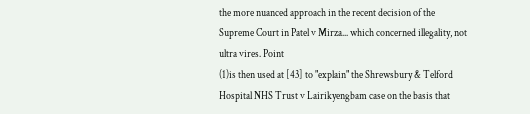the more nuanced approach in the recent decision of the Supreme Court in Patel v Mirza... which concerned illegality, not ultra vires. Point
(1)is then used at [43] to "explain" the Shrewsbury & Telford Hospital NHS Trust v Lairikyengbam case on the basis that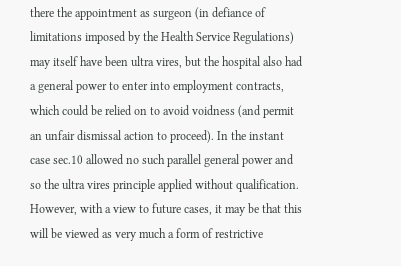there the appointment as surgeon (in defiance of limitations imposed by the Health Service Regulations) may itself have been ultra vires, but the hospital also had a general power to enter into employment contracts, which could be relied on to avoid voidness (and permit an unfair dismissal action to proceed). In the instant case sec.10 allowed no such parallel general power and so the ultra vires principle applied without qualification. However, with a view to future cases, it may be that this will be viewed as very much a form of restrictive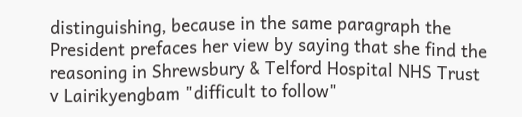distinguishing, because in the same paragraph the President prefaces her view by saying that she find the reasoning in Shrewsbury & Telford Hospital NHS Trust v Lairikyengbam "difficult to follow"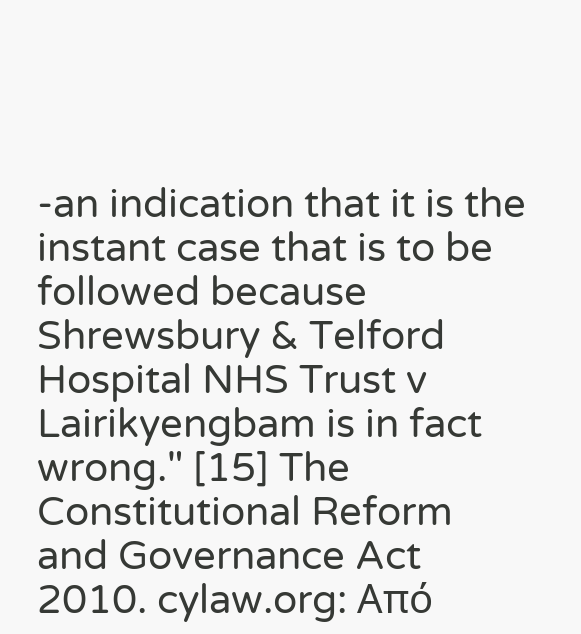-an indication that it is the instant case that is to be followed because Shrewsbury & Telford Hospital NHS Trust v Lairikyengbam is in fact wrong." [15] The Constitutional Reform and Governance Act 2010. cylaw.org: Από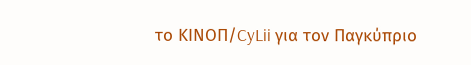το ΚΙΝOΠ/CyLii για τον Παγκύπριο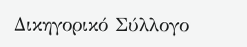Δικηγορικό Σύλλογο